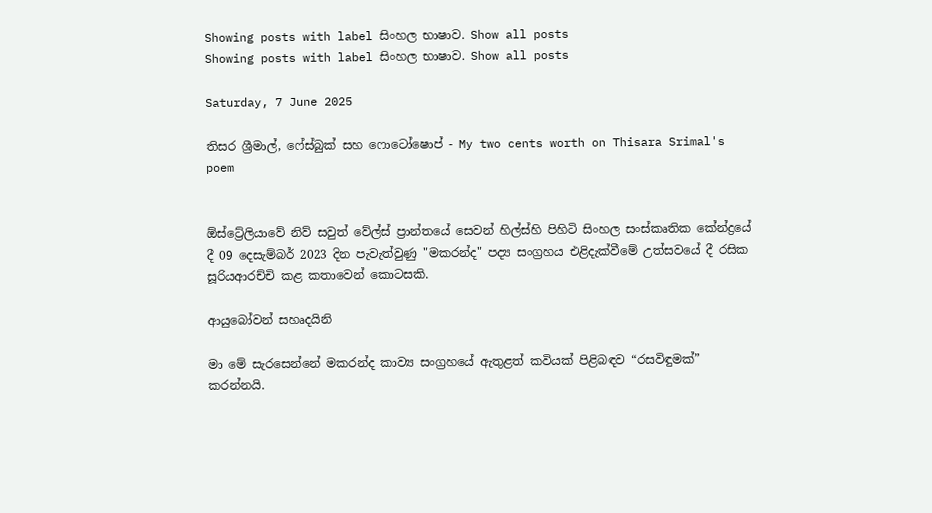Showing posts with label සිංහල භාෂාව. Show all posts
Showing posts with label සිංහල භාෂාව. Show all posts

Saturday, 7 June 2025

තිසර ශ්‍රීමාල්, ෆේස්බුක් සහ ෆොටෝෂොප් - My two cents worth on Thisara Srimal's poem


ඕස්ට්‍රේලියාවේ නිව් සවුත් වේල්ස් ප්‍රාන්තයේ සෙවන් හිල්ස්හි පිහිටි සිංහල සංස්කෘතික කේන්ද්‍රයේ දී 09 දෙසැම්බර් 2023 දින පැවැත්වුණු "මකරන්ද" පද්‍ය සංග්‍රහය එළිදැක්වීමේ උත්සවයේ දී රසික සූරියආරච්චි කළ කතාවෙන් කොටසකි.

ආයුබෝවන් සහෘදයිනි

මා මේ සැරසෙන්නේ මකරන්ද කාව්‍ය සංග්‍රහයේ ඇතුළත් කවියක් පිළිබඳව “රසවිඳුමක්” කරන්නයි.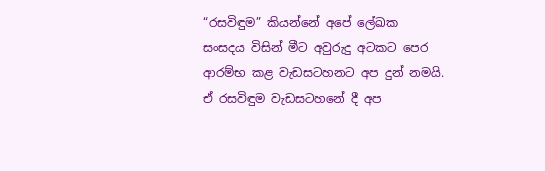“රසවිඳුම” කියන්නේ අපේ ලේඛක සංසදය විසින් මීට අවුරුදු අටකට පෙර ආරම්භ කළ වැඩසටහනට අප දුන් නමයි. ඒ රසවිඳුම වැඩසටහනේ දී අප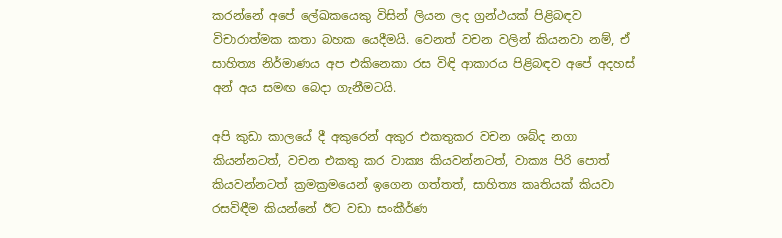කරන්නේ අපේ ලේඛකයෙකු විසින් ලියන ලද ග්‍රන්ථයක් පිළිබඳව විචාරාත්මක කතා බහක යෙදීමයි. වෙනත් වචන වලින් කියනවා නම්, ඒ සාහිත්‍ය නිර්මාණය අප එකිනෙකා රස විඳි ආකාරය පිළිබඳව අපේ අදහස් අන් අය සමඟ බෙදා ගැනීමටයි.

අපි කුඩා කාලයේ දී අකුරෙන් අකුර එකතුකර වචන ශබ්ද නගා කියන්නටත්, වචන එකතු කර වාක්‍ය කියවන්නටත්, වාක්‍ය පිරි පොත් කියවන්නටත් ක්‍රමක්‍රමයෙන් ඉගෙන ගත්තත්, සාහිත්‍ය කෘතියක් කියවා රසවිඳීම කියන්නේ ඊට වඩා සංකීර්ණ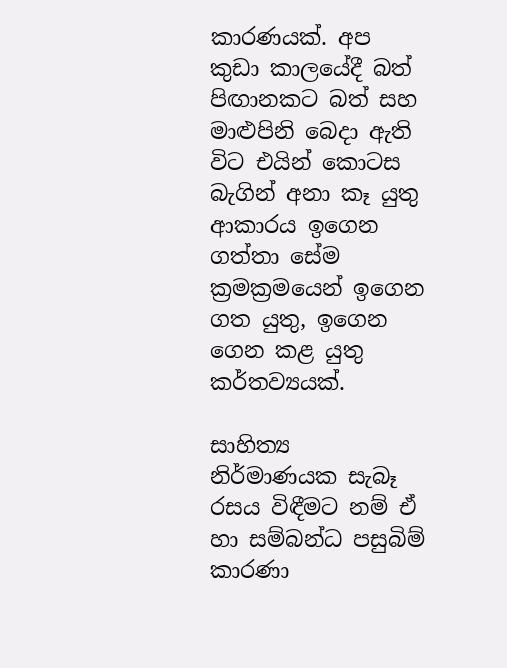කාරණයක්. අප කුඩා කාලයේදී බත් පිඟානකට බත් සහ මාළුපිනි බෙදා ඇති විට එයින් කොටස බැගින් අනා කෑ යුතු ආකාරය ඉගෙන ගත්තා සේම ක්‍රමක්‍රමයෙන් ඉගෙන ගත යුතු, ඉගෙන ගෙන කළ යුතු කර්තව්‍යයක්.

සාහිත්‍ය නිර්මාණයක සැබෑ රසය විඳීමට නම් ඒ හා සම්බන්ධ පසුබිම් කාරණා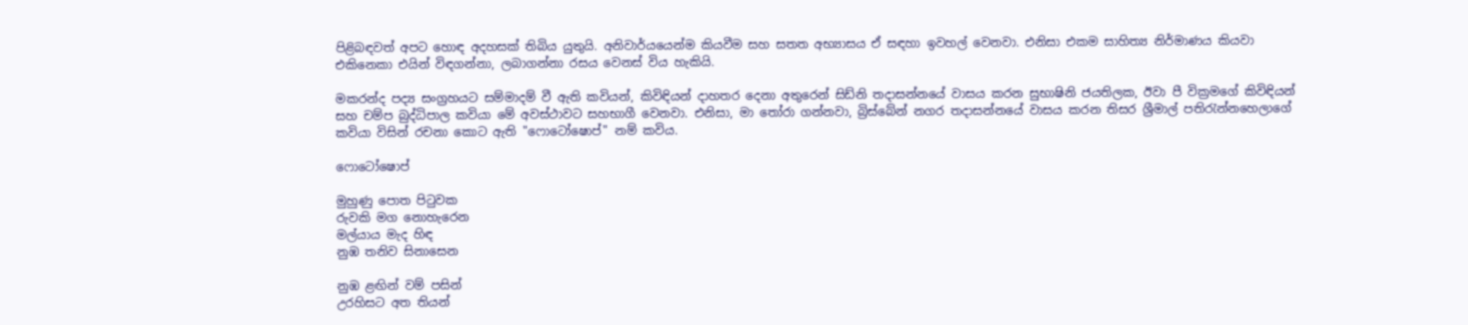පිළිබඳවත් අපට හොඳ අදහසක් තිබිය යුතුයි. අනිවාර්යයෙන්ම කියවීම සහ සතත අභ්‍යාසය ඒ සඳහා ඉවහල් වෙනවා. එනිසා එකම සාහිත්‍ය නිර්මාණය කියවා එකිනෙකා එයින් විඳගන්නා, ලබාගන්නා රසය වෙනස් විය හැකියි.

මකරන්ද පද්‍ය සංග්‍රහයට සම්මාදම් වී ඇති කවියන්, කිවිඳියන් දාහතර දෙනා අතුරෙන් සිඩ්නි තදාසන්නයේ වාසය කරන සුභාෂිනි ජයතිලක, ඊවා පී වික්‍රමගේ කිවිඳියන් සහ චම්ප බුද්ධිපාල කවියා මේ අවස්ථාවට සහභාගී වෙනවා. එනිසා, මා තෝරා ගන්නවා, බ්‍රිස්බේන් නගර තදාසන්නයේ වාසය කරන තිසර ශ්‍රීමාල් පතිරැන්නහෙලාගේ කවියා විසින් රචනා කොට ඇති "ෆොටෝෂොප්" නම් කවිය.

ෆොටෝෂොප්

මුහුණු පොත පිටුවක
රුවකි මග නොහැරෙන
මල්යාය මැද හිඳ
නුඹ තනිව සිනාසෙන

නුඹ ළඟින් වම් පසින්
උරහිසට අත තියන්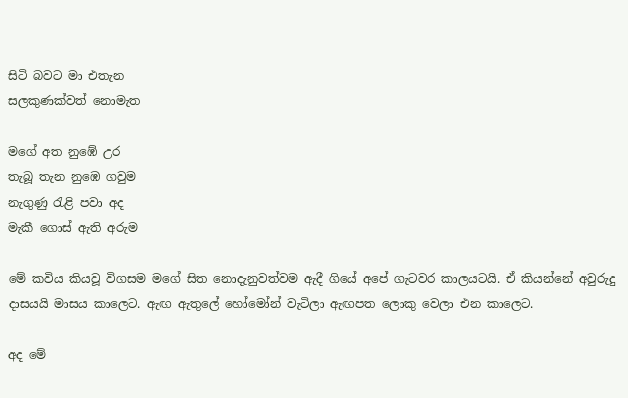සිටි බවට මා එතැන
සලකුණක්වත් නොමැත

මගේ අත නුඹේ උර
තැබූ තැන නුඹෙ ගවුම
නැගුණු රැළි පවා අද
මැකී ගොස් ඇති අරුම

මේ කවිය කියවූ විගසම මගේ සිත නොදැනුවත්වම ඇදී ගියේ අපේ ගැටවර කාලයටයි. ඒ කියන්නේ අවුරුදු දාසයයි මාසය කාලෙට. ඇඟ ඇතුලේ හෝමෝන් වැටිලා ඇඟපත ලොකු වෙලා එන කාලෙට.

අද මේ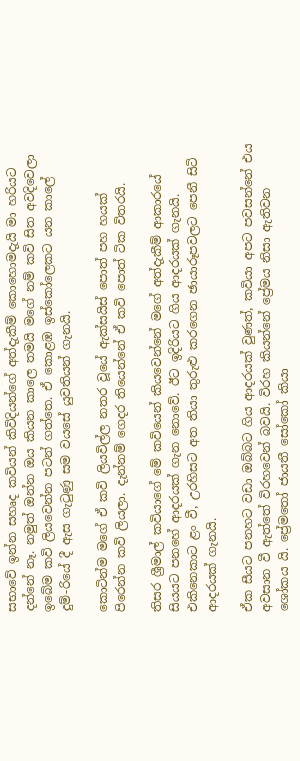සභාවේ ඉන්න සහෘද කවියන් කිවිදියන්ගේ අත්දැකීම් කොහොමදැයි මා හරියට දන්නේ නෑ. නමුත් ඔන්න ඔය කියන කාලෙ තමයි මගේ නම් කවි සිත අවදිවෙලා ඉබේම කවි ලියවෙන්න පටන් ගත්තෙ. ඒ කොළඹ ඉස්කෝලෙකට යන කාලේ දුම්‍-රියේ දී ඇස ගැටුණු සම වයසේ යුවතියන් ගැනයි.

කොටින්ම මගේ ඒ කවි ලියවිල්ල නතර වූයේ ඇක්සයිස් පොත් පහ හයක් පිරෙන්න කවි ලියලා. දැන්නම් ගෙදර තියෙන්නේ ඒ කවි පොත් ටික විතරයි.

තිසර ශ්‍රීමාල් කවියාගේ මේ කවියෙන් කියවෙන්නේ මගේ අත්දැකීම් ආකාරයේ සියයට පනහේ ආදරයක් ගැන නොවේ. ඊට ඉදිරියට ගිය ආදරයක් ගැනයි. එකිනෙකාට ළං වී, උරහිසට අත තියා තුරුළු කරගෙන ඡායාරූපවලට පෙනී සිටි ආදරයක් ගැනයි.

ඒක සීයට පනහට වඩා ඔබ්බට ගිය ආදරයක් වුණත්, කවියා අපට පවසන්නේ එය අවසාන වී ඇත්තේ විරහවෙන් බවයි. විරහ කියන්නේ ප්‍රේමය නිසා ඇතිවන ශෝකය යි. ප්‍රේමතෝ ජායතී සෝකෝ කියා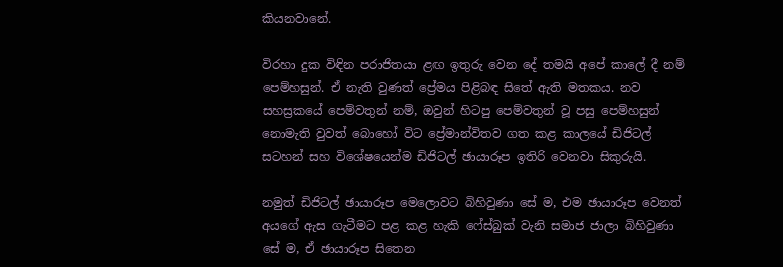කියනවානේ.

විරහා දුක විඳින පරාජිතයා ළඟ ඉතුරු වෙන දේ තමයි අපේ කාලේ දී නම් පෙම්හසුන්. ඒ නැති වුණත් ප්‍රේමය පිළිබඳ සිතේ ඇති මතකය. නව සහස්‍රකයේ පෙම්වතුන් නම්, ඔවුන් හිටපු පෙම්වතුන් වූ පසු පෙම්හසුන් නොමැති වුවත් බොහෝ විට ප්‍රේමාන්විතව ගත කළ කාලයේ ඩිජිටල් සටහන් සහ විශේෂයෙන්ම ඩිජිටල් ඡායාරූප ඉතිරි වෙනවා සිකුරුයි.

නමුත් ඩිජිටල් ඡායාරූප මෙලොවට බිහිවුණා සේ ම, එම ඡායාරූප වෙනත් අයගේ ඇස ගැටීමට පළ කළ හැකි ෆේස්බුක් වැනි සමාජ ජාලා බිහිවුණා සේ ම, ඒ ඡායාරූප සිතෙන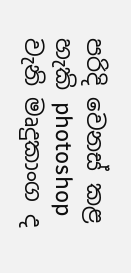පරිදි වෙනස් කළ හැකි photoshop වැනි මෘදුකාංග ද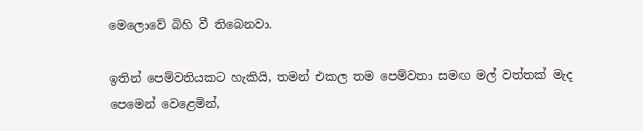මෙලොවේ බිහි වී තිබෙනවා.

ඉතින් පෙම්වතියකට හැකියි, තමන් එකල තම පෙම්වතා සමඟ මල් වත්තක් මැද පෙමෙන් වෙළෙමින්,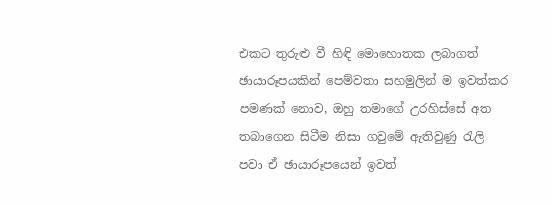එකට තුරුළු වී හිඳි මොහොතක ලබාගත් ඡායාරූපයකින් පෙම්වතා සහමුලින් ම ඉවත්කර පමණක් නොව, ඔහු තමාගේ උරහිස්සේ අත තබාගෙන සිටීම නිසා ගවුමේ ඇතිවුණු රැලි පවා ඒ ඡායාරූපයෙන් ඉවත්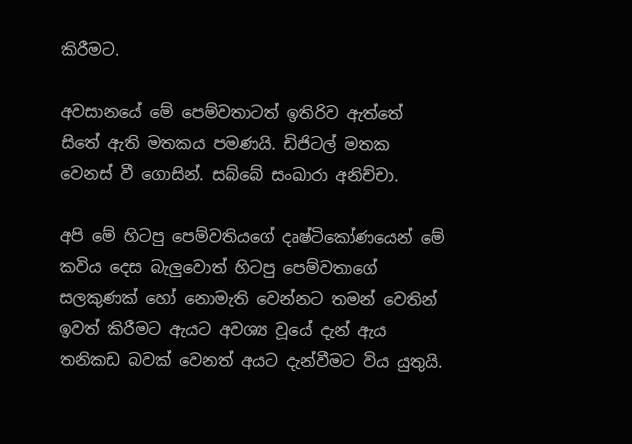කිරීමට.

අවසානයේ මේ පෙම්වතාටත් ඉතිරිව ඇත්තේ සිතේ ඇති මතකය පමණයි. ඩිජිටල් මතක වෙනස් වී ගොසින්. සබ්බේ සංඛාරා අනිච්චා.

අපි මේ හිටපු පෙම්වතියගේ දෘෂ්ටිකෝණයෙන් මේ කවිය දෙස බැලුවොත් හිටපු පෙම්වතාගේ සලකුණක් හෝ නොමැති වෙන්නට තමන් වෙතින් ඉවත් කිරීමට ඇයට අවශ්‍ය වූයේ දැන් ඇය තනිකඩ බවක් වෙනත් අයට දැන්වීමට විය යුතුයි.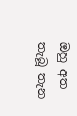ඔහු අත තැබූ තැන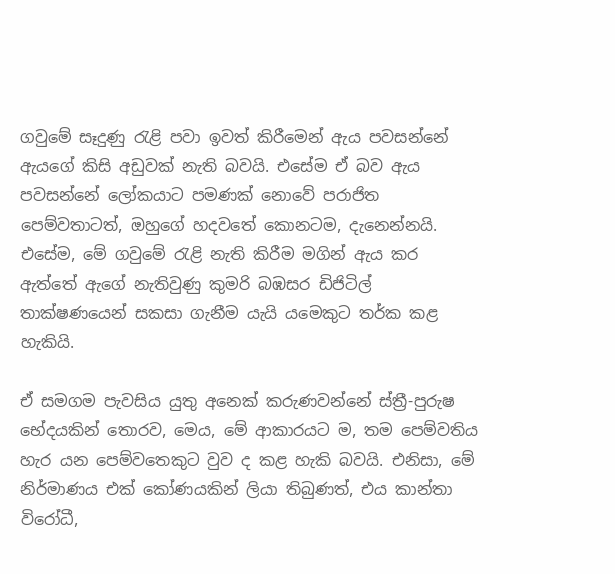ගවුමේ සෑදුණු රැළි පවා ඉවත් කිරීමෙන් ඇය පවසන්නේ ඇයගේ කිසි අඩුවක් නැති බවයි. එසේම ඒ බව ඇය පවසන්නේ ලෝකයාට පමණක් නොවේ පරාජිත පෙම්වතාටත්, ඔහුගේ හදවතේ කොනටම, දැනෙන්නයි. එසේම, මේ ගවුමේ රැළි නැති කිරීම මගින් ඇය කර ඇත්තේ ඇගේ නැතිවුණු කුමරි බඹසර ඩිජිටිල් තාක්ෂණයෙන් සකසා ගැනීම යැයි යමෙකුට තර්ක කළ හැකියි.

ඒ සමගම පැවසිය යුතු අනෙක් කරුණවන්නේ ස්ත්‍රී-පුරුෂ භේදයකින් තොරව, මෙය, මේ ආකාරයට ම, තම පෙම්වතිය හැර යන පෙම්වතෙකුට වුව ද කළ හැකි බවයි. එනිසා, මේ නිර්මාණය එක් කෝණයකින් ලියා තිබුණත්, එය කාන්තා විරෝධී,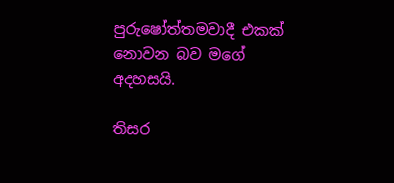පුරුෂෝත්තමවාදී එකක් නොවන බව මගේ අදහසයි.

තිසර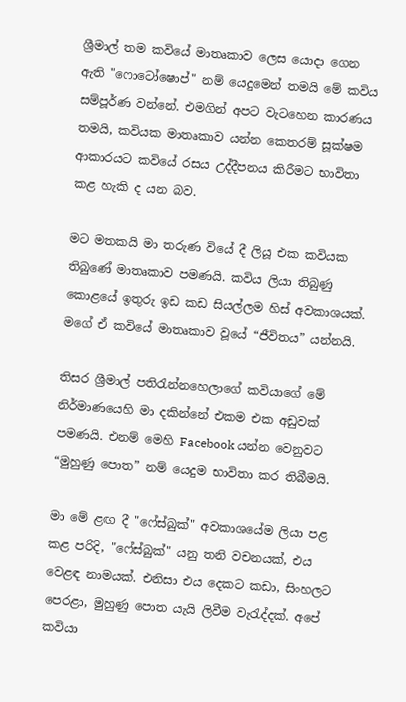ශ්‍රීමාල් තම කවියේ මාතෘකාව ලෙස යොදා ගෙන ඇති "ෆොටෝෂොප්" නම් යෙදුමෙන් තමයි මේ කවිය සම්පූර්ණ වන්නේ. එමගින් අපට වැටහෙන කාරණය තමයි, කවියක මාතෘකාව යන්න කෙතරම් සූක්ෂම ආකාරයට කවියේ රසය උද්දීපනය කිරීමට භාවිතා කළ හැකි ද යන බව.

මට මතකයි මා තරුණ වියේ දී ලියූ එක කවියක තිබුණේ මාතෘකාව පමණයි. කවිය ලියා තිබුණු කොළයේ ඉතුරු ඉඩ කඩ සියල්ලම හිස් අවකාශයක්. මගේ ඒ කවියේ මාතෘකාව වූයේ “ජීවිතය” යන්නයි.

තිසර ශ්‍රීමාල් පතිරැන්නහෙලාගේ කවියාගේ මේ නිර්මාණයෙහි මා දකින්නේ එකම එක අඩුවක් පමණයි. එනම් මෙහි Facebook යන්න වෙනුවට “මුහුණු පොත” නම් යෙදුම භාවිතා කර තිබීමයි.

මා මේ ළඟ දී "ෆේස්බුක්" අවකාශයේම ලියා පළ කළ පරිදි, "ෆේස්බුක්" යනු තනි වචනයක්, එය වෙළඳ නාමයක්. එනිසා එය දෙකට කඩා, සිංහලට පෙරළා, මුහුණු පොත යැයි ලිවීම වැරැද්දක්. අපේ කවියා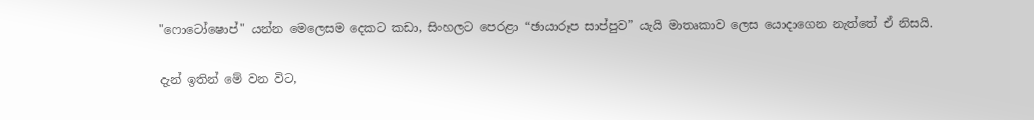"ෆොටෝෂොප්" යන්න මෙලෙසම දෙකට කඩා, සිංහලට පෙරළා “ඡායාරූප සාප්පුව” යැයි මාතෘකාව ලෙස යොදාගෙන නැත්තේ ඒ නිසයි.

දැන් ඉතින් මේ වන විට,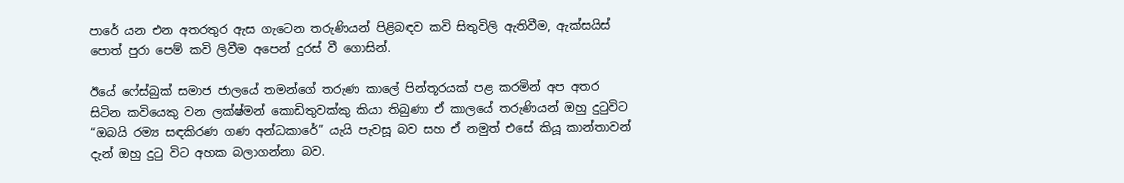පාරේ යන එන අතරතුර ඇස ගැටෙන තරුණියන් පිළිබඳව කවි සිතුවිලි ඇතිවීම, ඇක්සයිස් පොත් පුරා පෙම් කවි ලිවීම අපෙන් දුරස් වී ගොසින්.

ඊයේ ෆේස්බුක් සමාජ ජාලයේ තමන්ගේ තරුණ කාලේ පින්තූරයක් පළ කරමින් අප අතර සිටින කවියෙකු වන ලක්ෂ්මන් කොඩිතුවක්කු කියා තිබුණා ඒ කාලයේ තරුණියන් ඔහු දුටුවිට “ඔබයි රම්‍ය සඳකිරණ ගණ අන්ධකාරේ” යැයි පැවසූ බව සහ ඒ නමුත් එසේ කියූ කාන්තාවන් දැන් ඔහු දුටු විට අහක බලාගන්නා බව.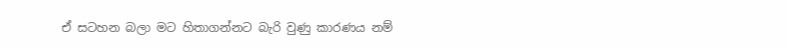ඒ සටහන බලා මට හිතාගන්නට බැරි වුණු කාරණය නම්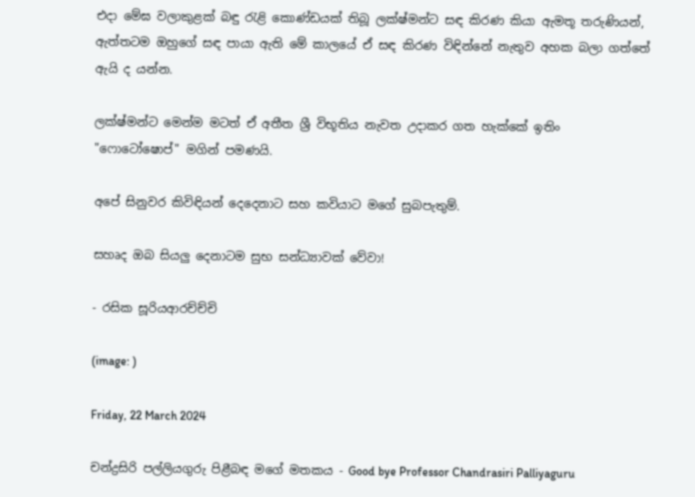එදා මේඝ වලාකුළක් බඳු රැළි කොණ්ඩයක් තිබූ ලක්ෂ්මන්ට සඳ කිරණ කියා ඇමතූ තරුණියන්, ඇත්තටම ඔහුගේ සඳ පායා ඇති මේ කාලයේ ඒ සඳ කිරණ විඳින්නේ නැතුව අහක බලා ගත්තේ ඇයි ද යන්න.

ලක්ෂ්මන්ට මෙන්ම මටත් ඒ අතීත ශ්‍රී විභූතිය නැවත උදාකර ගත හැක්කේ ඉතිං "ෆොටෝෂොප්" මගින් පමණයි.

අපේ සිනුවර කිවිඳියන් දෙදෙනාට සහ කවියාට මගේ සුබපැතුම්.

සහෘද ඔබ සියලු දෙනාටම සුභ සන්ධ්‍යාවක් වේවා!

- රසික සූරියආරච්ච්චි

(image: )

Friday, 22 March 2024

චන්ද්‍රසිරි පල්ලියගුරු පිළීබඳ මගේ මතකය - Good bye Professor Chandrasiri Palliyaguru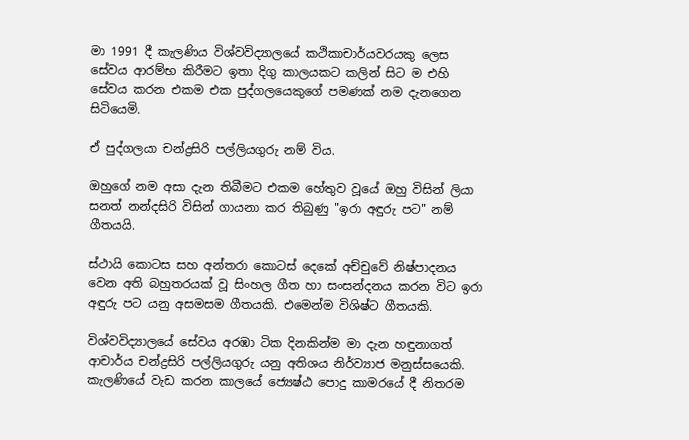මා 1991 දී කැලණිය විශ්වවිද්‍යාලයේ කථිකාචාර්යවරයකු ලෙස සේවය ආරම්භ කිරීමට ඉතා දිගු කාලයකට කලින් සිට ම එහි සේවය කරන එකම එක පුද්ගලයෙකුගේ පමණක් නම දැනගෙන සිටියෙමි.

ඒ පුද්ගලයා චන්ද්‍රසිරි පල්ලියගුරු නම් විය.

ඔහුගේ නම අසා දැන තිබීමට එකම හේතුව වූයේ ඔහු විසින් ලියා සනත් නන්දසිරි විසින් ගායනා කර තිබුණු "ඉරා අඳුරු පට" නම් ගීතයයි.

ස්ථායි කොටස සහ අන්තරා කොටස් දෙකේ අච්චුවේ නිෂ්පාදනය වෙන අති බහුතරයක් වූ සිංහල ගීත හා සංසන්දනය කරන විට ඉරා අඳුරු පට යනු අසමසම ගීතයකි. එමෙන්ම විශිෂ්ට ගීතයකි.

විශ්වවිද්‍යාලයේ සේවය අරඹා ටික දිනකින්ම මා දැන හඳුනාගත් ආචාර්ය චන්ද්‍රසිරි පල්ලියගුරු යනු අතිශය නිර්ව්‍යාජ මනුස්සයෙකි. කැලණියේ වැඩ කරන කාලයේ ජ්‍යෙෂ්ඨ පොදු කාමරයේ දී නිතරම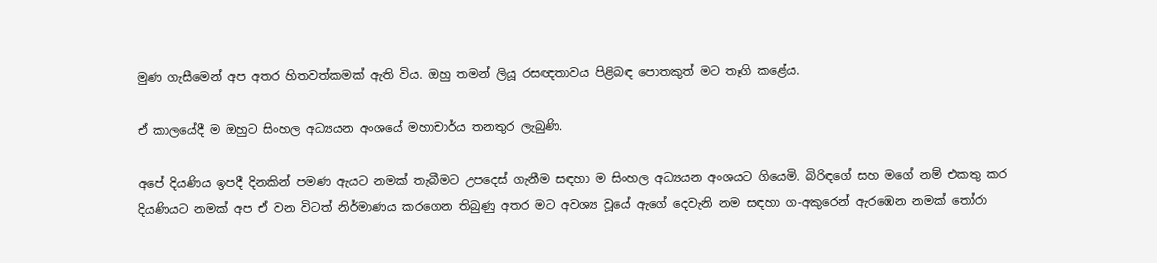මුණ ගැසීමෙන් අප අතර හිතවත්කමක් ඇති විය. ඔහු තමන් ලියූ රසඥතාවය පිළිබඳ පොතකුත් මට තෑගි කළේය.

ඒ කාලයේදී ම ඔහුට සිංහල අධ්‍යයන අංශයේ මහාචාර්ය තනතුර ලැබුණි.

අපේ දියණිය ඉපදී දිනකින් පමණ ඇයට නමක් තැබීමට උපදෙස් ගැනීම සඳහා ම සිංහල අධ්‍යයන අංශයට ගියෙමි. බිරිඳගේ සහ මගේ නම් එකතු කර දියණියට නමක් අප ඒ වන විටත් නිර්මාණය කරගෙන තිබුණු අතර මට අවශ්‍ය වූයේ ඇගේ දෙවැනි නම සඳහා ග-අකුරෙන් ඇරඹෙන නමක් තෝරා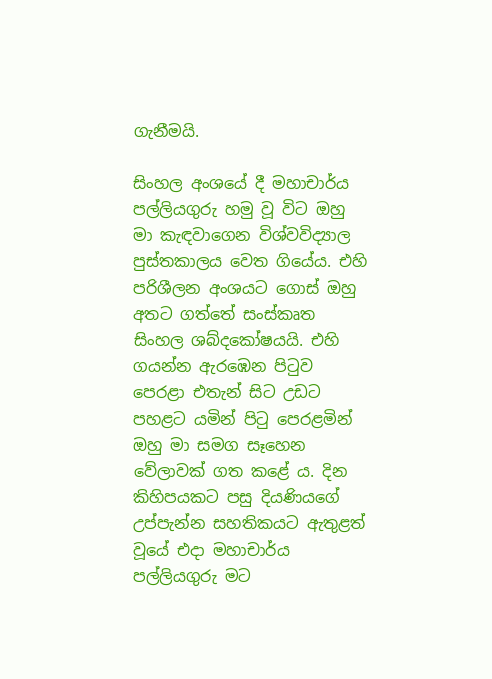ගැනීමයි.

සිංහල අංශයේ දී මහාචාර්ය පල්ලියගුරු හමු වූ විට ඔහු මා කැඳවාගෙන විශ්වවිද්‍යාල පුස්තකාලය වෙත ගියේය. එහි පරිශීලන අංශයට ගොස් ඔහු අතට ගත්තේ සංස්කෘත සිංහල ශබ්දකෝෂයයි. එහි ගයන්න ඇරඹෙන පිටුව පෙරළා එතැන් සිට උඩට පහළට යමින් පිටු පෙරළමින් ඔහු මා සමග සෑහෙන වේලාවක් ගත කළේ ය. දින කිහිපයකට පසු දියණියගේ උප්පැන්න සහතිකයට ඇතුළත් වූයේ එදා මහාචාර්ය පල්ලියගුරු මට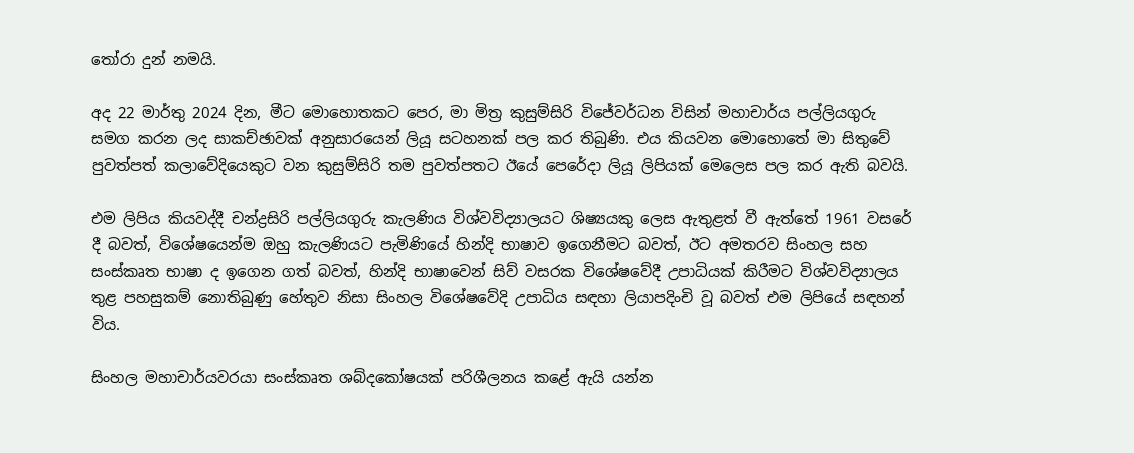තෝරා දුන් නමයි.

අද 22 මාර්තු 2024 දින, මීට මොහොතකට පෙර, මා මිත්‍ර කුසුම්සිරි විජේවර්ධන විසින් මහාචාර්ය පල්ලියගුරු සමග කරන ලද සාකච්ඡාවක් අනුසාරයෙන් ලියූ සටහනක් පල කර තිබුණි. එය කියවන මොහොතේ මා සිතුවේ පුවත්පත් කලාවේදියෙකුට වන කුසුම්සිරි තම පුවත්පතට ඊයේ පෙරේදා ලියූ ලිපියක් මෙලෙස පල කර ඇති බවයි.

එම ලිපිය කියවද්දී චන්ද්‍රසිරි පල්ලියගුරු කැලණිය විශ්වවිද්‍යාලයට ශිෂ්‍යයකු ලෙස ඇතුළත් වී ඇත්තේ 1961 වසරේ දී බවත්, විශේෂයෙන්ම ඔහු කැලණියට පැමිණියේ හින්දි භාෂාව ඉගෙනීමට බවත්, ඊට අමතරව සිංහල සහ සංස්කෘත භාෂා ද ඉගෙන ගත් බවත්, හින්දි භාෂාවෙන් සිව් වසරක විශේෂවේදී උපාධියක් කිරීමට විශ්වවිද්‍යාලය තුළ පහසුකම් නොතිබුණු හේතුව නිසා සිංහල විශේෂවේදි උපාධිය සඳහා ලියාපදිංචි වූ බවත් එම ලිපියේ සඳහන් විය.

සිංහල මහාචාර්යවරයා සංස්කෘත ශබ්දකෝෂයක් පරිශීලනය කළේ ඇයි යන්න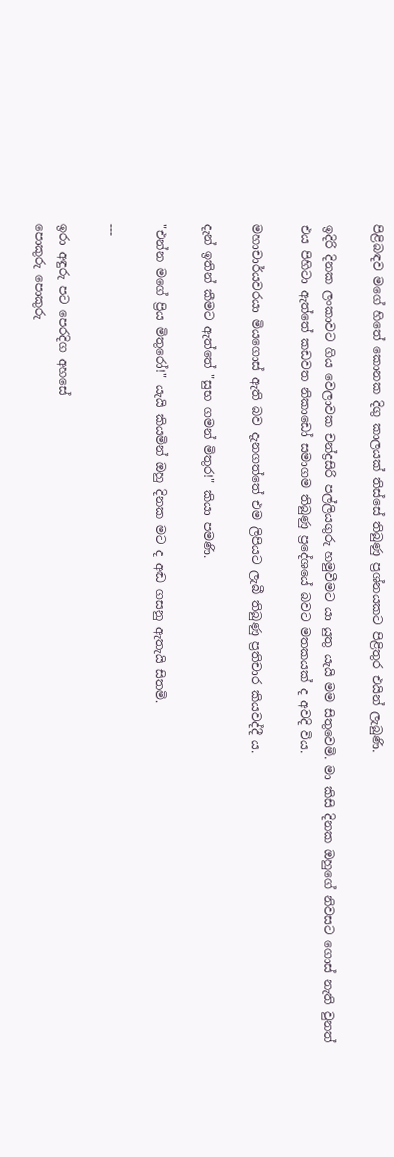පිළිබඳව මගේ හිතේ කොනක දිගු කාලයක් තිස්සේ තිබුණු ප්‍රශ්නයකට පිළිතුර එයින් ලැබුණි.

ඉදිරි දිනක ලංකාවට ගිය වෙලාවක චන්ද්‍රසිරි පල්ලියගුරු හමුවීමට යා යුතු යැයි මම සිතුවෙමි. මා කිසි දිනක ඔහුගේ නිවසට ගොස් නැති වුනත් එය පිහිටා ඇත්තේ කඩවත නිකාඩෝ සමාගම තිබුණු ප්‍රදේශයේ බවට මතකයක් ද අවදි විය.

මහාචාර්යවරයා මියගොස් ඇති බව දැනගත්තේ එම ලිපියට ලැබී තිබුණු ප්‍රතිචාර කියවද්දී ය.

දැන් ඉතින් කීමට ඇත්තේ "සුභ ගමන් මිතුර!" කියා පමණි.

"එන්න මගේ ප්‍රිය මිතුරෝ!" යැයි කියමින් ඔහු දිනක මට ද අඬ ගසනු ඇතැයි සිතමි.

---

ඉරා අඳුරු පට පෙරදිග අහසේ
පොකුරු පොකුරු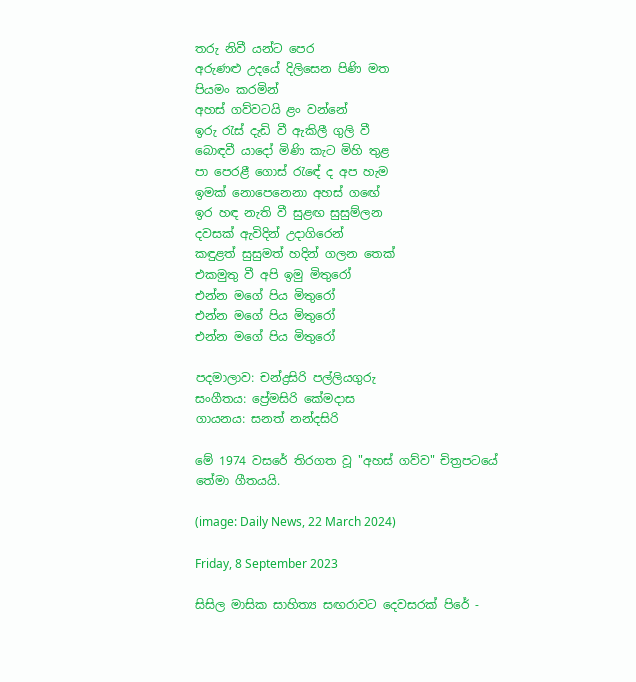තරු නිවී යන්ට පෙර
අරුණළු උදයේ දිලිසෙන පිණි මත
පියමං කරමින්
අහස් ගව්වටයි ළං වන්නේ
ඉරු රැස් දැඩි වී ඇකිලී ගුලි වී
බොඳවී යාදෝ මිණි කැට මිහි තුළ
පා පෙරළී ගොස් රැඳේ ද අප හැම
ඉමක් නොපෙනෙනා අහස් ගඟේ
ඉර හඳ නැති වී සුළඟ සුසුම්ලන
දවසක් ඇවිදින් උදාගිරෙන්
කඳුළත් සුසුමත් හදින් ගලන තෙක්
එකමුතු වී අපි ඉමු මිතුරෝ
එන්න මගේ පිය මිතුරෝ
එන්න මගේ පිය මිතුරෝ
එන්න මගේ පිය මිතුරෝ

පදමාලාව: චන්ද්‍රසිරි පල්ලියගුරු
සංගීතය: ප්‍රේමසිරි කේමදාස
ගායනය: සනත් නන්දසිරි

මේ 1974 වසරේ තිරගත වූ "අහස් ගව්ව" චිත්‍රපටයේ තේමා ගීතයයි.

(image: Daily News, 22 March 2024)

Friday, 8 September 2023

සිසිල මාසික සාහිත්‍ය සඟරාවට දෙවසරක් පිරේ -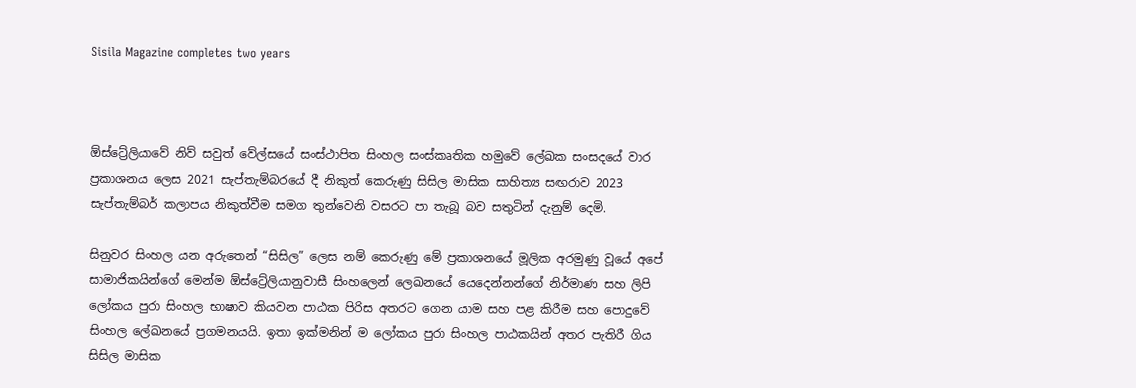Sisila Magazine completes two years



ඕස්ට්‍රේලියාවේ නිව් සවුත් වේල්සයේ සංස්ථාපිත සිංහල සංස්කෘතික හමුවේ ලේඛක සංසදයේ වාර ප්‍රකාශනය ලෙස 2021 සැප්තැම්බරයේ දී නිකුත් කෙරුණු සිසිල මාසික සාහිත්‍ය සඟරාව 2023 සැප්තැම්බර් කලාපය නිකුත්වීම සමග තුන්වෙනි වසරට පා තැබූ බව සතුටින් දැනුම් දෙමි.

සිනුවර සිංහල යන අරුතෙන් “සිසිල” ලෙස නම් කෙරුණු මේ ප්‍රකාශනයේ මූලික අරමුණු වූයේ අපේ සාමාජිකයින්ගේ මෙන්ම ඕස්ට්‍රේලියානුවාසී සිංහලෙන් ලෙඛනයේ යෙදෙන්නන්ගේ නිර්මාණ සහ ලිපි ලෝකය පුරා සිංහල භාෂාව කියවන පාඨක පිරිස අතරට ගෙන යාම සහ පළ කිරීම සහ පොදුවේ සිංහල ලේඛනයේ ප්‍රගමනයයි. ඉතා ඉක්මනින් ම ලෝකය පුරා සිංහල පාඨකයින් අතර පැතිරී ගිය සිසිල මාසික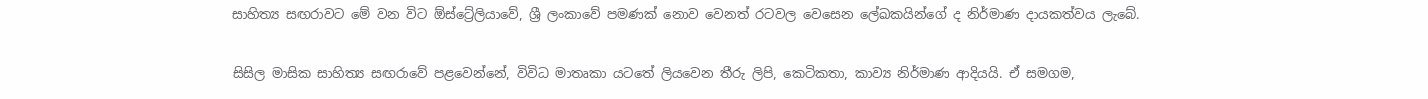සාහිත්‍ය සඟරාවට මේ වන විට ඕස්ට්‍රේලියාවේ, ශ්‍රී ලංකාවේ පමණක් නොව වෙනත් රටවල වෙසෙන ලේඛකයින්ගේ ද නිර්මාණ දායකත්වය ලැබේ.

සිසිල මාසික සාහිත්‍ය සඟරාවේ පළවෙන්නේ, විවිධ මාතෘකා යටතේ ලියවෙන තීරු ලිපි, කෙටිකතා, කාව්‍ය නිර්මාණ ආදියයි. ඒ සමගම,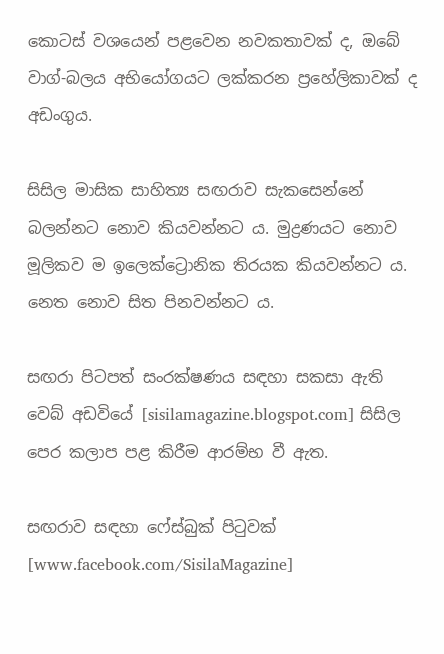කොටස් වශයෙන් පළවෙන නවකතාවක් ද, ඔබේ වාග්-බලය අභියෝගයට ලක්කරන ප්‍රහේලිකාවක් ද අඩංගුය.

සිසිල මාසික සාහිත්‍ය සඟරාව සැකසෙන්නේ බලන්නට නොව කියවන්නට ය. මුද්‍රණයට නොව මූලිකව ම ඉලෙක්ට්‍රොනික තිරයක කියවන්නට ය. නෙත නොව සිත පිනවන්නට ය.

සඟරා පිටපත් සං‍රක්ෂණය සඳහා සකසා ඇති වෙබ් අඩවියේ [sisilamagazine.blogspot.com] සිසිල පෙර කලාප පළ කිරීම ආරම්භ වී ඇත.

සඟරාව සඳහා ෆේස්බුක් පිටුවක් [www.facebook.com/SisilaMagazine]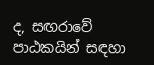ද, සඟරාවේ පාඨකයින් සඳහා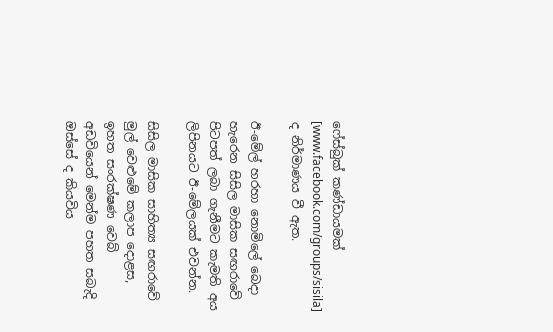ෆේස්බුක් කණ්ඩායමක් [www.facebook.com/groups/sisila] ද නිර්මාණය වී ඇත.

ඊ-මේල් හරහා නොමිලේ බෙදා හැරෙන සිසිල මාසික සඟරාවේ පිටපත් ලබා ගැනීමට කැමති අය ලිපිනයට ඊ-මේලයක් එවන්න.

සිසිල මාසික සාහිත්‍ය සඟරාවේ මුල් වෙළුමේ කලාප දොළස, ඉහත සං‍රක්ෂණ වෙබ් අඩවියෙන් මෙන්ම පහත සබැදි ඔස්සේ ද කියවිය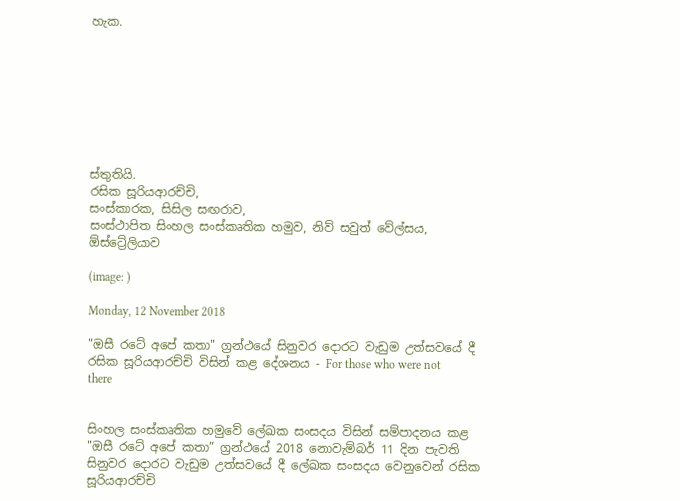හැක.








ස්තුතියි.
රසික සූරියආරච්චි,
සංස්කාරක, සිසිල සඟරාව,
සංස්ථාපිත සිංහල සංස්කෘතික හමුව, නිව් සවුත් වේල්සය, ඕස්ට්‍රේලියාව

(image: )

Monday, 12 November 2018

"ඔසී රටේ අපේ කතා" ග්‍රන්ථයේ සිනුවර දොරට වැඩුම උත්සවයේ දී රසික සූරියආරච්චි විසින් කළ දේශනය - For those who were not there


සිංහල සංස්කෘතික හමුවේ ලේඛක සංසදය විසින් සම්පාදනය කළ "ඔසී රටේ අපේ කතා” ග්‍රන්ථයේ 2018 නොවැම්බර් 11 දින පැවති සිනුවර දොරට වැඩුම උත්සවයේ දී ලේඛක සංසදය වෙනුවෙන් රසික සූරියආරච්චි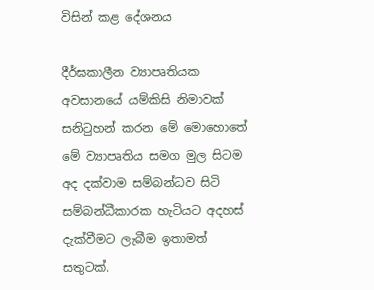විසින් කළ දේශනය

දීර්ඝකාලීන ව්‍යාපෘතියක අවසානයේ යම්කිසි නිමාවක් සනිටුහන් කරන මේ මොහොතේ මේ ව්‍යාපෘතිය සමග මුල සිටම අද දක්වාම සම්බන්ධව සිටි සම්බන්ධීකාරක හැටියට අදහස් දැක්වීමට ලැබීම ඉතාමත් සතුටක්.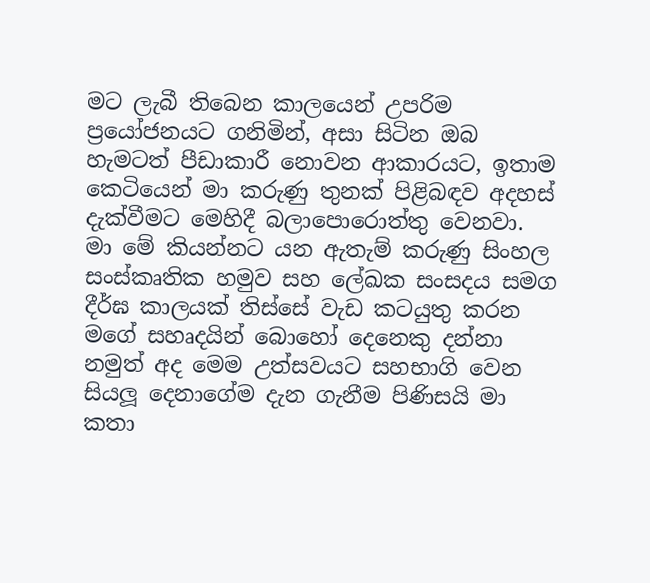මට ලැබී තිබෙන කාලයෙන් උපරිම ප්‍රයෝජනයට ගනිමින්, අසා සිටින ඔබ හැමටත් පීඩාකාරී නොවන ආකාරයට, ඉතාම කෙටියෙන් මා කරුණු තුනක් පිළිබඳව අදහස් දැක්වීමට මෙහිදී බලාපොරොත්තු වෙනවා. මා මේ කියන්නට යන ඇතැම් කරුණු සිංහල සංස්කෘතික හමුව සහ ලේඛක සංසදය සමග දීර්ඝ කාලයක් තිස්සේ වැඩ කටයුතු කරන මගේ සහෘදයින් බොහෝ දෙනෙකු දන්නා නමුත් අද මෙම උත්සවයට සහභාගි වෙන සියලූ දෙනාගේම දැන ගැනීම පිණිසයි මා කතා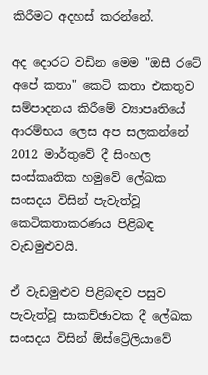කිරීමට අදහස් කරන්නේ.

අද දොරට වඩින මෙම "ඔසී රටේ අපේ කතා" කෙටි කතා එකතුව සම්පාදනය කිරීමේ ව්‍යාපෘතියේ ආරම්භය ලෙස අප සලකන්නේ 2012 මාර්තුවේ දී සිංහල සංස්කෘතික හමුවේ ලේඛක සංසදය විසින් පැවැත්වූ කෙටිකතාකරණය පිළිබඳ වැඩමුළුවයි.

ඒ වැඩමුළුව පිළිබඳව පසුව පැවැත්වූ සාකච්ඡාවක දී ලේඛක සංසදය විසින් ඕස්ට්‍රේලියාවේ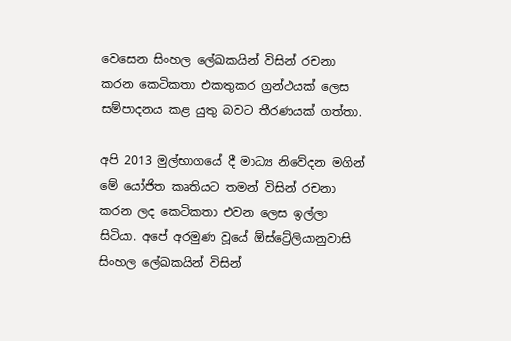වෙසෙන සිංහල ලේඛකයින් විසින් රචනා කරන කෙටිකතා එකතුකර ග්‍රන්ථයක් ලෙස සම්පාදනය කළ යුතු බවට තීරණයක් ගත්තා.

අපි 2013 මුල්භාගයේ දී මාධ්‍ය නිවේදන මගින් මේ යෝජිත කෘතියට තමන් විසින් රචනා කරන ලද කෙටිකතා එවන ලෙස ඉල්ලා සිටියා. අපේ අරමුණ වූයේ ඕස්ට්‍රේලියානුවාසි සිංහල ලේඛකයින් විසින්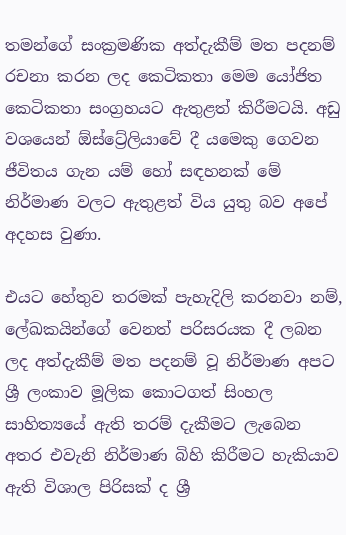තමන්ගේ සංක්‍රමණික අත්දැකීම් මත පදනම් රචනා කරන ලද කෙටිකතා මෙම යෝජිත කෙටිකතා සංග්‍රහයට ඇතුළත් කිරීමටයි. අඩු වශයෙන් ඕස්ට්‍රේලියාවේ දී යමෙකු ගෙවන ජීවිතය ගැන යම් හෝ සඳහනක් මේ නිර්මාණ වලට ඇතුළත් විය යුතු බව අපේ අදහස වුණා.

එයට හේතුව තරමක් පැහැදිලි කරනවා නම්, ලේඛකයින්ගේ වෙනත් පරිසරයක දී ලබන ලද අත්දැකීම් මත පදනම් වූ නිර්මාණ අපට ශ්‍රී ලංකාව මූලික කොටගත් සිංහල සාහිත්‍යයේ ඇති තරම් දැකීමට ලැබෙන අතර එවැනි නිර්මාණ බිහි කිරීමට හැකියාව ඇති විශාල පිරිසක් ද ශ්‍රී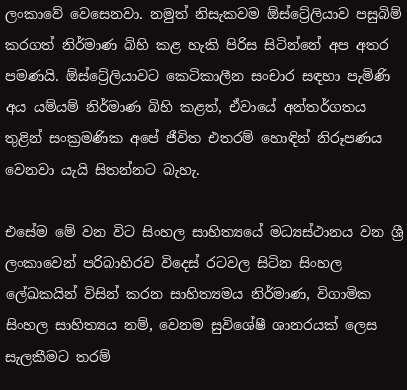ලංකාවේ වෙසෙනවා. නමුත් නිසැකවම ඕස්ට්‍රේලියාව පසුබිම් කරගත් නිර්මාණ බිහි කළ හැකි පිරිස සිටින්නේ අප අතර පමණයි. ඕස්ට්‍රේලියාවට කෙටිකාලීන සංචාර සඳහා පැමිණි අය යම්යම් නිර්මාණ බිහි කළත්, ඒවායේ අන්තර්ගතය තුළින් සංක්‍රමණික අපේ ජීවිත එතරම් හොඳින් නිරූපණය වෙනවා යැයි සිතන්නට බැහැ.

එසේම මේ වන විට සිංහල සාහිත්‍යයේ මධ්‍යස්ථානය වන ශ්‍රී ලංකාවෙන් පරිබාහිරව විදෙස් රටවල සිටින සිංහල ලේඛකයින් විසින් කරන සාහිත්‍යමය නිර්මාණ, විගාමික සිංහල සාහිත්‍යය නම්, වෙනම සුවිශේෂී ශානරයක් ලෙස සැලකීමට තරම්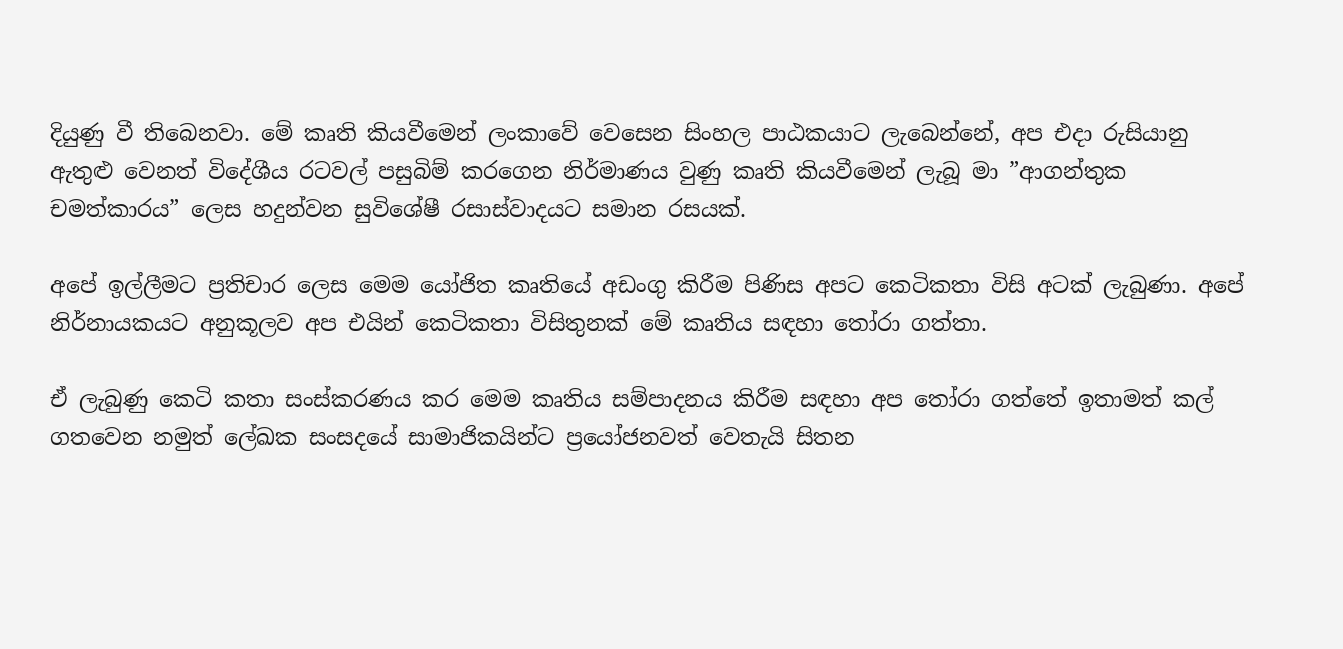දියුණු වී තිබෙනවා. මේ කෘති කියවීමෙන් ලංකාවේ වෙසෙන සිංහල පාඨකයාට ලැබෙන්නේ, අප එදා රුසියානු ඇතුළු වෙනත් විදේශීය රටවල් පසුබිම් කරගෙන නිර්මාණය වුණු කෘති කියවීමෙන් ලැබූ මා ”ආගන්තුක චමත්කාරය” ලෙස හදුන්වන සුවිශේෂී රසාස්වාදයට සමාන රසයක්.

අපේ ඉල්ලීමට ප්‍රතිචාර ලෙස මෙම යෝජිත කෘතියේ අඩංගු කිරීම පිණිස අපට කෙටිකතා විසි අටක් ලැබුණා. අපේ නිර්නායකයට අනුකූලව අප එයින් කෙටිකතා විසිතුනක් මේ කෘතිය සඳහා තෝරා ගත්තා.

ඒ ලැබුණු කෙටි කතා සංස්කරණය කර මෙම කෘතිය සම්පාදනය කිරීම සඳහා අප තෝරා ගත්තේ ඉතාමත් කල් ගතවෙන නමුත් ලේඛක සංසදයේ සාමාජිකයින්ට ප්‍රයෝජනවත් වෙතැයි සිතන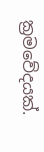ක්‍රමවේදයක්.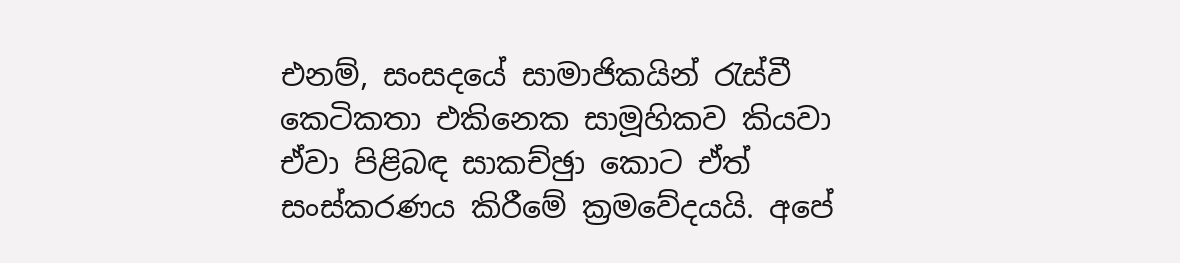එනම්, සංසදයේ සාමාජිකයින් රැස්වී කෙටිකතා එකිනෙක සාමූහිකව කියවා ඒවා පිළිබඳ සාකච්ඡුා කොට ඒත් සංස්කරණය කිරීමේ ක්‍රමවේදයයි. අපේ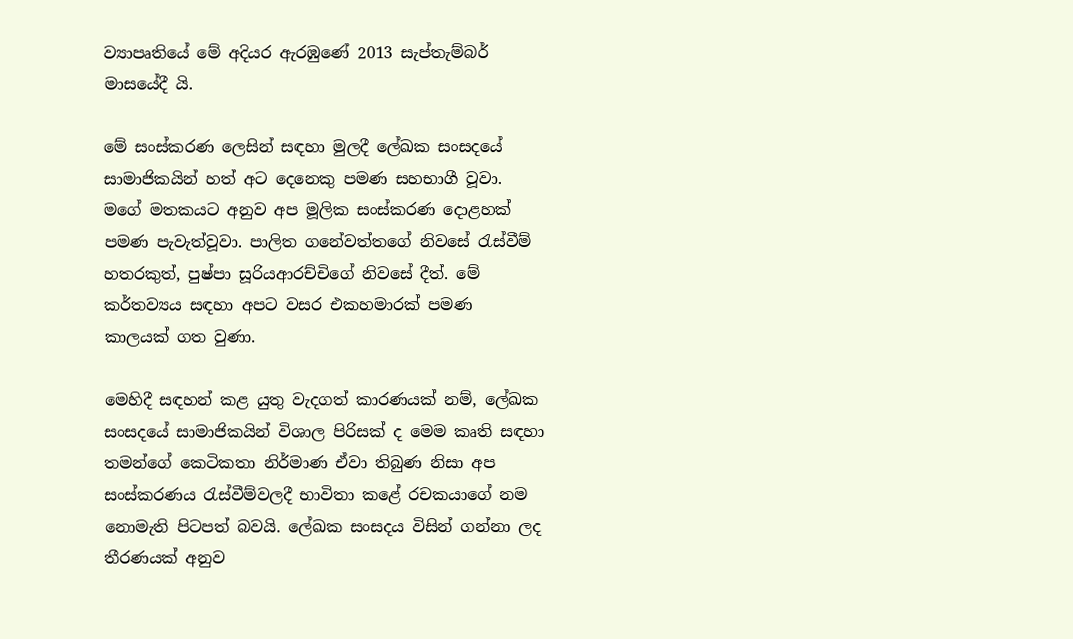ව්‍යාපෘතියේ මේ අදියර ඇරඹුණේ 2013 සැප්තැම්බර් මාසයේදී යි.

මේ සංස්කරණ ලෙසින් සඳහා මුලදී ලේඛක සංසදයේ සාමාජිකයින් හත් අට දෙනෙකු පමණ සහභාගී වූවා. මගේ මතකයට අනුව අප මූලික සංස්කරණ දොළහක් පමණ පැවැත්වූවා. පාලිත ගනේවත්තගේ නිවසේ රැස්වීම් හතරකුත්, පුෂ්පා සූරියආරච්චිගේ නිවසේ දීත්. මේ කර්තව්‍යය සඳහා අපට වසර එකහමාරක් පමණ කාලයක් ගත වුණා.

මෙහිදී සඳහන් කළ යුතු වැදගත් කාරණයක් නම්, ලේඛක සංසදයේ සාමාජිකයින් විශාල පිරිසක් ද මෙම කෘති සඳහා තමන්ගේ කෙටිකතා නිර්මාණ ඒවා තිබුණ නිසා අප සංස්කරණය රැස්වීම්වලදී භාවිතා කළේ රචකයාගේ නම නොමැති පිටපත් බවයි. ලේඛක සංසදය විසින් ගන්නා ලද තීරණයක් අනුව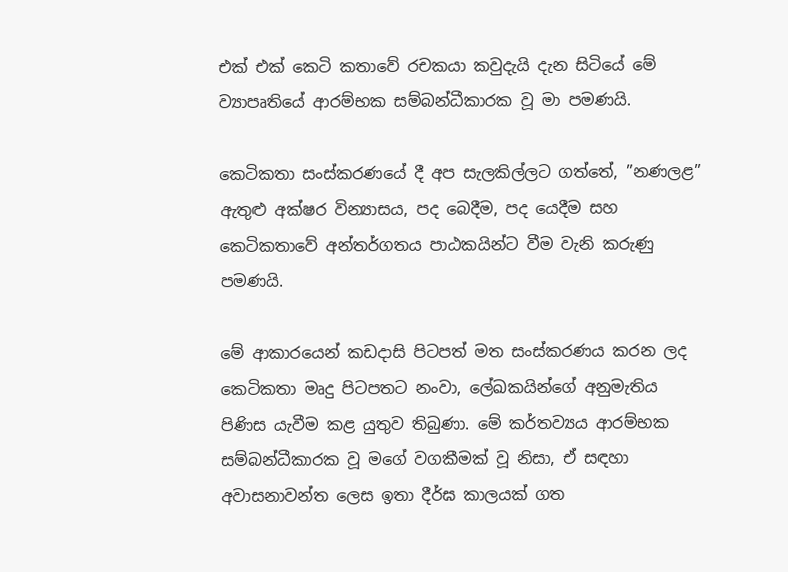එක් එක් කෙටි කතාවේ රචකයා කවුදැයි දැන සිටියේ මේ ව්‍යාපෘතියේ ආරම්භක සම්බන්ධීකාරක වූ මා පමණයි.

කෙටිකතා සංස්කරණයේ දී අප සැලකිල්ලට ගත්තේ, ”නණලළ” ඇතුළු අක්ෂර වින්‍යාසය, පද බෙදීම, පද යෙදීම සහ කෙටිකතාවේ අන්තර්ගතය පාඨකයින්ට වීම වැනි කරුණු පමණයි.

මේ ආකාරයෙන් කඩදාසි පිටපත් මත සංස්කරණය කරන ලද කෙටිකතා මෘදු පිටපතට නංවා, ලේඛකයින්ගේ අනුමැතිය පිණිස යැවීම කළ යුතුව තිබුණා. මේ කර්තව්‍යය ආරම්භක සම්බන්ධීකාරක වූ මගේ වගකීමක් වූ නිසා, ඒ සඳහා අවාසනාවන්ත ලෙස ඉතා දීර්ඝ කාලයක් ගත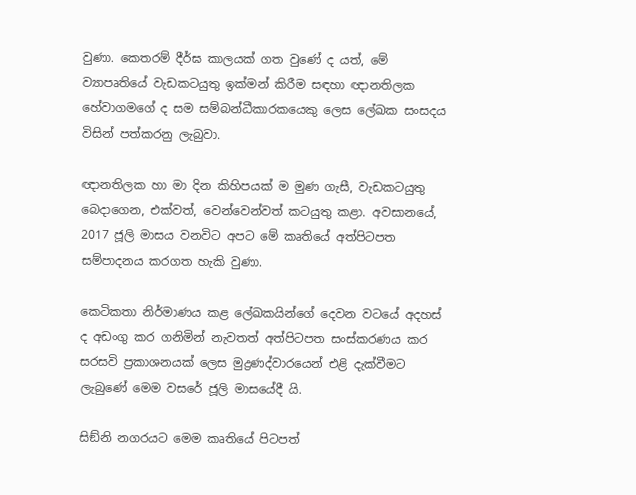වුණා. කෙතරම් දීර්ඝ කාලයක් ගත වුණේ ද යත්, මේ ව්‍යාපෘතියේ වැඩකටයුතු ඉක්මන් කිරීම සඳහා ඥානතිලක හේවාගමගේ ද සම සම්බන්ධීකාරකයෙකු ලෙස ලේඛක සංසදය විසින් පත්කරනු ලැබුවා.

ඥානතිලක හා මා දින කිහිපයක් ම මුණ ගැසී, වැඩකටයුතු බෙදාගෙන, එක්වත්, වෙන්වෙන්වත් කටයුතු කළා. අවසානයේ, 2017 ජූලි මාසය වනවිට අපට මේ කෘතියේ අත්පිටපත සම්පාදනය කරගත හැකි වුණා.

කෙටිකතා නිර්මාණය කළ ලේඛකයින්ගේ දෙවන වටයේ අදහස් ද අඩංගු කර ගනිමින් නැවතත් අත්පිටපත සංස්කරණය කර සරසවි ප්‍රකාශනයක් ලෙස මුද්‍රණද්වාරයෙන් එළි දැක්වීමට ලැබුණේ මෙම වසරේ ජූලි මාසයේදී යි.

සිඞ්නි නගරයට මෙම කෘතියේ පිටපත්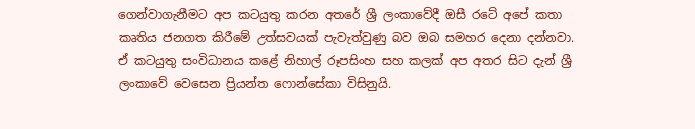ගෙන්වාගැනීමට අප කටයුතු කරන අතරේ ශ්‍රී ලංකාවේදී ඔසී රටේ අපේ කතා කෘතිය ජනගත කිරීමේ උත්සවයක් පැවැත්වුණු බව ඔබ සමහර දෙනා දන්නවා. ඒ කටයුතු සංවිධානය කළේ නිහාල් රූපසිංහ සහ කලක් අප අතර සිට දැන් ශ්‍රී ලංකාවේ වෙසෙන ප්‍රියන්ත ෆොන්සේකා විසිනුයි.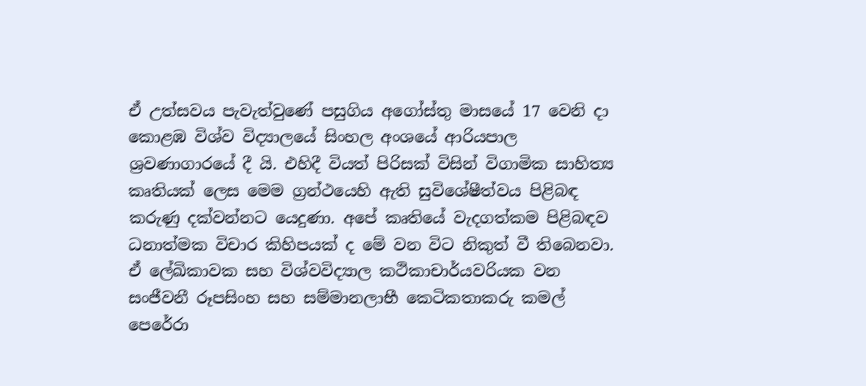ඒ උත්සවය පැවැත්වුණේ පසුගිය අගෝස්තු මාසයේ 17 වෙනි දා කොළඹ විශ්ව විද්‍යාලයේ සිංහල අංශයේ ආරියපාල ශ්‍රවණාගාරයේ දී යි. එහිදී වියත් පිරිසක් විසින් විගාමික සාහිත්‍ය කෘතියක් ලෙස මෙම ග්‍රන්ථයෙහි ඇති සුවිශේෂීත්වය පිළිබඳ කරුණු දක්වන්නට යෙදුණා. අපේ කෘතියේ වැදගත්කම පිළිබඳව ධනාත්මක විචාර කිහිපයක් ද මේ වන විට නිකුත් වී තිබෙනවා. ඒ ලේඛිකාවක සහ විශ්වවිද්‍යාල කථිකාචාර්යවරියක වන සංජීවනී රූපසිංහ සහ සම්මානලාභී කෙටිකතාකරු කමල් පෙරේරා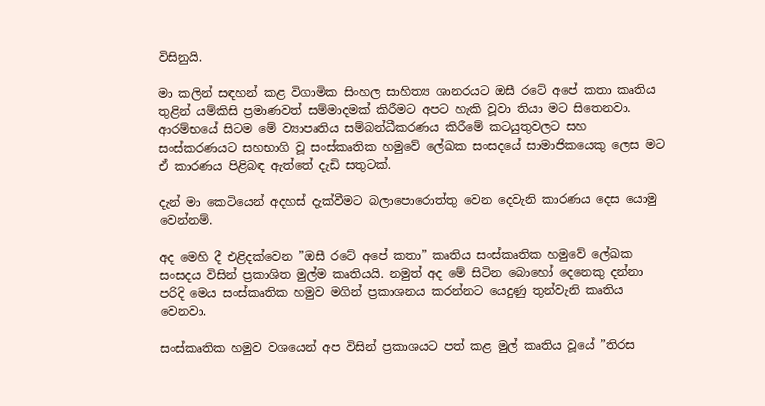විසිනුයි.

මා කලින් සඳහන් කළ විගාමික සිංහල සාහිත්‍ය ශානරයට ඔසී රටේ අපේ කතා කෘතිය තුළින් යම්කිසි ප්‍රමාණවත් සම්මාදමක් කිරීමට අපට හැකි වූවා තියා මට සිතෙනවා. ආරම්භයේ සිටම මේ ව්‍යාපෘතිය සම්බන්ධීකරණය කිරීමේ කටයුතුවලට සහ සංස්කරණයට සහභාගි වූ සංස්කෘතික හමුවේ ලේඛක සංසදයේ සාමාජිකයෙකු ලෙස මට ඒ කාරණය පිළිබඳ ඇත්තේ දැඩි සතුටක්.

දැන් මා කෙටියෙන් අදහස් දැක්වීමට බලාපොරොත්තු වෙන දෙවැනි කාරණය දෙස යොමු වෙන්නම්.

අද මෙහි දී එළිදක්වෙන ”ඔසී රටේ අපේ කතා” කෘතිය සංස්කෘතික හමුවේ ලේඛක සංසදය විසින් ප්‍රකාශිත මුල්ම කෘතියයි. නමුත් අද මේ සිටින බොහෝ දෙනෙකු දන්නා පරිදි මෙය සංස්කෘතික හමුව මගින් ප්‍රකාශනය කරන්නට යෙදුණු තුන්වැනි කෘතිය වෙනවා.

සංස්කෘතික හමුව වශයෙන් අප විසින් ප්‍රකාශයට පත් කළ මුල් කෘතිය වූයේ ”තිරස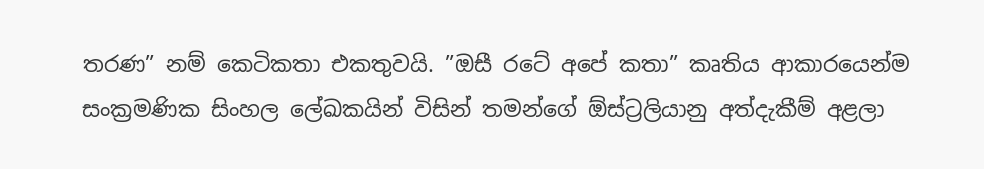තරණ” නම් කෙටිකතා එකතුවයි. ”ඔසී රටේ අපේ කතා” කෘතිය ආකාරයෙන්ම සංක්‍රමණික සිංහල ලේඛකයින් විසින් තමන්ගේ ඕස්ට්‍රලියානු අත්දැකීම් අළලා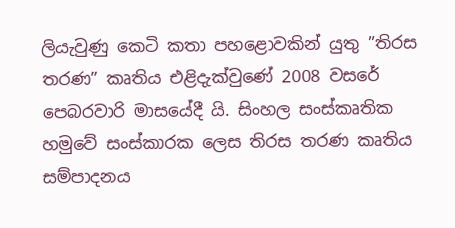ලියැවුණු කෙටි කතා පහළොවකින් යුතු ”තිරස තරණ” කෘතිය එළිදැක්වුණේ 2008 වසරේ පෙබරවාරි මාසයේදී යි. සිංහල සංස්කෘතික හමුවේ සංස්කාරක ලෙස තිරස තරණ කෘතිය සම්පාදනය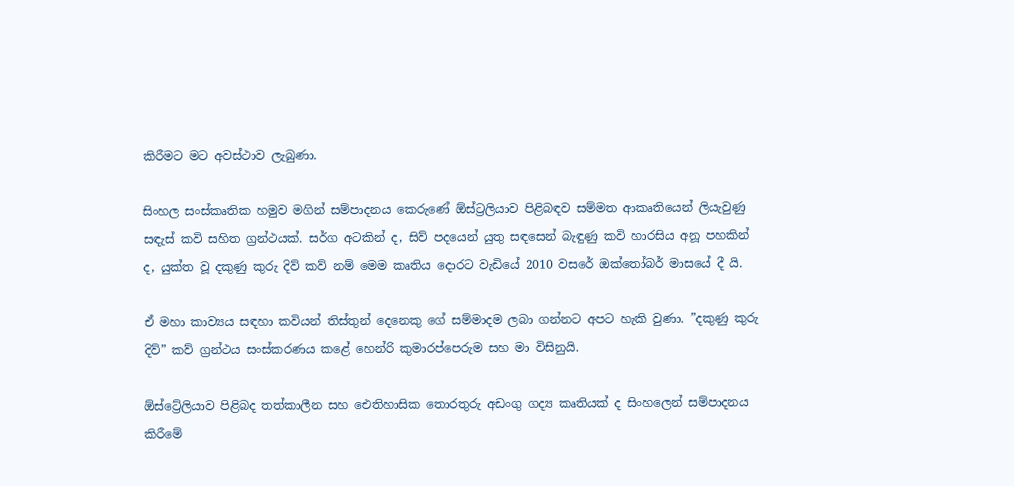කිරීමට මට අවස්ථාව ලැබුණා.

සිංහල සංස්කෘතික හමුව මගින් සම්පාදනය කෙරුණේ ඕස්ට්‍රලියාව පිළිබඳව සම්මත ආකෘතියෙන් ලියැවුණු සඳැස් කවි සහිත ග්‍රන්ථයක්. සර්ග අටකින් ද, සිව් පදයෙන් යුතු සඳසෙන් බැඳුණු කවි හාරසිය අනූ පහකින් ද, යුක්ත වූ දකුණු කුරු දිව් කව් නම් මෙම කෘතිය දොරට වැඩියේ 2010 වසරේ ඔක්තෝබර් මාසයේ දී යි.

ඒ මහා කාව්‍යය සඳහා කවියන් තිස්තුන් දෙනෙකු ගේ සම්මාදම ලබා ගන්නට අපට හැකි වුණා. ”දකුණු කුරු දිව්” කව් ග්‍රන්ථය සංස්කරණය කළේ හෙන්රි කුමාරප්පෙරුම සහ මා විසිනුයි.

ඕස්ට්‍රේලියාව පිළිබද තත්කාලීන සහ ඓතිහාසික තොරතුරු අඩංගු ගද්‍ය කෘතියක් ද සිංහලෙන් සම්පාදනය කිරීමේ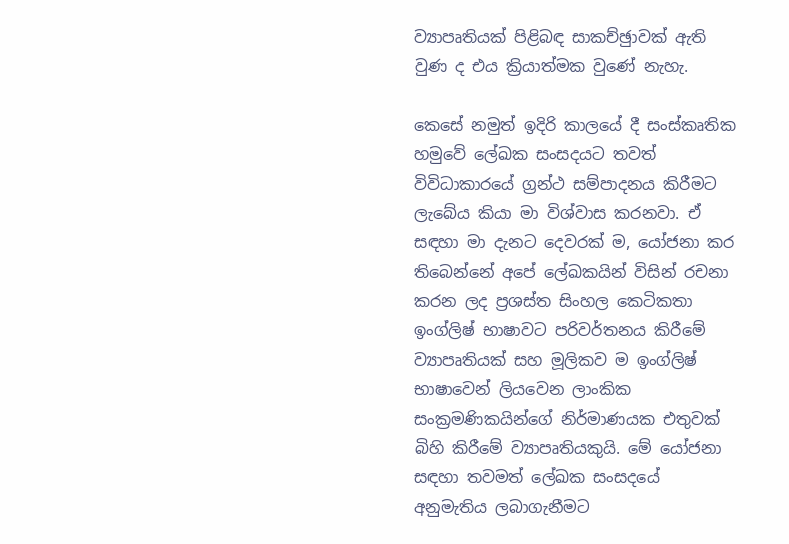ව්‍යාපෘතියක් පිළිබඳ සාකච්ඡුාවක් ඇති වුණ ද එය ක්‍රියාත්මක වුණේ නැහැ.

කෙසේ නමුත් ඉදිරි කාලයේ දී සංස්කෘතික හමුවේ ලේඛක සංසදයට තවත් විවිධාකාරයේ ග්‍රන්ථ සම්පාදනය කිරීමට ලැබේය කියා මා විශ්වාස කරනවා. ඒ සඳහා මා දැනට දෙවරක් ම, යෝජනා කර තිබෙන්නේ අපේ ලේඛකයින් විසින් රචනා කරන ලද ප්‍රශස්ත සිංහල කෙටිකතා ඉංග්ලිෂ් භාෂාවට පරිවර්තනය කිරීමේ ව්‍යාපෘතියක් සහ මූලිකව ම ඉංග්ලිෂ් භාෂාවෙන් ලියවෙන ලාංකික සංක්‍රමණිකයින්ගේ නිර්මාණයක එතුවක් බිහි කිරීමේ ව්‍යාපෘතියකුයි. මේ යෝජනා සඳහා තවමත් ලේඛක සංසදයේ අනුමැතිය ලබාගැනීමට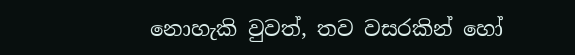නොහැකි වුවත්, තව වසරකින් හෝ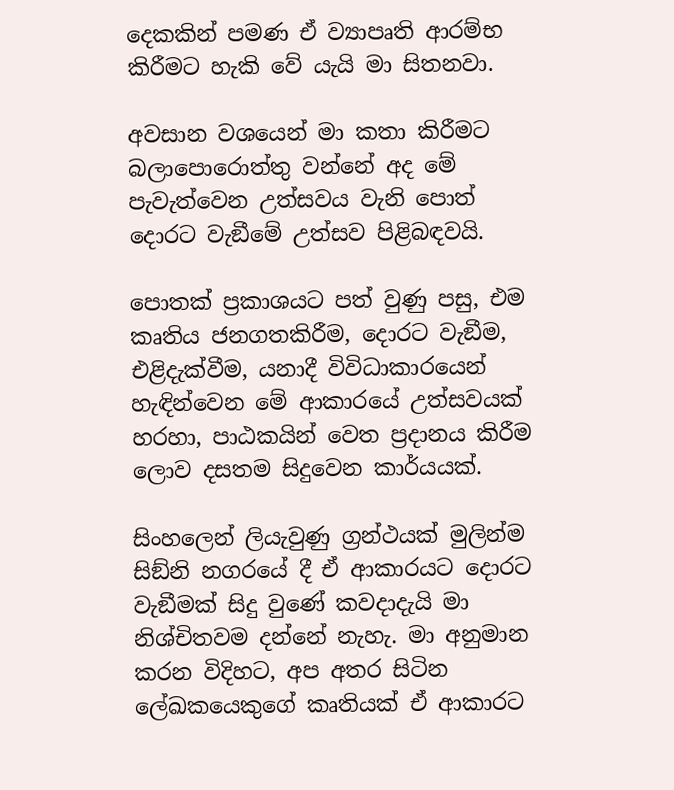දෙකකින් පමණ ඒ ව්‍යාපෘති ආරම්භ කිරීමට හැකි වේ යැයි මා සිතනවා.

අවසාන වශයෙන් මා කතා කිරීමට බලාපොරොත්තු වන්නේ අද මේ පැවැත්වෙන උත්සවය වැනි පොත් දොරට වැඞීමේ උත්සව පිළිබඳවයි.

පොතක් ප්‍රකාශයට පත් වුණු පසු, එම කෘතිය ජනගතකිරීම, දොරට වැඞීම, එළිදැක්වීම, යනාදී විවිධාකාරයෙන් හැඳින්වෙන මේ ආකාරයේ උත්සවයක් හරහා, පාඨකයින් වෙත ප්‍රදානය කිරීම ලොව දසතම සිදුවෙන කාර්යයක්.

සිංහලෙන් ලියැවුණු ග්‍රන්ථයක් මුලින්ම සිඞ්නි නගරයේ දී ඒ ආකාරයට දොරට වැඞීමක් සිදු වුණේ කවදාදැයි මා නිශ්චිතවම දන්නේ නැහැ. මා අනුමාන කරන විදිහට, අප අතර සිටින ලේඛකයෙකුගේ කෘතියක් ඒ ආකාරට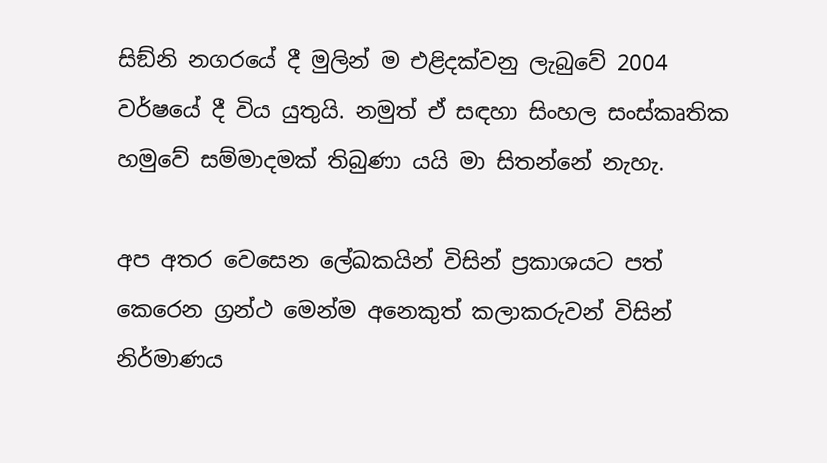සිඞ්නි නගරයේ දී මුලින් ම එළිදක්වනු ලැබුවේ 2004 වර්ෂයේ දී විය යුතුයි. නමුත් ඒ සඳහා සිංහල සංස්කෘතික හමුවේ සම්මාදමක් තිබුණා යයි මා සිතන්නේ නැහැ.

අප අතර වෙසෙන ලේඛකයින් විසින් ප්‍රකාශයට පත් කෙරෙන ග්‍රන්ථ මෙන්ම අනෙකුත් කලාකරුවන් විසින් නිර්මාණය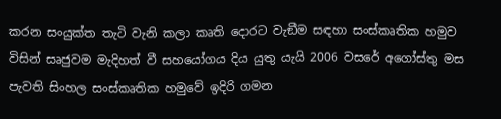කරන සංයුක්ත තැටි වැනි කලා කෘති දොරට වැඞීම සඳහා සංස්කෘතික හමුව විසින් සෘජුවම මැදිහත් වී සහයෝගය දිය යුතු යැයි 2006 වසරේ අගෝස්තු මස පැවති සිංහල සංස්කෘතික හමුවේ ඉදිරි ගමන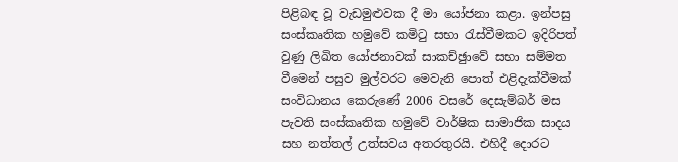පිළිබඳ වූ වැඩමුළුවක දී මා යෝජනා කළා. ඉන්පසු සංස්කෘතික හමුවේ කමිටු සභා රැස්වීමකට ඉදිරිපත් වුණු ලිඛිත යෝජනාවක් සාකච්ඡුාවේ සභා සම්මත වීමෙන් පසුව මුල්වරට මෙවැනි පොත් එළිදැක්වීමක් සංවිධානය කෙරුණේ 2006 වසරේ දෙසැම්බර් මස පැවති සංස්කෘතික හමුවේ වාර්ෂික සාමාජික සාදය සහ නත්තල් උත්සවය අතරතුරයි. එහිදී දොරට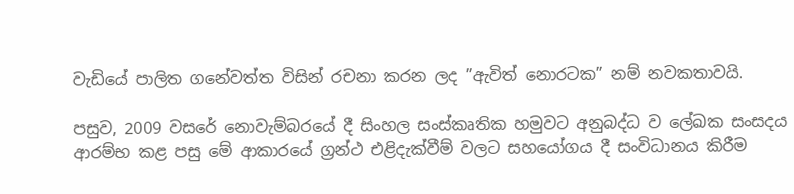වැඩියේ පාලිත ගනේවත්ත විසින් රචනා කරන ලද ”ඇවිත් නොරටක” නම් නවකතාවයි.

පසුව, 2009 වසරේ නොවැම්බරයේ දී සිංහල සංස්කෘතික හමුවට අනුබද්ධ ව ලේඛක සංසදය ආරම්භ කළ පසු මේ ආකාරයේ ග්‍රන්ථ එළිදැක්වීම් වලට සහයෝගය දී සංවිධානය කිරීම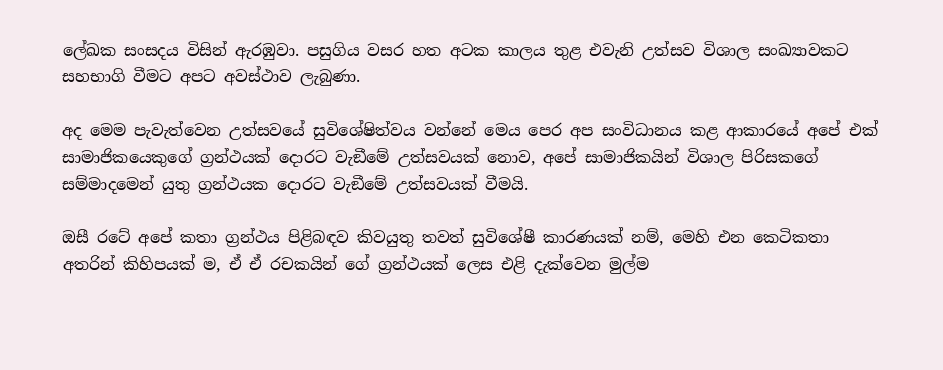ලේඛක සංසදය විසින් ඇරඹුවා. පසුගිය වසර හත අටක කාලය තුළ එවැනි උත්සව විශාල සංඛ්‍යාවකට සහභාගි වීමට අපට අවස්ථාව ලැබුණා.

අද මෙම පැවැත්වෙන උත්සවයේ සුවිශේෂිත්වය වන්නේ මෙය පෙර අප සංවිධානය කළ ආකාරයේ අපේ එක් සාමාජිකයෙකුගේ ග්‍රන්ථයක් දොරට වැඞීමේ උත්සවයක් නොව, අපේ සාමාජිකයින් විශාල පිරිසකගේ සම්මාදමෙන් යුතු ග්‍රන්ථයක දොරට වැඞීමේ උත්සවයක් වීමයි.

ඔසී රටේ අපේ කතා ග්‍රන්ථය පිළිබඳව කිවයුතු තවත් සුවිශේෂී කාරණයක් නම්, මෙහි එන කෙටිකතා අතරින් කිහිපයක් ම, ඒ ඒ රචකයින් ගේ ග්‍රන්ථයක් ලෙස එළි දැක්වෙන මුල්ම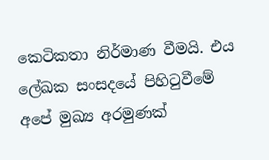කෙටිකතා නිර්මාණ වීමයි. එය ලේඛක සංසදයේ පිහිටුවීමේ අපේ මුඛ්‍ය අරමුණක්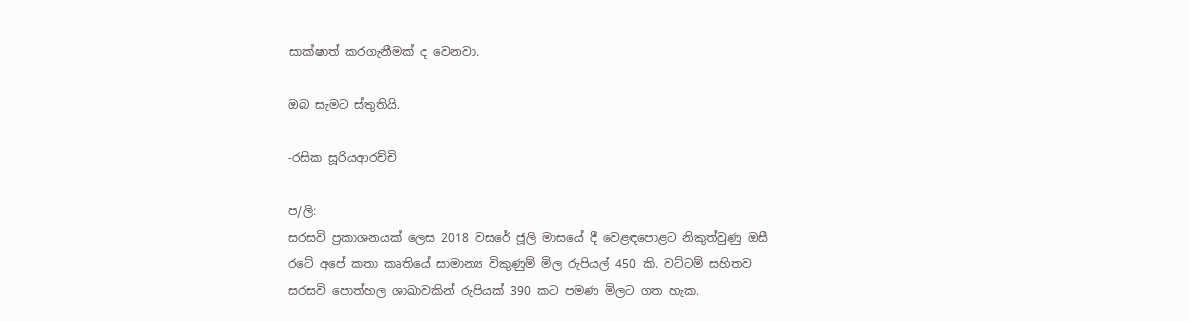සාක්ෂාත් කරගැනීමක් ද වෙනවා.

ඔබ සැමට ස්තුතියි.

-රසික සූරියආරච්චි

ප/ලි:
සරසවි ප්‍රකාශනයක් ලෙස 2018 වසරේ ජූලි මාසයේ දී වෙළඳපොළට නිකුත්වුණු ඔසී රටේ අපේ කතා කෘතියේ සාමාන්‍ය විකුණුම් මිල රුපියල් 450 කි. වට්ටම් සහිතව සරසවි පොත්හල ශාඛාවකින් රුපියක් 390 කට පමණ මිලට ගත හැක.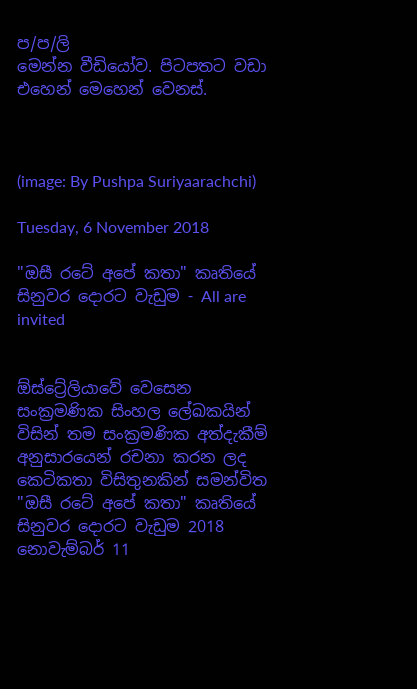ප/ප/ලි
මෙන්න වීඩියෝව. පිටපතට වඩා එහෙන් මෙහෙන් වෙනස්.



(image: By Pushpa Suriyaarachchi)

Tuesday, 6 November 2018

"ඔසී රටේ අපේ කතා" කෘතියේ සිනුවර දොරට වැඩුම - All are invited


ඕස්ට්‍රේලියාවේ වෙසෙන සංක්‍රමණික සිංහල ලේඛකයින් විසින් තම සංක්‍රමණික අත්දැකීම් අනුසාරයෙන් රචනා කරන ලද කෙටිකතා විසිතුනකින් සමන්විත "ඔසී රටේ අපේ කතා" කෘතියේ සිනුවර දොරට වැඩුම 2018 නොවැම්බර් 11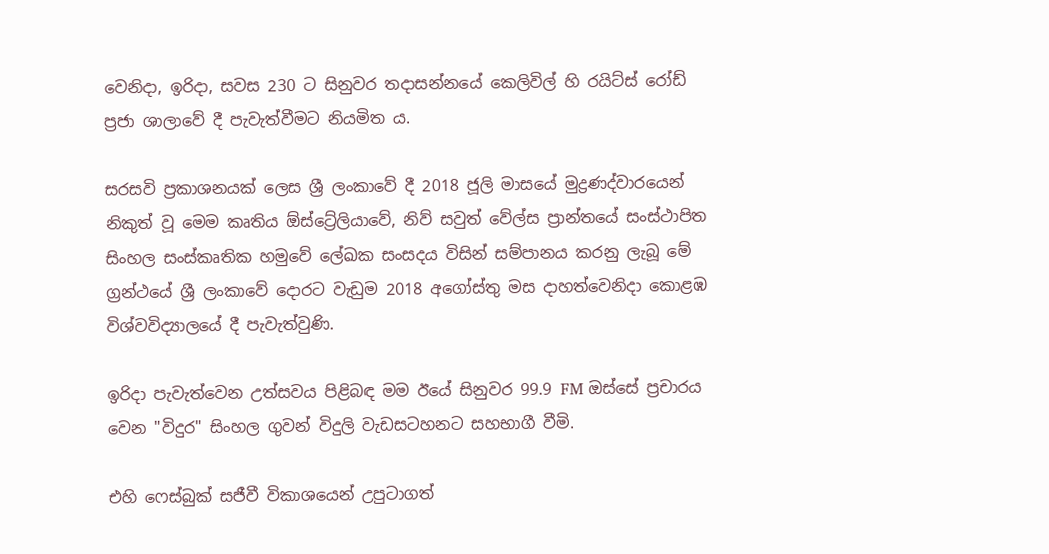වෙනිදා, ඉරිදා, සවස 230 ට සිනුවර තදාසන්නයේ කෙලිවිල් හි රයිට්ස් රෝඩ් ප්‍රජා ශාලාවේ දී පැවැත්වීමට නියමිත ය.

සරසවි ප්‍රකාශනයක් ලෙස ශ්‍රී ලංකාවේ දී 2018 ජූලි මාසයේ මුද්‍රණද්වාරයෙන් නිකුත් වූ මෙම කෘතිය ඕස්ට්‍රේලියාවේ, නිව් සවුත් වේල්ස ප්‍රාන්තයේ සංස්ථාපිත සිංහල සංස්කෘතික හමුවේ ලේඛක සංසදය විසින් සම්පානය කරනු ලැබූ මේ ග්‍රන්ථයේ ශ්‍රී ලංකාවේ දොරට වැඩුම 2018 අගෝස්තු මස දාහත්වෙනිදා කොළඹ විශ්වවිද්‍යාලයේ දී පැවැත්වුණි.

ඉරිදා පැවැත්වෙන උත්සවය පිළිබඳ මම ඊයේ සිනුවර 99.9 FM ඔස්සේ ප්‍රචාරය වෙන "විදුර" සිංහල ගුවන් විදුලි වැඩසටහනට සහභාගී වීමි.

එහි ෆෙස්බුක් සජීවී විකාශයෙන් උපුටාගත්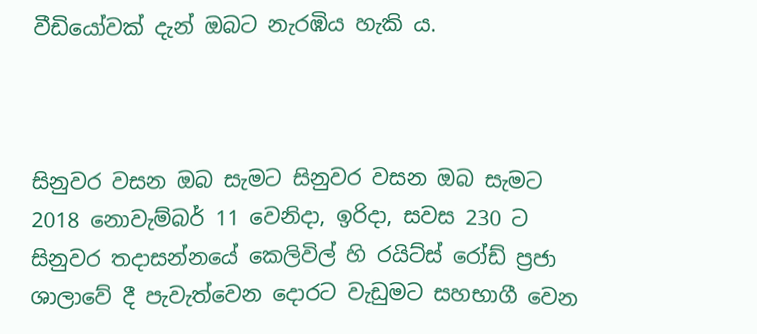වීඩියෝවක් දැන් ඔබට නැරඹිය හැකි ය.



සිනුවර වසන ඔබ සැමට සිනුවර වසන ඔබ සැමට 2018 නොවැම්බර් 11 වෙනිදා, ඉරිදා, සවස 230 ට සිනුවර තදාසන්නයේ කෙලිවිල් හි රයිට්ස් රෝඩ් ප්‍රජා ශාලාවේ දී පැවැත්වෙන දොරට වැඩුමට සහභාගී වෙන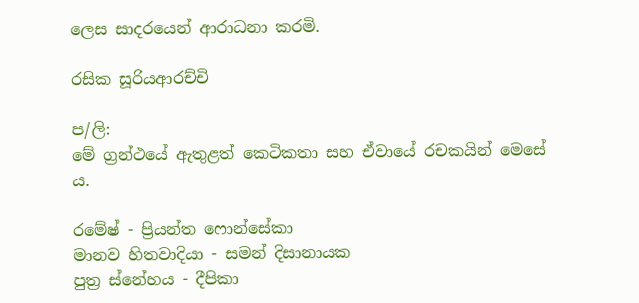ලෙස සාදරයෙන් ආරාධනා කරමි.

රසික සූරියආරච්චි

ප/ලි:
මේ ග්‍රන්ථයේ ඇතුළත් කෙටිකතා සහ ඒවායේ රචකයින් මෙසේ ය.

රමේෂ් - ප්‍රියන්ත ෆොන්සේකා
මානව හිතවාදියා - සමන් දිසානායක
පුත්‍ර ස්නේහය - දීපිකා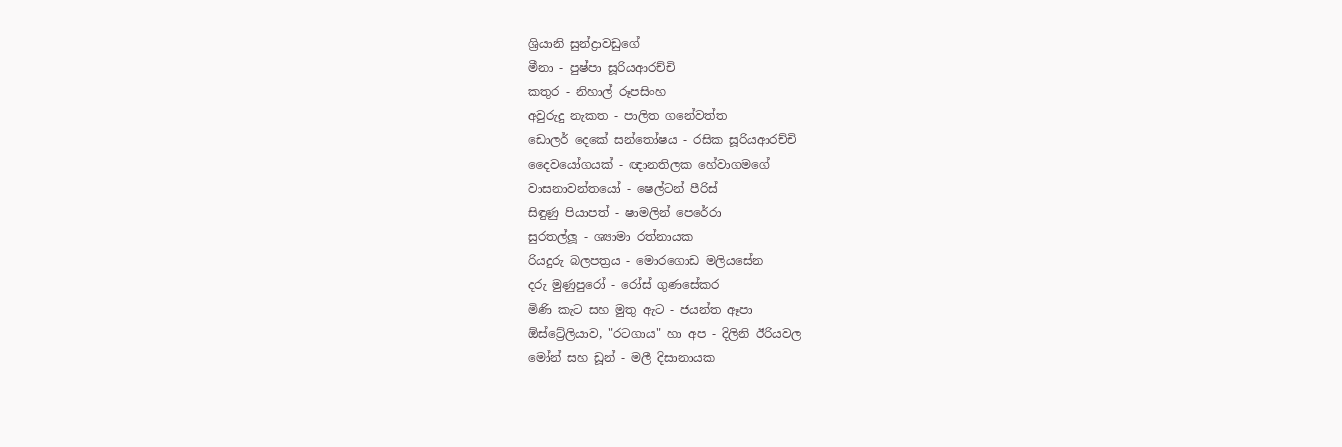ශ්‍රියානි සුන්ද්‍රාවඩුගේ
මීනා - පුෂ්පා සූරියආරච්චි
කතුර - නිහාල් රූපසිංහ
අවුරුදු නැකත - පාලිත ගනේවත්ත
ඩොලර් දෙකේ සන්තෝෂය - රසික සූරියආරච්චි
දෛවයෝගයක් - ඥානතිලක හේවාගමගේ
වාසනාවන්තයෝ - ෂෙල්ටන් පීරිස්
සිඳුණු පියාපත් - ෂාමලින් පෙරේරා
සුරතල්ලූ - ශ්‍යාමා රත්නායක
රියදුරු බලපත්‍රය - මොරගොඩ මලියසේන
දරු මුණුපුරෝ - රෝස් ගුණසේකර
මිණි කැට සහ මුතු ඇට - ජයන්ත ඈපා
ඕස්ට්‍රේලියාව, "රටගාය" හා අප - දිලිනි ඊරියවල
මෝන් සහ ඩූන් - මලී දිසානායක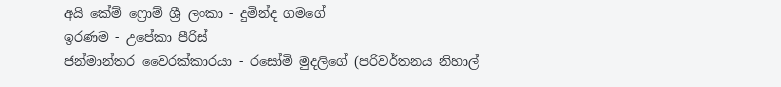අයි කේම් ෆ්‍රොම් ශ්‍රී ලංකා - දුමින්ද ගමගේ
ඉරණම - උපේකා පීරිස්
ජන්මාන්තර වෛරක්කාරයා - රසෝමි මුදලිගේ (පරිවර්තනය නිහාල්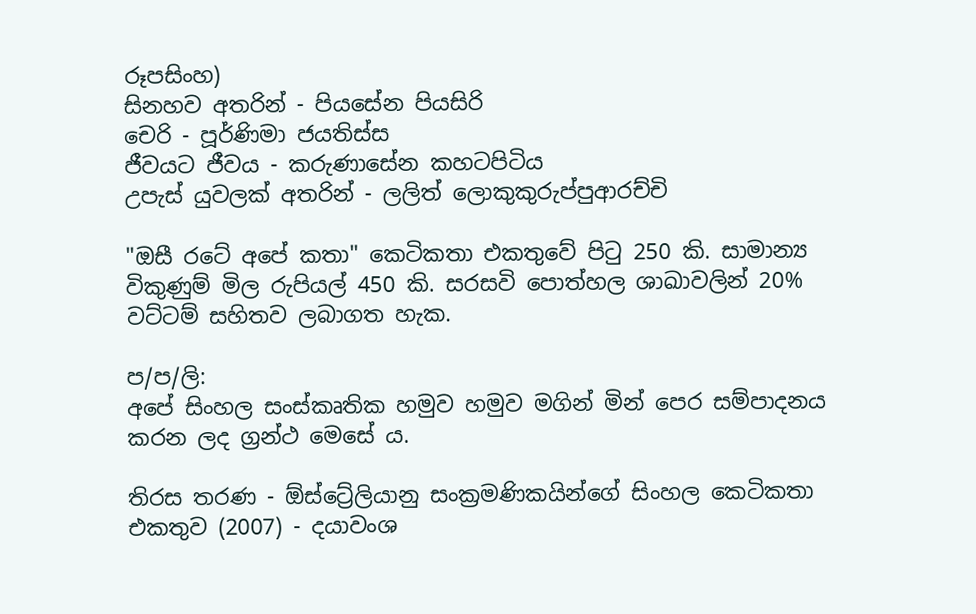රූපසිංහ)
සිනහව අතරින් - පියසේන පියසිරි
චෙරි - පූර්ණිමා ජයතිස්ස
ජීවයට ජීවය - කරුණාසේන කහටපිටිය
උපැස් යුවලක් අතරින් - ලලිත් ලොකුකුරුප්පුආරච්චි

"ඔසී රටේ අපේ කතා" කෙටිකතා එකතුවේ පිටු 250 කි. සාමාන්‍ය විකුණුම් මිල රුපියල් 450 කි. සරසවි පොත්හල ශාඛාවලින් 20% වට්ටම් සහිතව ලබාගත හැක.

ප/ප/ලි:
අපේ සිංහල සංස්කෘතික හමුව හමුව මගින් මින් පෙර සම්පාදනය කරන ලද ග්‍රන්ථ මෙසේ ය.

තිරස තරණ - ඕස්ට්‍රේලියානු සංක්‍රමණිකයින්ගේ සිංහල කෙටිකතා එකතුව (2007) - දයාවංශ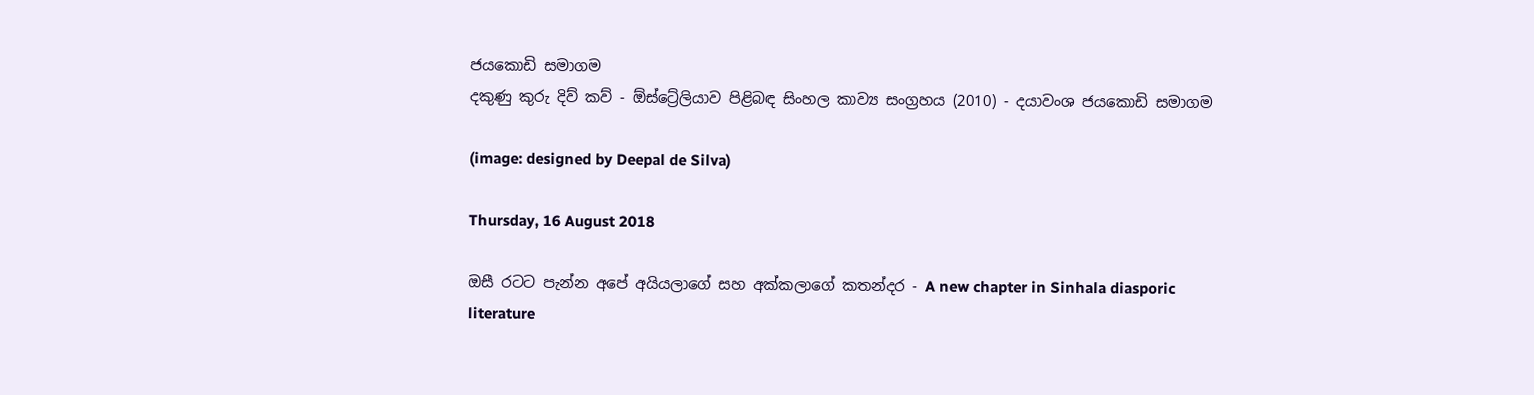ජයකොඩි සමාගම
දකුණු කුරු දිව් කව් - ඕස්ට්‍රේලියාව පිළිබඳ සිංහල කාව්‍ය සංග්‍රහය (2010) - දයාවංශ ජයකොඩි සමාගම

(image: designed by Deepal de Silva)

Thursday, 16 August 2018

ඔසී රටට පැන්න අපේ අයියලාගේ සහ අක්කලාගේ කතන්දර - A new chapter in Sinhala diasporic literature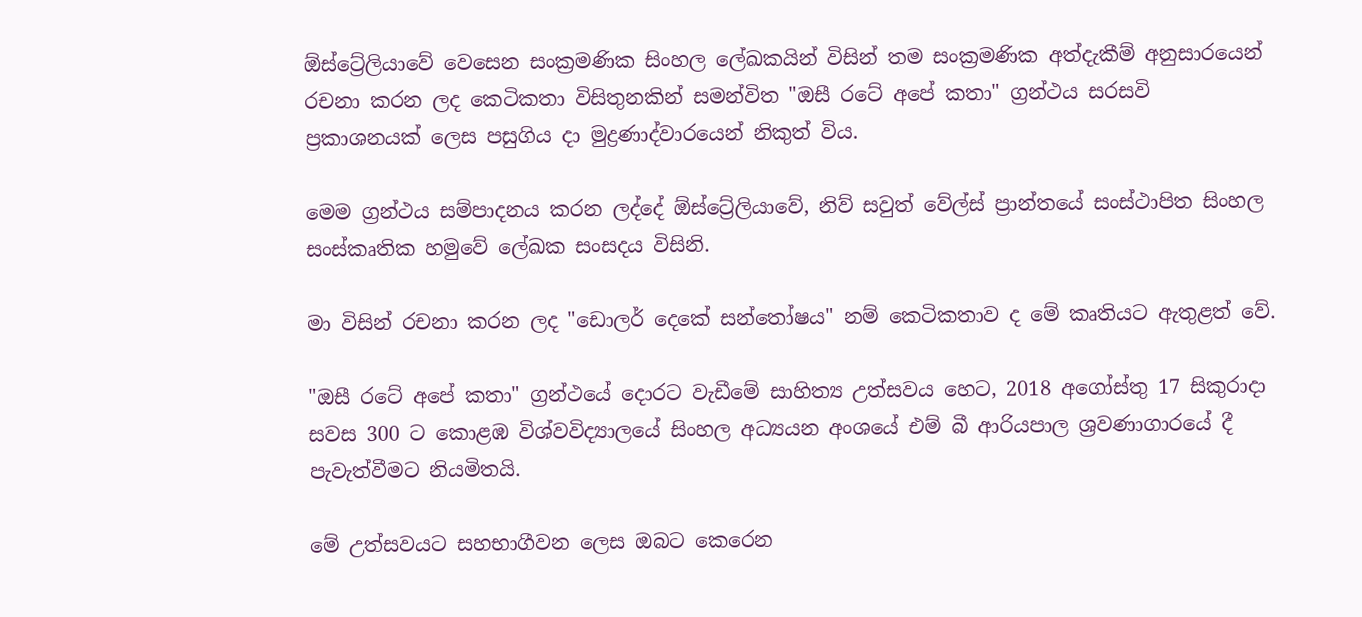ඕස්ට්‍රේලියාවේ වෙසෙන සංක්‍රමණික සිංහල ලේඛකයින් විසින් තම සංක්‍රමණික අත්දැකීම් අනුසාරයෙන් රචනා කරන ලද කෙටිකතා විසිතුනකින් සමන්විත "ඔසී රටේ අපේ කතා" ග්‍රන්ථය සරසවි ප්‍රකාශනයක් ලෙස පසුගිය දා මුද්‍රණාද්වාරයෙන් නිකුත් විය.

මෙම ග්‍රන්ථය සම්පාදනය කරන ලද්දේ ඕස්ට්‍රේලියාවේ, නිව් සවුත් වේල්ස් ප්‍රාන්තයේ සංස්ථාපිත සිංහල සංස්කෘතික හමුවේ ලේඛක සංසදය විසිනි.

මා විසින් රචනා කරන ලද "ඩොලර් දෙකේ සන්තෝෂය" නම් කෙටිකතාව ද මේ කෘතියට ඇතුළත් වේ.

"ඔසී රටේ අපේ කතා" ග්‍රන්ථයේ දොරට වැඩීමේ සාහිත්‍ය උත්සවය හෙට, 2018 අගෝස්තු 17 සිකුරාදා සවස 300 ට කොළඹ විශ්වවිද්‍යාලයේ සිංහල අධ්‍යයන අංශයේ එම් බී ආරියපාල ශ්‍රවණාගාරයේ දී පැවැත්වීමට නියමිතයි.

මේ උත්සවයට සහභාගීවන ලෙස ඔබට කෙරෙන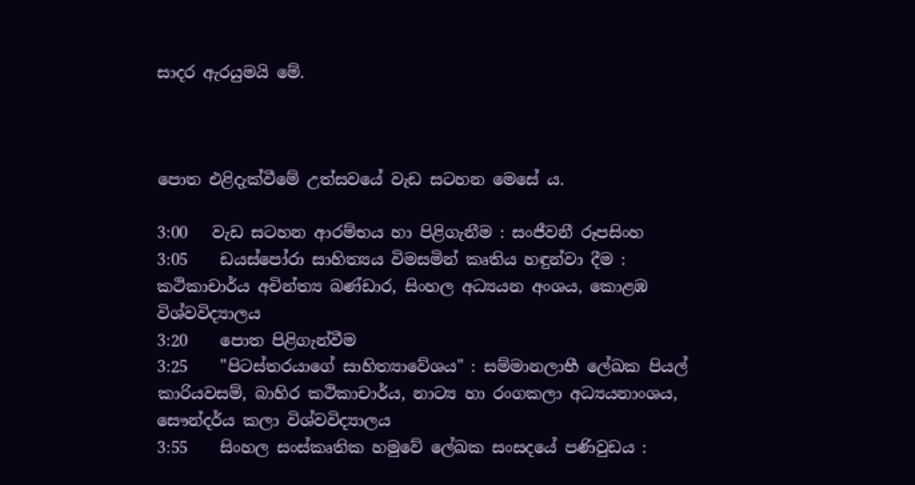සාදර ඇරයුමයි මේ.



පොත එළිදැක්වීමේ උත්සවයේ වැඩ සටහන මෙසේ ය.

3:00   වැඩ සටහන ආරම්භය හා පිළිගැනීම : සංජීවනී රූපසිංහ
3:05    ඩයස්පෝරා සාහිත්‍යය විමසමින් කෘතිය හඳුන්වා දීම : කථිකාචාර්ය අචින්ත්‍ය බණ්ඩාර, සිංහල අධ්‍යයන අංශය, කොළඹ විශ්වවිද්‍යාලය
3:20    පොත පිළිගැන්වීම
3:25    "පිටස්තරයාගේ සාහිත්‍යාවේශය" : සම්මානලාභී ලේඛක පියල් කාරියවසම්, බාහිර කථිකාචාර්ය, නාට්‍ය හා රංගකලා අධ්‍යයනාංශය, සෞන්දර්ය කලා විශ්වවිද්‍යාලය
3:55    සිංහල සංස්කෘතික හමුවේ ලේඛක සංසදයේ පණිවුඩය :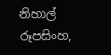නිහාල් රූපසිංහ,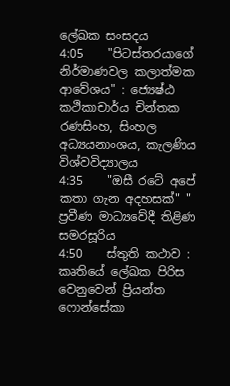ලේඛක සංසදය
4:05    "පිටස්තරයාගේ නිර්මාණවල කලාත්මක ආවේශය" : ජ්‍යෙෂ්ඨ කථිකාචාර්ය චින්තක රණසිංහ, සිංහල අධ්‍යයනාංශය, කැලණිය විශ්වවිද්‍යාලය
4:35    "ඔසී රටේ අපේ කතා ගැන අදහසක්" " ප්‍රවීණ මාධ්‍යවේදී තිළිණ සමරසූරිය
4:50    ස්තුති කථාව : කෘතියේ ලේඛක පිරිස වෙනුවෙන් ප්‍රියන්ත ෆොන්සේකා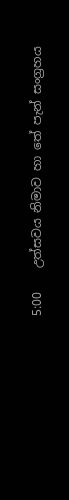5:00    උත්සවය නිමාව හා තේ පැන් සංග්‍රහය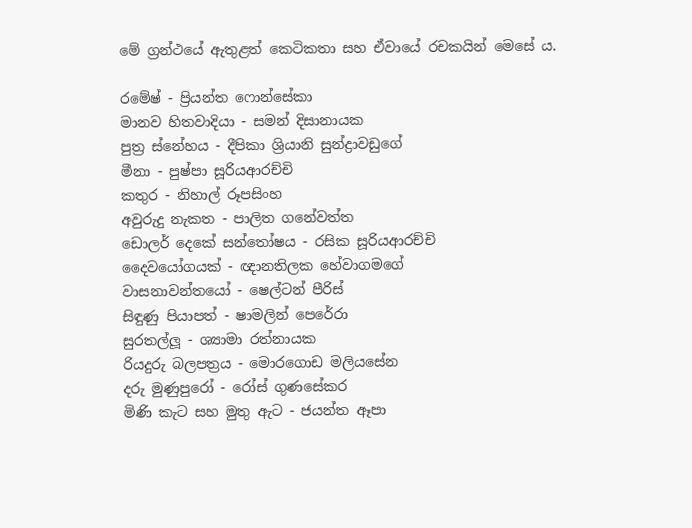මේ ග්‍රන්ථයේ ඇතුළත් කෙටිකතා සහ ඒවායේ රචකයින් මෙසේ ය.

රමේෂ් - ප්‍රියන්ත ෆොන්සේකා
මානව හිතවාදියා - සමන් දිසානායක
පුත්‍ර ස්නේහය - දීපිකා ශ්‍රියානි සුන්ද්‍රාවඩුගේ
මීනා - පුෂ්පා සූරියආරච්චි
කතුර - නිහාල් රූපසිංහ
අවුරුදු නැකත - පාලිත ගනේවත්ත
ඩොලර් දෙකේ සන්තෝෂය - රසික සූරියආරච්චි
දෛවයෝගයක් - ඥානතිලක හේවාගමගේ
වාසනාවන්තයෝ - ෂෙල්ටන් පීරිස්
සිඳුණු පියාපත් - ෂාමලින් පෙරේරා
සුරතල්ලූ - ශ්‍යාමා රත්නායක
රියදුරු බලපත්‍රය - මොරගොඩ මලියසේන
දරු මුණුපුරෝ - රෝස් ගුණසේකර
මිණි කැට සහ මුතු ඇට - ජයන්ත ඈපා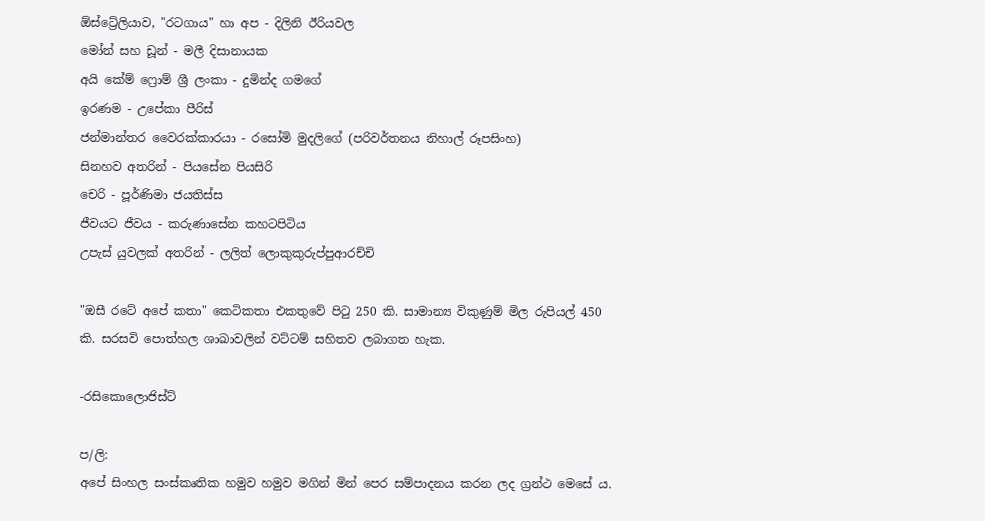ඕස්ට්‍රේලියාව, "රටගාය" හා අප - දිලිනි ඊරියවල
මෝන් සහ ඩූන් - මලී දිසානායක
අයි කේම් ෆ්‍රොම් ශ්‍රී ලංකා - දුමින්ද ගමගේ
ඉරණම - උපේකා පීරිස්
ජන්මාන්තර වෛරක්කාරයා - රසෝමි මුදලිගේ (පරිවර්තනය නිහාල් රූපසිංහ)
සිනහව අතරින් - පියසේන පියසිරි
චෙරි - පූර්ණිමා ජයතිස්ස
ජීවයට ජීවය - කරුණාසේන කහටපිටිය
උපැස් යුවලක් අතරින් - ලලිත් ලොකුකුරුප්පුආරච්චි

"ඔසී රටේ අපේ කතා" කෙටිකතා එකතුවේ පිටු 250 කි. සාමාන්‍ය විකුණුම් මිල රුපියල් 450 කි. සරසවි පොත්හල ශාඛාවලින් වට්ටම් සහිතව ලබාගත හැක.

-රසිකොලොජිස්ට්

ප/ලි:
අපේ සිංහල සංස්කෘතික හමුව හමුව මගින් මින් පෙර සම්පාදනය කරන ලද ග්‍රන්ථ මෙසේ ය.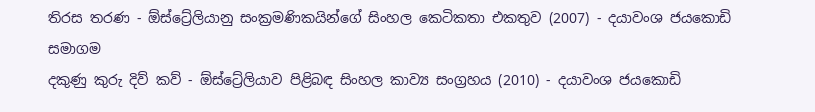තිරස තරණ - ඕස්ට්‍රේලියානු සංක්‍රමණිකයින්ගේ සිංහල කෙටිකතා එකතුව (2007) - දයාවංශ ජයකොඩි සමාගම
දකුණු කුරු දිව් කව් - ඕස්ට්‍රේලියාව පිළිබඳ සිංහල කාව්‍ය සංග්‍රහය (2010) - දයාවංශ ජයකොඩි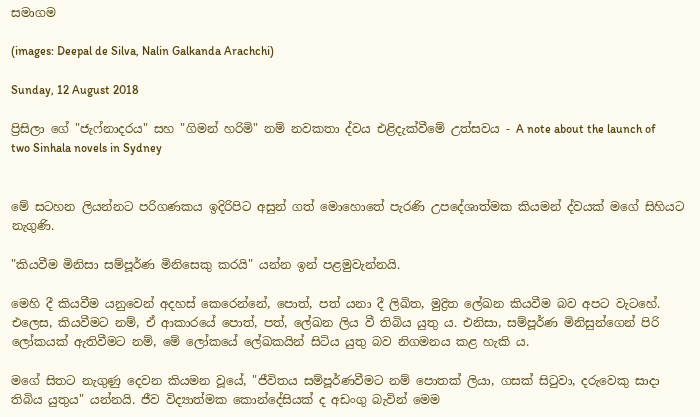සමාගම

(images: Deepal de Silva, Nalin Galkanda Arachchi)

Sunday, 12 August 2018

ප්‍රිසිලා ගේ "ජැෆ්නාදරය" සහ "ගිමන් හරිමි" නම් නවකතා ද්වය එළිදැක්වීමේ උත්සවය - A note about the launch of two Sinhala novels in Sydney


මේ සටහන ලියන්නට පරිගණකය ඉදිරිපිට අසුන් ගත් මොහොතේ පැරණි උපදේශාත්මක කියමන් ද්වයක් මගේ සිහියට නැගුණි.

"කියවීම මිනිසා සම්පූර්ණ මිනිසෙකු කරයි" යන්න ඉන් පළමුවැන්නයි.

මෙහි දී කියවීම යනුවෙන් අදහස් කෙරෙන්නේ, පොත්, පත් යනා දී ලිඛිත, මුද්‍රිත ලේඛන කියවීම බව අපට වැටහේ. එලෙස, කියවීමට නම්, ඒ ආකාරයේ පොත්, පත්, ලේඛන ලිය වී තිබිය යුතු ය. එනිසා, සම්පූර්ණ මිනිසුන්ගෙන් පිරි ලෝකයක් ඇතිවීමට නම්, මේ ලෝකයේ ලේඛකයින් සිටිය යුතු බව නිගමනය කළ හැකි ය.

මගේ සිතට නැගුණු දෙවන කියමන වූයේ, "ජීවිතය සම්පූර්ණවීමට නම් පොතක් ලියා, ගසක් සිටුවා, දරුවෙකු සාදා තිබිය යුතුය" යන්නයි. ජීව විද්‍යාත්මක කොන්දේසියක් ද අඩංගු බැවින් මෙම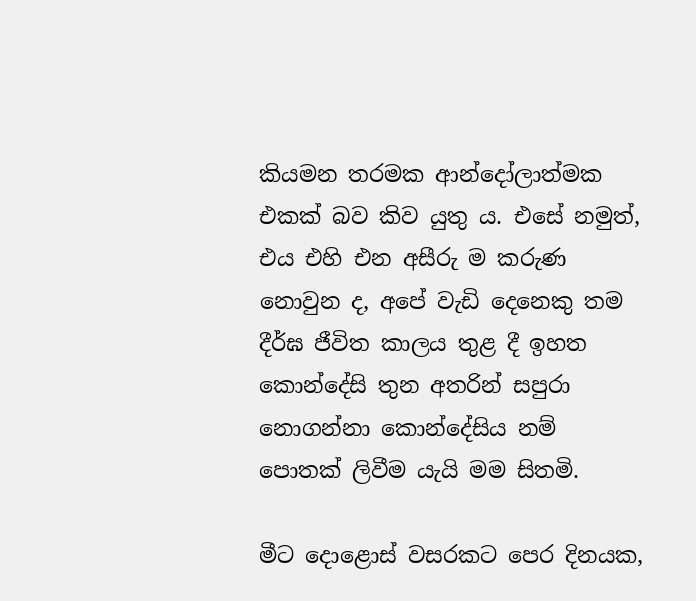කියමන තරමක ආන්දෝලාත්මක එකක් බව කිව යුතු ය. එසේ නමුත්, එය එහි එන අසීරු ම කරුණ නොවුන ද, අපේ වැඩි දෙනෙකු තම දීර්ඝ ජීවිත කාලය තුළ දී ඉහත කොන්දේසි තුන අතරින් සපුරා නොගන්නා කොන්දේසිය නම් පොතක් ලිවීම යැයි මම සිතමි.

මීට දොළොස් වසරකට පෙර දිනයක,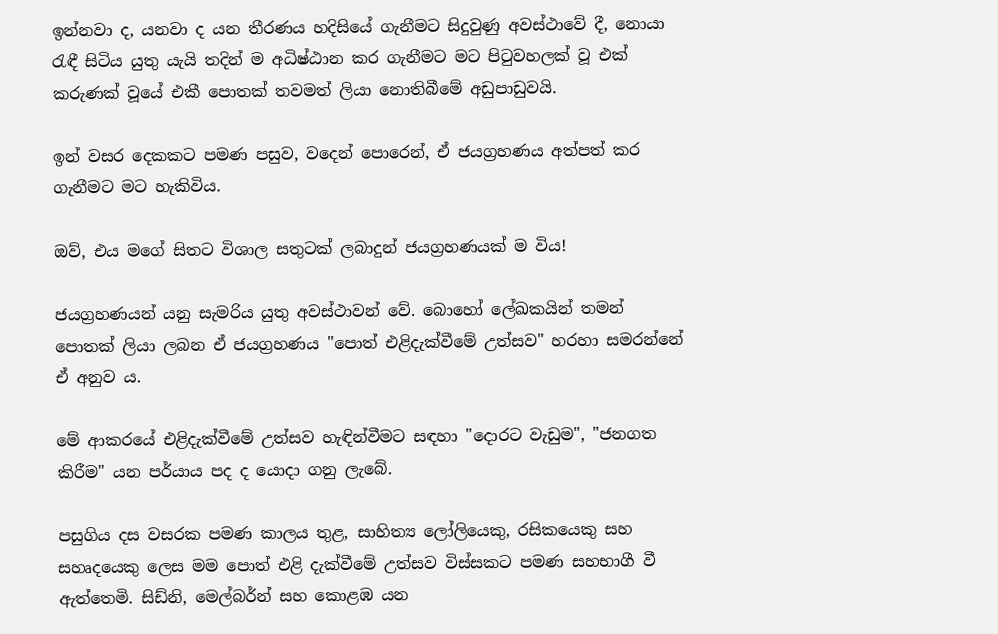ඉන්නවා ද, යනවා ද යන තීරණය හදිසියේ ගැනීමට සිදුවුණු අවස්ථාවේ දී, නොයා රැඳී සිටිය යුතු යැයි තදින් ම අධිෂ්ඨාන කර ගැනීමට මට පිටුවහලක් වූ එක් කරුණක් වූයේ එකී පොතක් තවමත් ලියා නොතිබීමේ අඩුපාඩුවයි.

ඉන් වසර දෙකකට පමණ පසුව, වදෙන් පොරෙන්, ඒ ජයග්‍රහණය අත්පත් කර ගැනීමට මට හැකිවිය.

ඔව්, එය මගේ සිතට විශාල සතුටක් ලබාදුන් ජයග්‍රහණයක් ම විය!

ජයග්‍රහණයන් යනු සැමරිය යුතු අවස්ථාවන් වේ. බොහෝ ලේඛකයින් තමන් පොතක් ලියා ලබන ඒ ජයග්‍රහණය "පොත් එළිදැක්වීමේ උත්සව" හරහා සමරන්නේ ඒ අනුව ය.

මේ ආකරයේ එළිදැක්වීමේ උත්සව හැඳින්වීමට සඳහා "දොරට වැඩුම", "ජනගත කිරීම" යන පර්යාය පද ද යොදා ගනු ලැබේ.

පසුගිය දස වසරක පමණ කාලය තුළ, සාහිත්‍ය ලෝලියෙකු, රසිකයෙකු සහ සහෘදයෙකු ලෙස මම පොත් එළි දැක්වීමේ උත්සව විස්සකට පමණ සහභාගී වී ඇත්තෙමි. සිඩ්නි, මෙල්බර්න් සහ කොළඹ යන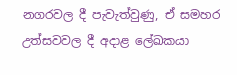නගරවල දී පැවැත්වුණු, ඒ සමහර උත්සවවල දී අදාළ ලේඛකයා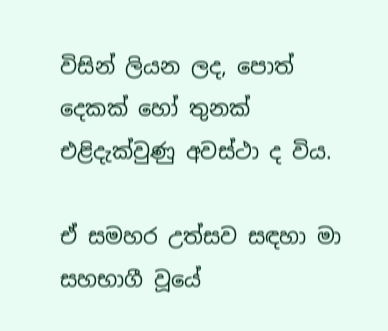විසින් ලියන ලද, පොත් දෙකක් හෝ තුනක් එළිදැක්වුණු අවස්ථා ද විය.

ඒ සමහර උත්සව සඳහා මා සහභාගී වූයේ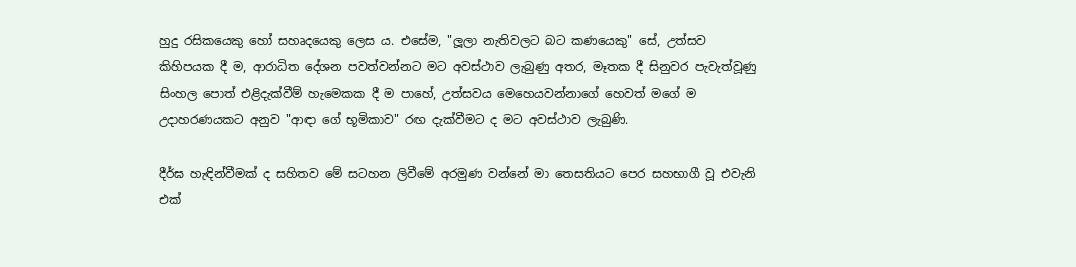හුදු රසිකයෙකු හෝ සහෘදයෙකු ලෙස ය. එසේම, "ලූලා නැතිවලට බට කණයෙකු" සේ, උත්සව කිහිපයක දී ම, ආරාධිත දේශන පවත්වන්නට මට අවස්ථාව ලැබුණු අතර, මෑතක දී සිනුවර පැවැත්වූණු සිංහල පොත් එළිදැක්වීම් හැමෙකක දී ම පාහේ, උත්සවය මෙහෙයවන්නාගේ හෙවත් මගේ ම උදාහරණයකට අනුව "ආඳා ගේ භූමිකාව" රඟ දැක්වීමට ද මට අවස්ථාව ලැබුණි.

දීර්ඝ හැඳින්වීමක් ද සහිතව මේ සටහන ලිවීමේ අරමුණ වන්නේ මා තෙසතියට පෙර සහභාගී වූ එවැනි එක්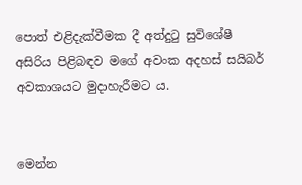පොත් එළිදැක්වීමක දී අත්දුටු සුවිශේෂී අසිරිය පිළිබඳව මගේ අවංක අදහස් සයිබර් අවකාශයට මුදාහැරීමට ය.


මෙන්න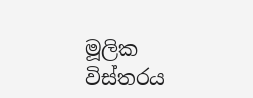මූලික විස්තරය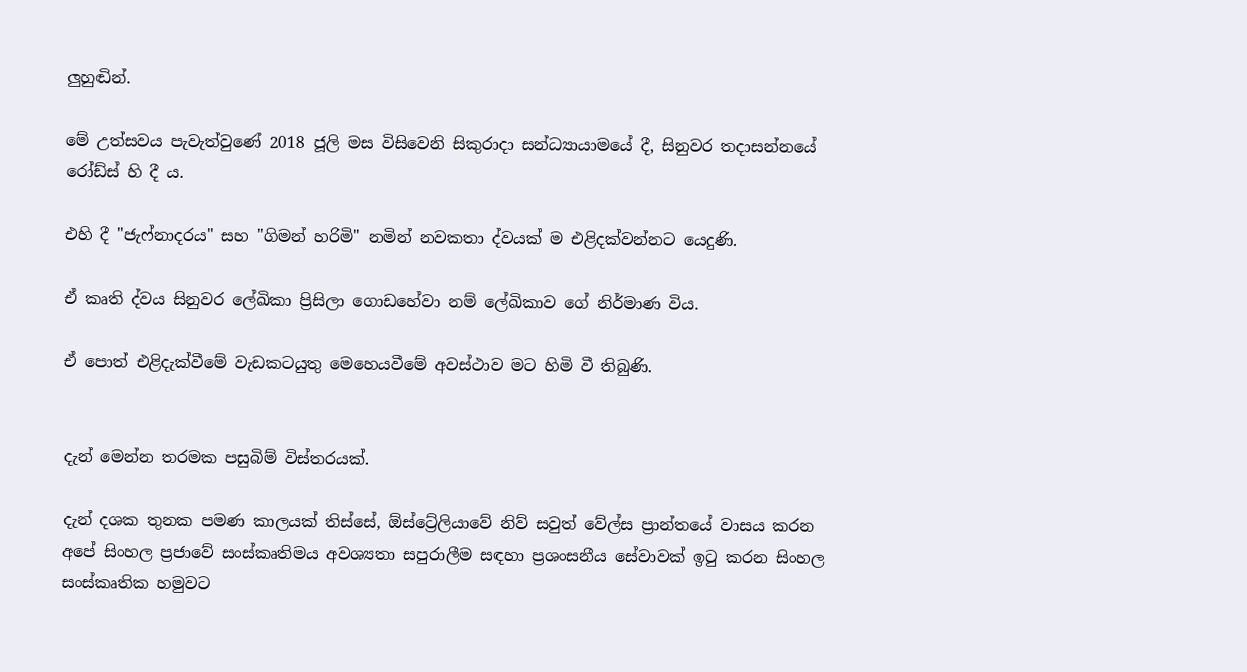ලුහුඬින්.

මේ උත්සවය පැවැත්වුණේ 2018 ජූලි මස විසිවෙනි සිකුරාදා සන්ධ්‍යායාමයේ දී, සිනුවර තදාසන්නයේ රෝඩ්ස් හි දී ය.

එහි දී "ජැෆ්නාදරය" සහ "ගිමන් හරිමි" නමින් නවකතා ද්වයක් ම එළිදක්වන්නට යෙදුණි.

ඒ කෘති ද්වය සිනුවර ලේඛිකා ප්‍රිසිලා ගොඩහේවා නම් ලේඛිකාව ගේ නිර්මාණ විය.

ඒ පොත් එළිදැක්වීමේ වැඩකටයුතු මෙහෙයවීමේ අවස්ථාව මට හිමි වී තිබුණි.


දැන් මෙන්න තරමක පසුබිම් විස්තරයක්.

දැන් දශක තුනක පමණ කාලයක් තිස්සේ, ඕස්ට්‍රේලියාවේ නිව් සවුත් වේල්ස ප්‍රාන්තයේ වාසය කරන අපේ සිංහල ප්‍රජාවේ සංස්කෘතිමය අවශ්‍යතා සපුරාලීම සඳහා ප්‍රශංසනීය සේවාවක් ඉටු කරන සිංහල සංස්කෘතික හමුවට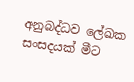අනුබද්ධව ලේඛක සංසදයක් මීට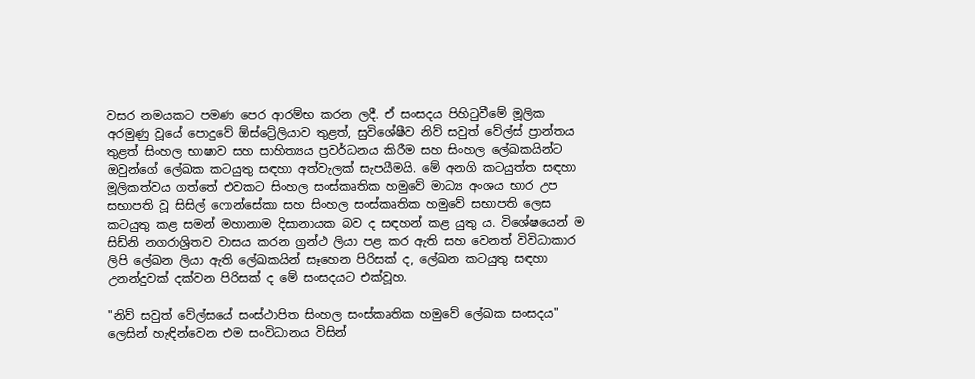වසර නමයකට පමණ පෙර ආරම්භ කරන ලදී. ඒ සංසදය පිහිටුවීමේ මූලික අරමුණු වූයේ පොදුවේ ඕස්ට්‍රේලියාව තුළත්, සුවිශේෂීව නිව් සවුත් වේල්ස් ප්‍රාන්තය තුළත් සිංහල භාෂාව සහ සාහිත්‍යය ප්‍රවර්ධනය කිරීම සහ සිංහල ලේඛකයින්ට ඔවුන්ගේ ලේඛක කටයුතු සඳහා අත්වැලක් සැපයීමයි. මේ අනගි කටයුත්ත සඳහා මූලිකත්වය ගත්තේ එවකට සිංහල සංස්කෘතික හමුවේ මාධ්‍ය අංශය භාර උප සභාපති වූ සිසිල් ෆොන්සේකා සහ සිංහල සංස්කෘතික හමුවේ සභාපති ලෙස කටයුතු කළ සමන් මහානාම දිසානායක බව ද සඳහන් කළ යුතු ය. විශේෂයෙන් ම සිඩ්නි නගරාශ්‍රිතව වාසය කරන ග්‍රන්ථ ලියා පළ කර ඇති සහ වෙනත් විවිධාකාර ලිපි ලේඛන ලියා ඇති ලේඛකයින් සෑහෙන පිරිසක් ද, ලේඛන කටයුතු සඳහා උනන්දුවක් දක්වන පිරිසක් ද මේ සංසදයට එක්වූහ.

"නිව් සවුත් වේල්සයේ සංස්ථාපිත සිංහල සංස්කෘතික හමුවේ ලේඛක සංසදය" ලෙසින් හැඳින්වෙන එම සංවිධානය විසින්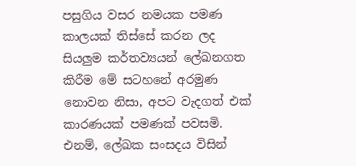පසුගිය වසර නමයක පමණ කාලයක් තිස්සේ කරන ලද සියලුම කර්තව්‍යයන් ලේඛනගත කිරීම මේ සටහනේ අරමුණ නොවන නිසා, අපට වැදගත් එක් කාරණයක් පමණක් පවසමි. එනම්, ලේඛක සංසදය විසින්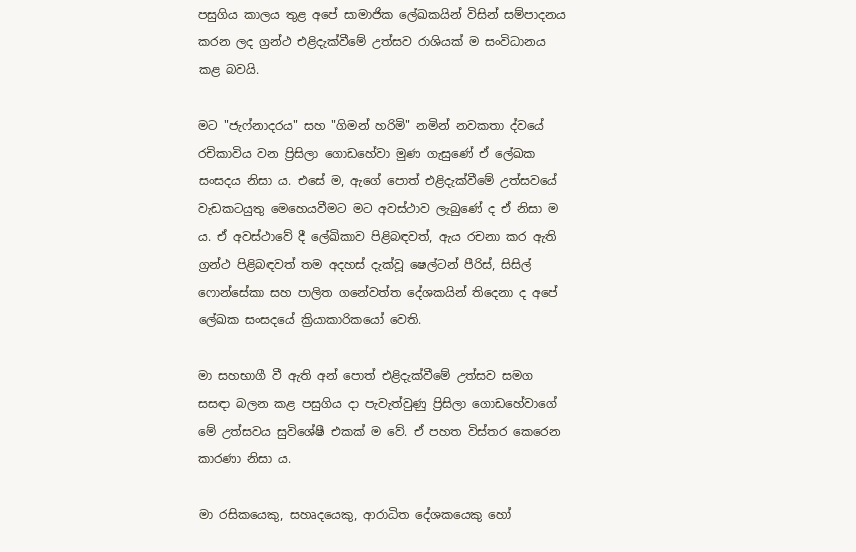පසුගිය කාලය තුළ අපේ සාමාජික ලේඛකයින් විසින් සම්පාදනය කරන ලද ග්‍රන්ථ එළිදැක්වීමේ උත්සව රාශියක් ම සංවිධානය කළ බවයි.

මට "ජැෆ්නාදරය" සහ "ගිමන් හරිමි" නමින් නවකතා ද්වයේ රචිකාවිය වන ප්‍රිසිලා ගොඩහේවා මුණ ගැසුණේ ඒ ලේඛක සංසදය නිසා ය. එසේ ම, ඇගේ පොත් එළිදැක්වීමේ උත්සවයේ වැඩකටයුතු මෙහෙයවීමට මට අවස්ථාව ලැබුණේ ද ඒ නිසා ම ය. ඒ අවස්ථාවේ දී ලේඛිකාව පිළිබඳවත්, ඇය රචනා කර ඇති ග්‍රන්ථ පිළිබඳවත් තම අදහස් දැක්වූ ෂෙල්ටන් පීරිස්, සිසිල් ෆොන්සේකා සහ පාලිත ගනේවත්ත දේශකයින් තිදෙනා ද අපේ ලේඛක සංසදයේ ක්‍රියාකාරිකයෝ වෙති.

මා සහභාගී වී ඇති අන් පොත් එළිදැක්වීමේ උත්සව සමග සසඳා බලන කළ පසුගිය දා පැවැත්වුණු ප්‍රිසිලා ගොඩහේවාගේ මේ උත්සවය සුවිශේෂී එකක් ම වේ. ඒ පහත විස්තර කෙරෙන කාරණා නිසා ය.

මා රසිකයෙකු, සහෘදයෙකු, ආරාධිත දේශකයෙකු හෝ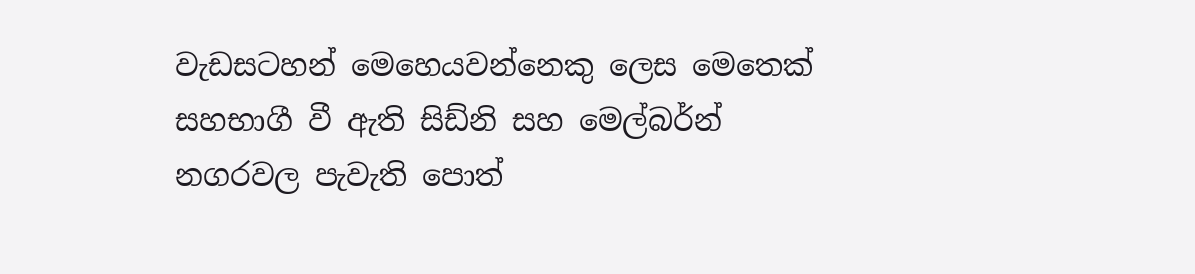වැඩසටහන් මෙහෙයවන්නෙකු ලෙස මෙතෙක් සහභාගී වී ඇති සිඩ්නි සහ මෙල්බර්න් නගරවල පැවැති පොත්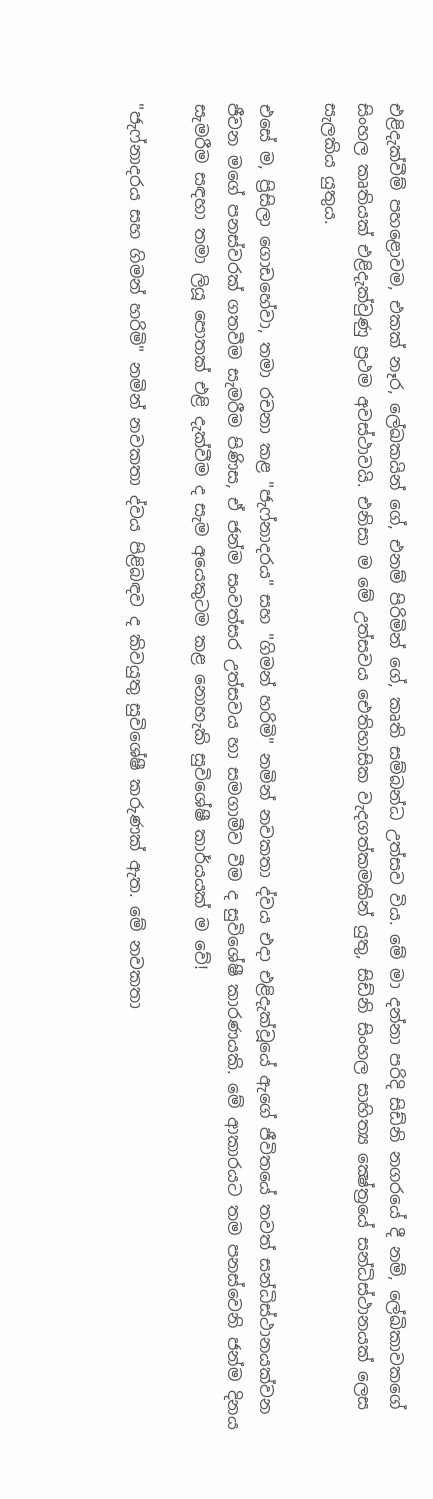එළිදැක්වීම් පහළොවම, එකක් නෑර, ලේඛකයින් ගේ, එනම් පිරිමින් ගේ, කෘති සම්බන්ධ උත්සව විය. මේ මා දන්නා පරිදි සිඩ්නි නගරයේ දී නම්, ලේඛිකාවකගේ සිංහල කෘතියක් එළිදැක්වුණු ප්‍රථම අවස්ථාවයි. එනිසා ම මේ උත්සවය ඓතිහාසික වැදගත්කමකින් යුතු, සිඩ්නි සිංහල සාහිත්‍ය ක්‍ෂේත්‍රයේ සන්ධිස්ථානයක් ලෙස සැලකිය යුතුය.

එසේ ම, ප්‍රිසිලා ගොඩහේවා, තමා රචනා කළ "ජැෆ්නාදරය" සහ "ගිමන් හරිමි" නමින් නවකතා ද්වය එදා එළිදැක්වූයේ ඇගේ ජීවිතයේ තවත් සන්ධිස්ථානයක්වන ජීවන මගේ පනස්වරක් ගතවීම සැමරීම පිණිස, ඒ ජන්ම සංවත්සර උත්සවය හා සමගාමීව වීම ද සුවිශේෂී කාරණයකි. මේ ආකාරයට තම පනස්වෙනි ජන්ම දිනය සැමරීම සඳහා තමා ලියූ පොතක් එළි දැක්වීම ද සැම අයෙකුටම කළ නොහැකි සුවිශේෂී කාර්යයක් ම වේ!

"ජැෆ්නාදරය සහ ගිමන් හරිමි" නමින් නවකතා ද්වය පිළිබඳව ද කිවයුතු සුවිශේෂී කරුණක් ඇත. මේ නවකතා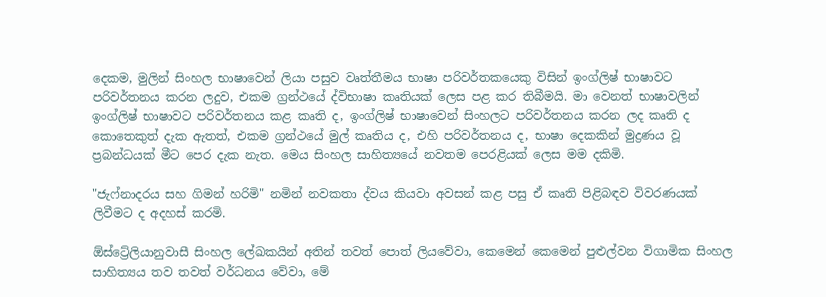දෙකම, මුලින් සිංහල භාෂාවෙන් ලියා පසුව වෘත්තීමය භාෂා පරිවර්තකයෙකු විසින් ඉංග්ලිෂ් භාෂාවට පරිවර්තනය කරන ලදුව, එකම ග්‍රන්ථයේ ද්විභාෂා කෘතියක් ලෙස පළ කර තිබීමයි. මා වෙනත් භාෂාවලින් ඉංග්ලිෂ් භාෂාවට පරිවර්තනය කළ කෘති ද, ඉංග්ලිෂ් භාෂාවෙන් සිංහලට පරිවර්තනය කරන ලද කෘති ද කොතෙකුත් දැක ඇතත්, එකම ග්‍රන්ථයේ මුල් කෘතිය ද, එහි පරිවර්තනය ද, භාෂා දෙකකින් මුද්‍රණය වූ ප්‍රබන්ධයක් මීට පෙර දැක නැත. මෙය සිංහල සාහිත්‍යයේ නවතම පෙරළියක් ලෙස මම දකිමි.

"ජැෆ්නාදරය සහ ගිමන් හරිමි" නමින් නවකතා ද්වය කියවා අවසන් කළ පසු ඒ කෘති පිළිබඳව විවරණයක් ලිවීමට ද අදහස් කරමි.

ඕස්ට්‍රේලියානුවාසී සිංහල ලේඛකයින් අතින් තවත් පොත් ලියවේවා, කෙමෙන් කෙමෙන් පුළුල්වන විගාමික සිංහල සාහිත්‍යය තව තවත් වර්ධනය වේවා, මේ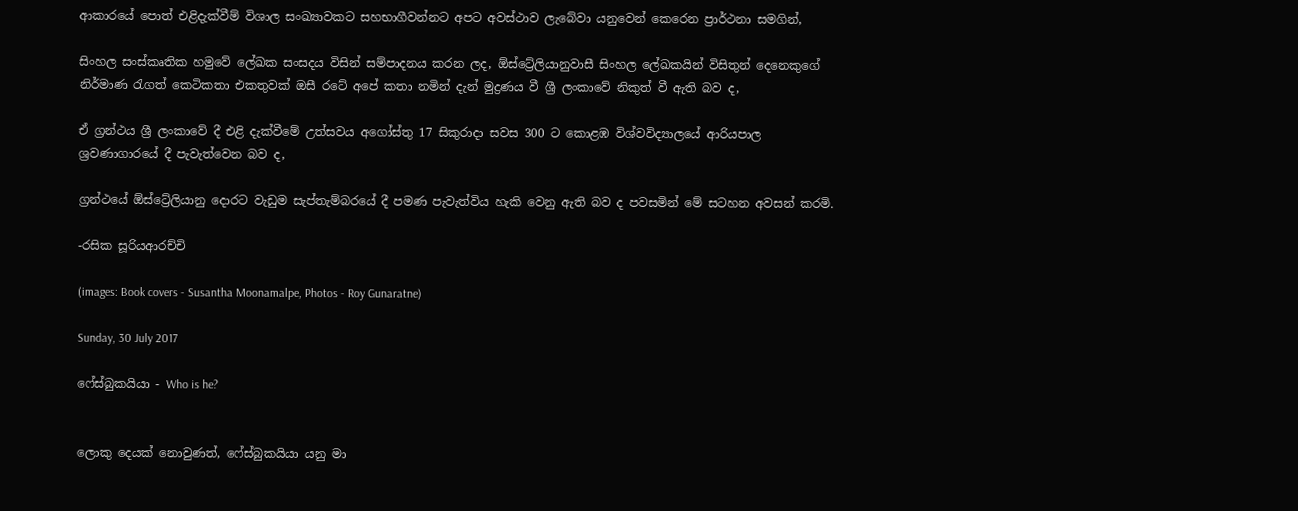ආකාරයේ පොත් එළිදැක්වීම් විශාල සංඛ්‍යාවකට සහභාගීවන්නට අපට අවස්ථාව ලැබේවා යනුවෙන් කෙරෙන ප්‍රාර්ථනා සමගින්,

සිංහල සංස්කෘතික හමුවේ ලේඛක සංසදය විසින් සම්පාදනය කරන ලද, ඕස්ට්‍රේලියානුවාසී සිංහල ලේඛකයින් විසිතුන් දෙනෙකුගේ නිර්මාණ රැගත් කෙටිකතා එකතුවක් ඔසී රටේ අපේ කතා නමින් දැන් මුද්‍රණය වී ශ්‍රී ලංකාවේ නිකුත් වී ඇති බව ද,

ඒ ග්‍රන්ථය ශ්‍රී ලංකාවේ දී එළි දැක්වීමේ උත්සවය අගෝස්තු 17 සිකුරාදා සවස 300 ට කොළඹ විශ්වවිද්‍යාලයේ ආරියපාල ශ්‍රවණාගාරයේ දී පැවැත්වෙන බව ද,

ග්‍රන්ථයේ ඕස්ට්‍රේලියානු දොරට වැඩුම සැප්තැම්බරයේ දී පමණ පැවැත්විය හැකි වෙනු ඇති බව ද පවසමින් මේ සටහන අවසන් කරමි.

-රසික සූරියආරච්චි

(images: Book covers - Susantha Moonamalpe, Photos - Roy Gunaratne)

Sunday, 30 July 2017

ෆේස්බුකයියා - Who is he?


ලොකු දෙයක් නොවුණත්, ෆේස්බුකයියා යනු මා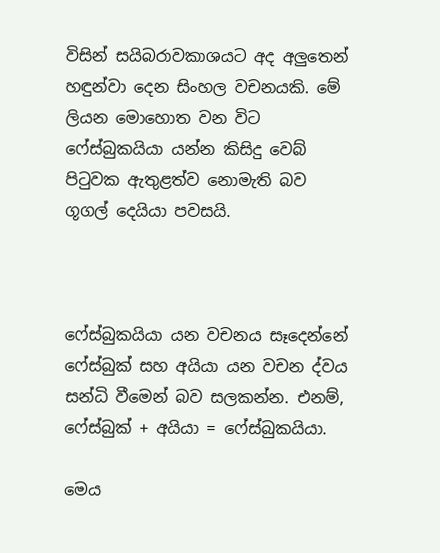විසින් සයිබරාවකාශයට අද අලුතෙන් හඳුන්වා දෙන සිංහල වචනයකි. මේ ලියන මොහොත වන විට ෆේස්බුකයියා යන්න කිසිදු වෙබ් පිටුවක ඇතුළත්ව නොමැති බව ගූගල් දෙයියා පවසයි.



ෆේස්බුකයියා යන වචනය සෑදෙන්නේ ෆේස්බුක් සහ අයියා යන වචන ද්වය සන්ධි වීමෙන් බව සලකන්න. එනම්, ෆේස්බුක් + අයියා = ෆේස්බුකයියා.

මෙය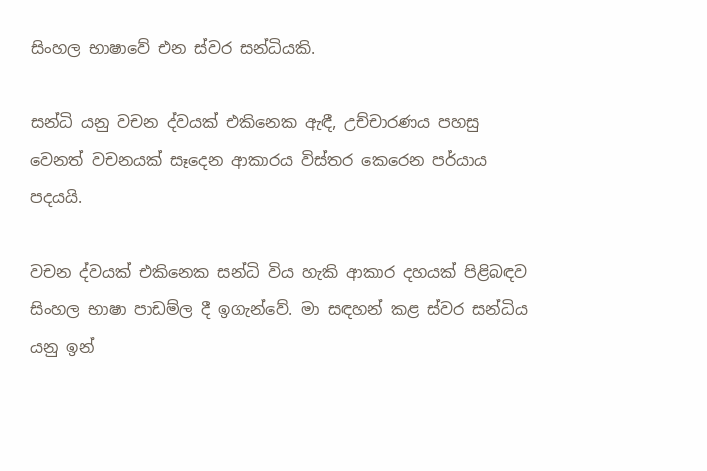සිංහල භාෂාවේ එන ස්වර සන්ධියකි.

සන්ධි යනු වචන ද්වයක් එකිනෙක ඇඳී, උච්චාරණය පහසු වෙනත් වචනයක් සෑදෙන ආකාරය විස්තර කෙරෙන පර්යාය පදයයි.

වචන ද්වයක් එකිනෙක සන්ධි විය හැකි ආකාර දහයක් පිළිබඳව සිංහල භාෂා පාඩම්ල දී ඉගැන්වේ. මා සඳහන් කළ ස්වර සන්ධිය යනු ඉන්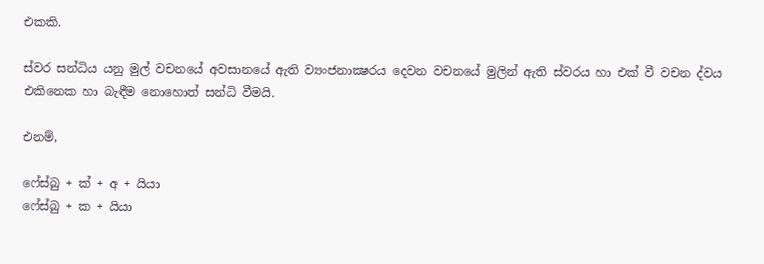එකකි.

ස්වර සන්ධිය යනු මුල් වචනයේ අවසානයේ ඇති ව්‍යංජනාක්‍ෂරය දෙවන වචනයේ මුලින් ඇති ස්වරය හා එක් වී වචන ද්වය එකිනෙක හා බැඳීම නොහොත් සන්ධි වීමයි.

එනම්,

ෆේස්බු + ක් + අ + යියා
ෆේස්බු + ක + යියා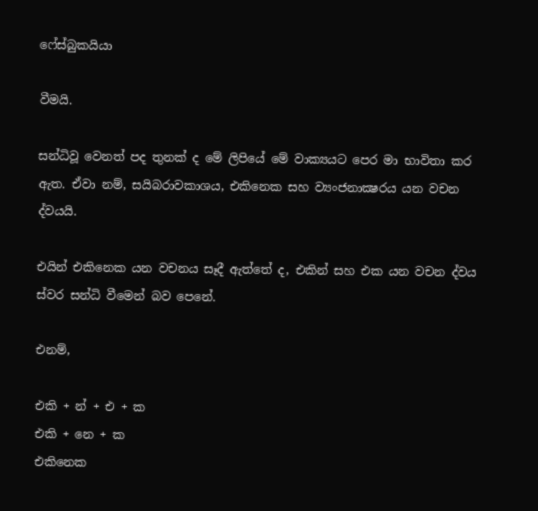ෆේස්බුකයියා

වීමයි.

සන්ධිවූ වෙනත් පද තුනක් ද මේ ලිපියේ මේ වාක්‍යයට පෙර මා භාවිතා කර ඇත. ඒවා නම්, සයිබරාවකාශය, එකිනෙක සහ ව්‍යංජනාක්‍ෂරය යන වචන ද්වයයි.

එයින් එකිනෙක යන වචනය සෑදී ඇත්තේ ද, එකින් සහ එක යන වචන ද්වය ස්වර සන්ධි වීමෙන් බව පෙනේ.

එනම්,

එකි + න් + එ + ක
එකි + නෙ + ක
එකිනෙක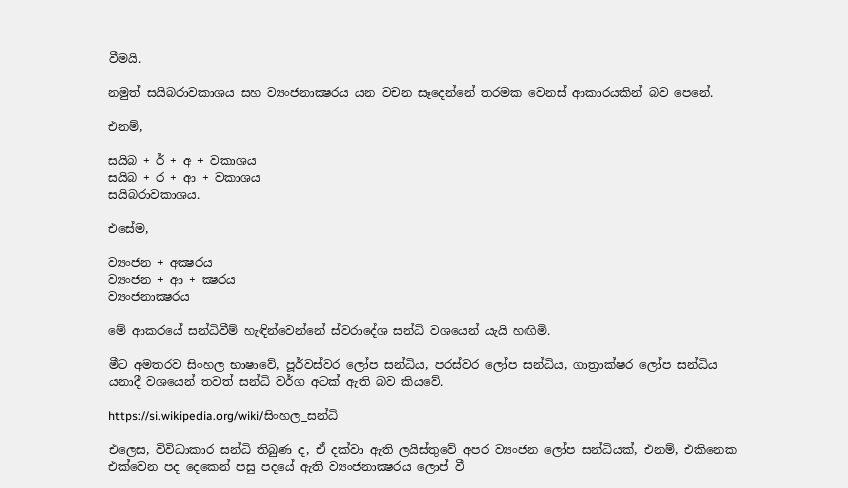වීමයි.

නමුත් සයිබරාවකාශය සහ ව්‍යංජනාක්‍ෂරය යන වචන සෑදෙන්නේ තරමක වෙනස් ආකාරයකින් බව පෙනේ.

එනම්,

සයිබ + ර් + අ + වකාශය
සයිබ + ර + ආ + වකාශය
සයිබරාවකාශය.

එසේම,

ව්‍යංජන + අක්‍ෂරය
ව්‍යංජන + ආ + ක්‍ෂරය
ව්‍යංජනාක්‍ෂරය

මේ ආකරයේ සන්ධිවීම් හැඳින්වෙන්නේ ස්වරාදේශ සන්ධි වශයෙන් යැයි හඟිමි.

මීට අමතරව සිංහල භාෂාවේ, පූර්වස්වර ලෝප සන්ධිය, පරස්වර ලෝප සන්ධිය, ගාත්‍රාක්ෂර ලෝප සන්ධිය යනාදී වශයෙන් තවත් සන්ධි වර්ග අටක් ඇති බව කියවේ.

https://si.wikipedia.org/wiki/සිංහල_සන්ධි

එලෙස, විවිධාකාර සන්ධි තිබුණ ද, ඒ දක්වා ඇති ලයිස්තුවේ අපර ව්‍යංජන ලෝප සන්ධියක්, එනම්, එකිනෙක එක්වෙන පද දෙකෙන් පසු පදයේ ඇති ව්‍යංජනාක්‍ෂරය ලොප් වී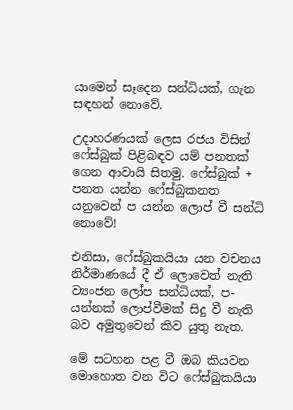යාමෙන් සෑදෙන සන්ධියක්, ගැන සඳහන් නොවේ.

උදාහරණයක් ලෙස රජය විසින් ෆේස්බුක් පිළිබඳව යම් පනතක් ගෙන ආවායි සිතමු. ෆේස්බුක් + පනත යන්න ෆේස්බුකනත යනුවෙන් ප යන්න ලොප් වී සන්ධි නොවේ!

එනිසා, ෆේස්බුකයියා යන වචනය නිර්මාණයේ දී ඒ ලොවෙත් නැති ව්‍යංජන ලෝප සන්ධියක්, ප-යන්නක් ලොප්වීමක් සිදු වී නැති බව අමුතුවෙන් කිව යුතු නැත.

මේ සටහන පළ වී ඔබ කියවන මොහොත වන විට ෆේස්බුකයියා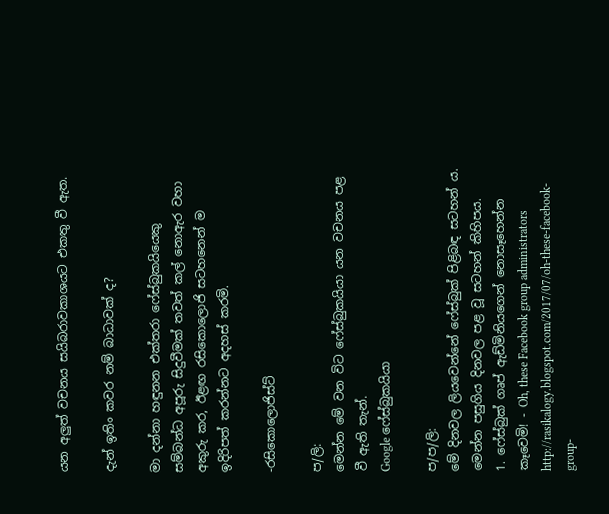යන අලුත් වචනය සයිබරාවකාශයට එකතු වී ඇත.

දැන් ඉතිං කවර නම් බාධාවක් ද?

මා දන්නා හඳුනන එක්තරා ෆේස්බුකයියෙකු සම්බන්ධ අපූරු සිදුවීමක් තවත් කල් නොඇර වහා අකුරු කර, ඊළඟ රසිකොලොජි සටහනෙන් ම ඉදිරිපත් කරන්නට අදහස් කරමි.

-රසිකොලොජිස්ට්

ප/ලි:
මෙන්න මේ වන විට ෆේස්බුකයියා යන වචනය පළ වී ඇති තැන්.
Google ෆේස්බුකයියා

ප/ප/ලි:
මේ දිනවල ලියවෙන්නේ ෆේස්බුක් පිළිබඳ සටහන් ය. මෙන්න පසුගිය දිනවල පළ වූ සටහන් කිහිපය.
1. ෆේස්බුක් ගෘප් ඇඩ්මිනියගෙන් නොසෑහෙන්න කෑවෙමි! - Oh, these Facebook group administrators
http://rasikalogy.blogspot.com/2017/07/oh-these-facebook-group-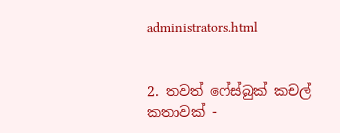administrators.html


2. තවත් ෆේස්බුක් කචල් කතාවක් -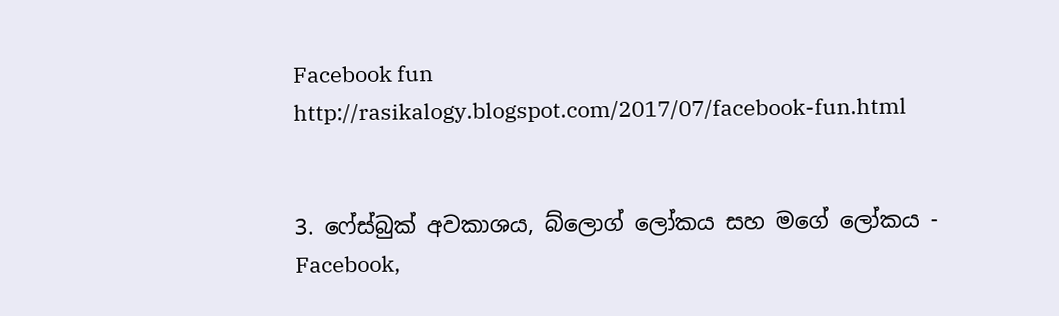Facebook fun
http://rasikalogy.blogspot.com/2017/07/facebook-fun.html


3. ෆේස්බුක් අවකාශය, බ්ලොග් ලෝකය සහ මගේ ලෝකය - Facebook,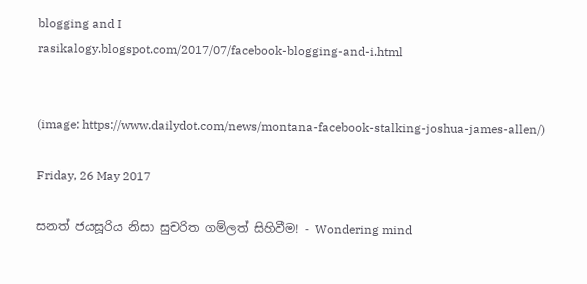blogging and I
rasikalogy.blogspot.com/2017/07/facebook-blogging-and-i.html


(image: https://www.dailydot.com/news/montana-facebook-stalking-joshua-james-allen/)

Friday, 26 May 2017

සනත් ජයසූරිය නිසා සුචරිත ගම්ලත් සිහිවීම! - Wondering mind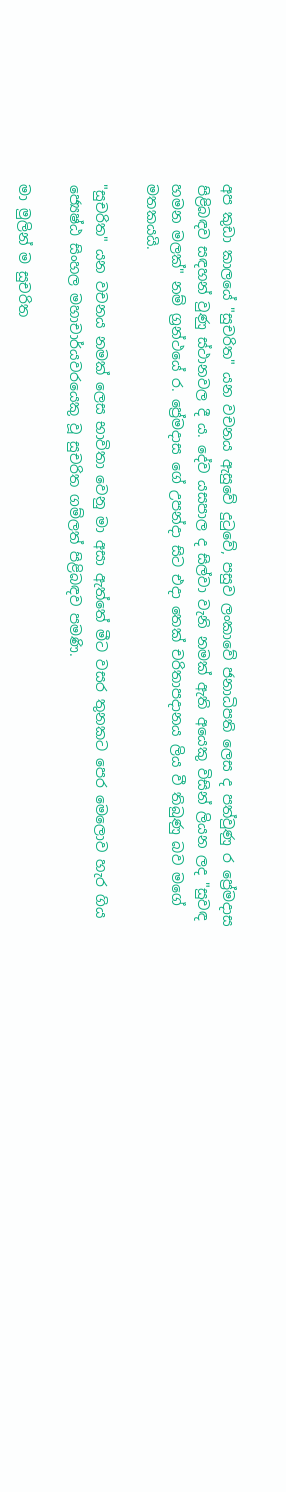අප කුඩා කාලයේ "සුචරිත" යන වචනය ඇසුවේ දුටුවේ, පසුව ලංකාවේ ජනාධිපති ලෙස ද පත්වුණු ර ප්‍රේමදාස පිළිබඳව සඳහන් වුණු ස්ථානවල දී ය. දේව යසපාල ද සිල්වා වැනි නමක් ඇති අයෙකු විසින් ලියන ලද "සුවඳ හමන මලක්" නම් ග්‍රන්ථයේ ර. ප්‍රේමදාස ගේ උපන්දා සිට එදා තෙක් චරිතාපදානය ලිය වී තිබුණු බව මගේ මතකයයි.

"සුචරිත" යන වචනය නමක් ලෙස භාවිතා වෙනු මා අසා ඇත්තේ මීට වසර තුනකට පෙර මෙලොව හැර ගිය ජ්‍යෙෂ්ඨ සිංහල මහාචාර්යවරයෙකු වූ සුචරිත ගම්ලත් පිළිබඳව පමණි.

මා මුලින් ම සුචරිත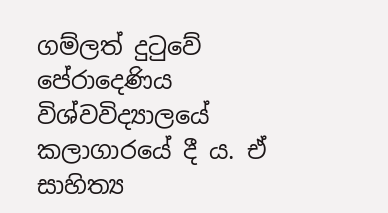ගම්ලත් දුටුවේ පේරාදෙණිය විශ්වවිද්‍යාලයේ කලාගාරයේ දී ය. ඒ සාහිත්‍ය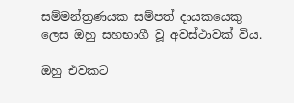සම්මන්ත්‍රණයක සම්පත් දායකයෙකු ලෙස ඔහු සහභාගී වූ අවස්ථාවක් විය.

ඔහු එවකට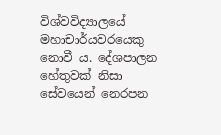විශ්වවිද්‍යාලයේ මහාචාර්යවරයෙකු නොවී ය. දේශපාලන හේතුවක් නිසා සේවයෙන් නෙරපන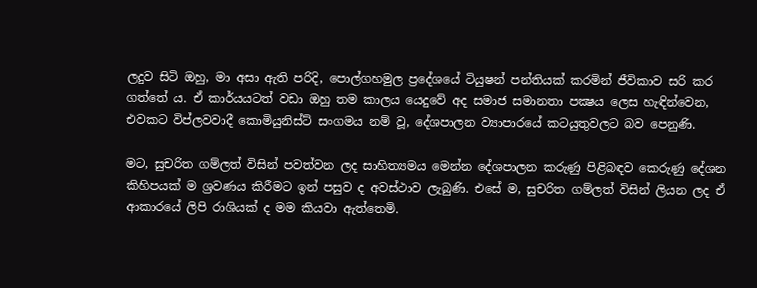ලදුව සිටි ඔහු, මා අසා ඇති පරිදි, පොල්ගහමුල ප්‍රදේශයේ ටියුෂන් පන්තියක් කරමින් ජීවිකාව සරි කර ගත්තේ ය. ඒ කාර්යයටත් වඩා ඔහු තම කාලය යෙදුවේ අද සමාජ සමානතා පක්‍ෂය ලෙස හැඳින්වෙන, එවකට විප්ලවවාදී කොමියුනිස්ට් සංගමය නම් වූ, දේශපාලන ව්‍යාපාරයේ කටයුතුවලට බව පෙනුණි.

මට, සුචරිත ගම්ලත් විසින් පවත්වන ලද සාහිත්‍යමය මෙන්න දේශපාලන කරුණු පිළිබඳව කෙරුණු දේශන කිහිපයක් ම ශ්‍රවණය කිරීමට ඉන් පසුව ද අවස්ථාව ලැබුණි. එසේ ම, සුචරිත ගම්ලත් විසින් ලියන ලද ඒ ආකාරයේ ලිපි රාශියක් ද මම කියවා ඇත්තෙමි.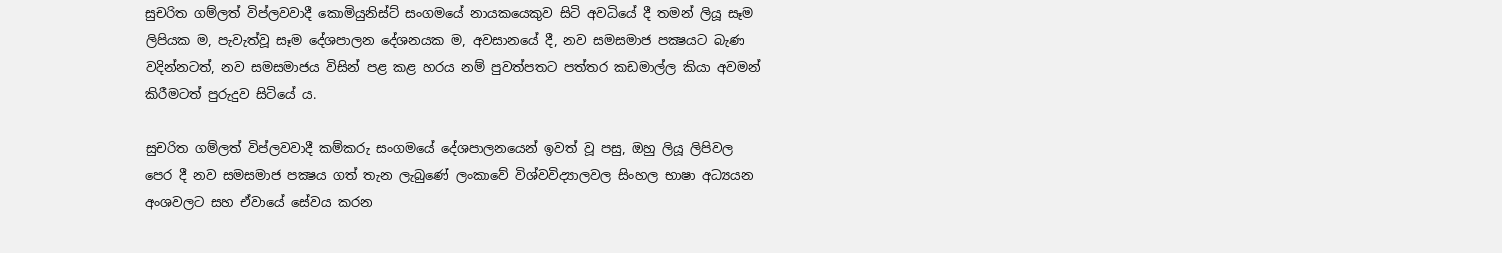සුචරිත ගම්ලත් විප්ලවවාදී කොමියුනිස්ට් සංගමයේ නායකයෙකුව සිටි අවධියේ දී තමන් ලියූ සෑම ලිපියක ම, පැවැත්වූ සෑම දේශපාලන දේශනයක ම, අවසානයේ දී, නව සමසමාජ පක්‍ෂයට බැණ වදින්නටත්, නව සමසමාජය විසින් පළ කළ හරය නම් පුවත්පතට පත්තර කඩමාල්ල කියා අවමන් කිරීමටත් පුරුදුව සිටියේ ය.

සුචරිත ගම්ලත් විප්ලවවාදී කම්කරු සංගමයේ දේශපාලනයෙන් ඉවත් වූ පසු, ඔහු ලියූ ලිපිවල පෙර දී නව සමසමාජ පක්‍ෂය ගත් තැන ලැබුණේ ලංකාවේ විශ්වවිද්‍යාලවල සිංහල භාෂා අධ්‍යයන අංශවලට සහ ඒවායේ සේවය කරන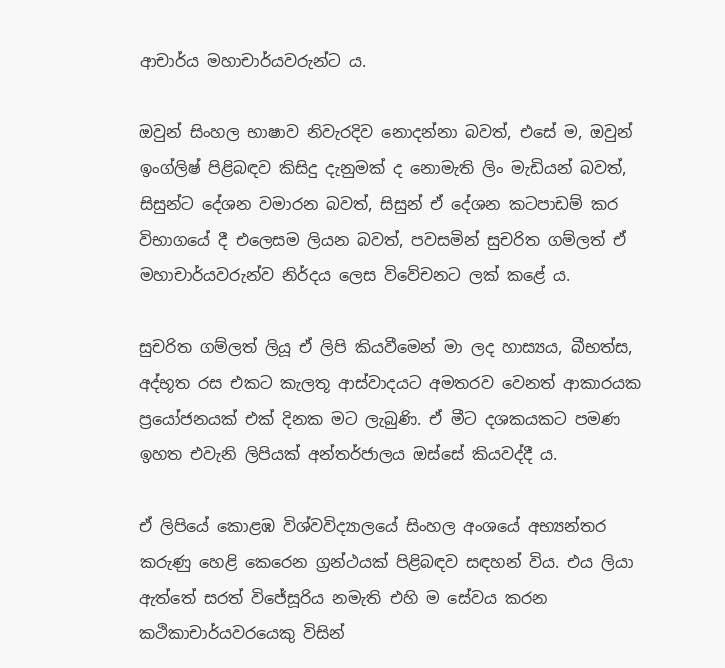ආචාර්ය මහාචාර්යවරුන්ට ය.

ඔවුන් සිංහල භාෂාව නිවැරදිව නොදන්නා බවත්, එසේ ම, ඔවුන් ඉංග්ලිෂ් පිළිබඳව කිසිදු දැනුමක් ද නොමැති ලිං මැඩියන් බවත්, සිසුන්ට දේශන වමාරන බවත්, සිසුන් ඒ දේශන කටපාඩම් කර විභාගයේ දී එලෙසම ලියන බවත්, පවසමින් සුචරිත ගම්ලත් ඒ මහාචාර්යවරුන්ව නිර්දය ලෙස විවේචනට ලක් කළේ ය.

සුචරිත ගම්ලත් ලියූ ඒ ලිපි කියවීමෙන් මා ලද හාස්‍යය, බීභත්ස, අද්භූත රස එකට කැලතූ ආස්වාදයට අමතරව වෙනත් ආකාරයක ප්‍රයෝජනයක් එක් දිනක මට ලැබුණි. ඒ මීට දශකයකට පමණ ඉහත එවැනි ලිපියක් අන්තර්ජාලය ඔස්සේ කියවද්දී ය.

ඒ ලිපියේ කොළඹ විශ්වවිද්‍යාලයේ සිංහල අංශයේ අභ්‍යන්තර කරුණු හෙළි කෙරෙන ග්‍රන්ථයක් පිළිබඳව සඳහන් විය. එය ලියා ඇත්තේ සරත් විජේසූරිය නමැති එහි ම සේවය කරන කථිකාචාර්යවරයෙකු විසින්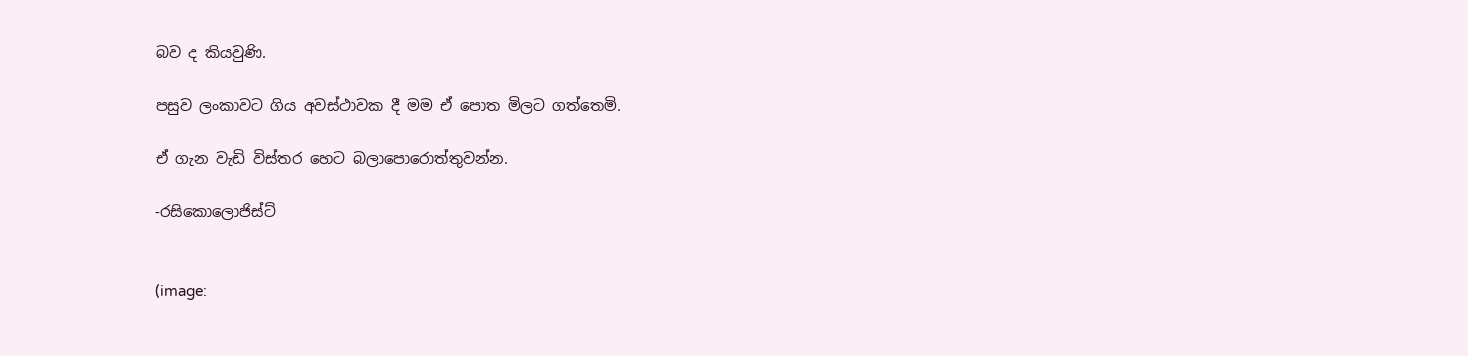බව ද කියවුණි.

පසුව ලංකාවට ගිය අවස්ථාවක දී මම ඒ පොත මිලට ගත්තෙමි.

ඒ ගැන වැඩි විස්තර හෙට බලාපොරොත්තුවන්න.

-රසිකොලොජිස්ට්


(image: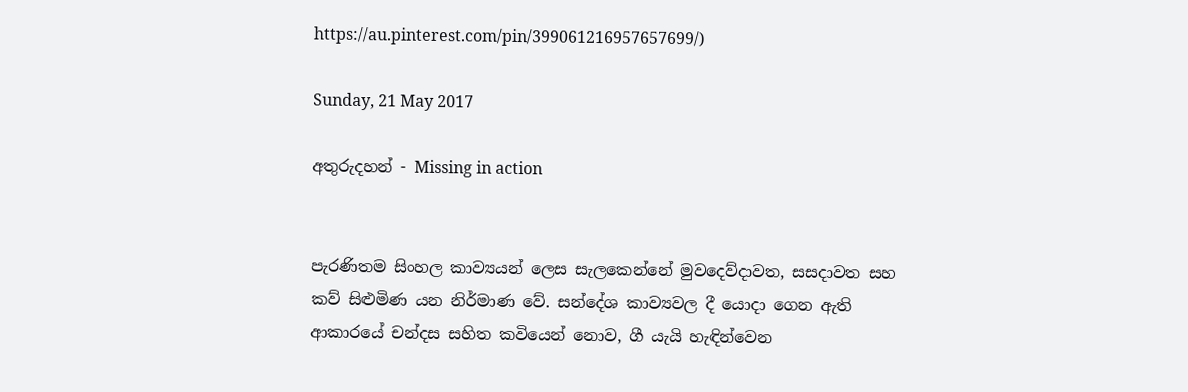https://au.pinterest.com/pin/399061216957657699/)

Sunday, 21 May 2017

අතුරුදහන් - Missing in action


පැරණිතම සිංහල කාව්‍යයන් ලෙස සැලකෙන්නේ මුවදෙව්දාවත, සසදාවත සහ කව් සිළුමිණ යන නිර්මාණ වේ. සන්දේශ කාව්‍යවල දී යොදා ගෙන ඇති ආකාරයේ චන්දස සහිත කවියෙන් නොව, ගී යැයි හැඳින්වෙන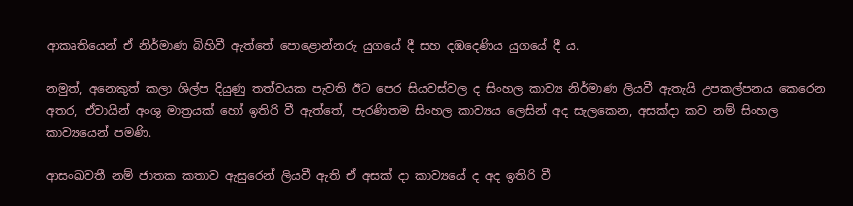ආකෘතියෙන් ඒ නිර්මාණ බිහිවී ඇත්තේ පොළොන්නරු යුගයේ දී සහ දඹදෙණිය යුගයේ දී ය.

නමුත්, අනෙකුත් කලා ශිල්ප දියුණු තත්වයක පැවති ඊට පෙර සියවස්වල ද සිංහල කාව්‍ය නිර්මාණ ලියවී ඇතැයි උපකල්පනය කෙරෙන අතර, ඒවායින් අංශු මාත්‍රයක් හෝ ඉතිරි වී ඇත්තේ, පැරණිතම සිංහල කාව්‍යය ලෙසින් අද සැලකෙන, අසක්දා කව නම් සිංහල කාව්‍යයෙන් පමණි.

ආසංඛවතී නම් ජාතක කතාව ඇසුරෙන් ලියවී ඇති ඒ අසක් දා කාව්‍යයේ ද අද ඉතිරි වී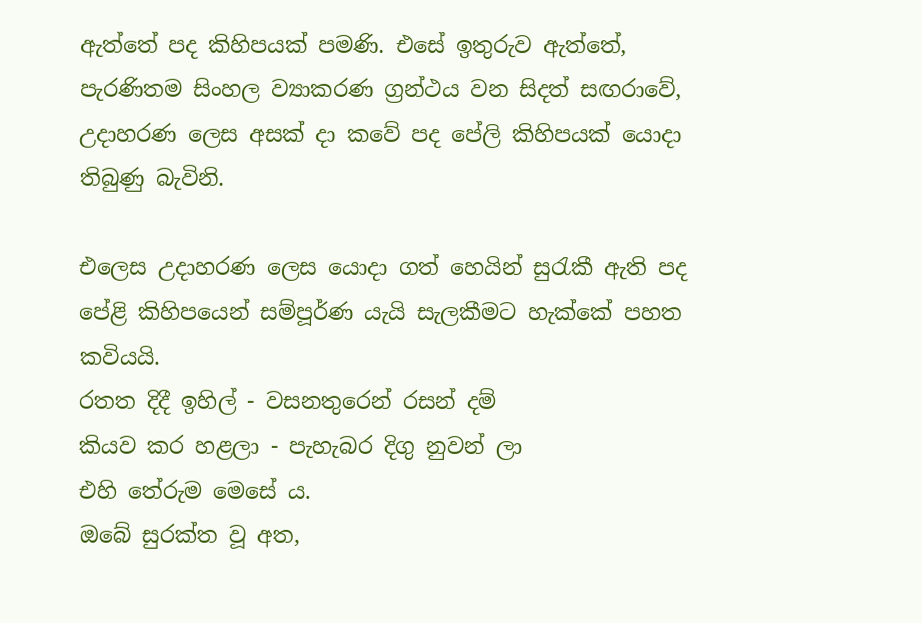ඇත්තේ පද කිහිපයක් පමණි. එසේ ඉතුරුව ඇත්තේ, පැරණිතම සිංහල ව්‍යාකරණ ග්‍රන්ථය වන සිදත් සඟරාවේ, උදාහරණ ලෙස අසක් දා කවේ පද පේලි කිහිපයක් යොදා තිබුණු බැවිනි.

එලෙස උදාහරණ ලෙස යොදා ගත් හෙයින් සුරැකී ඇති පද පේළි කිහිපයෙන් සම්පූර්ණ යැයි සැලකීමට හැක්කේ පහත කවියයි.
රතත දිදී ඉහිල් - වසනතුරෙන් රසන් දම්
කියව කර හළලා - පැහැබර දිගු නුවන් ලා
එහි තේරුම මෙසේ ය.
ඔබේ සුරක්ත වූ අත,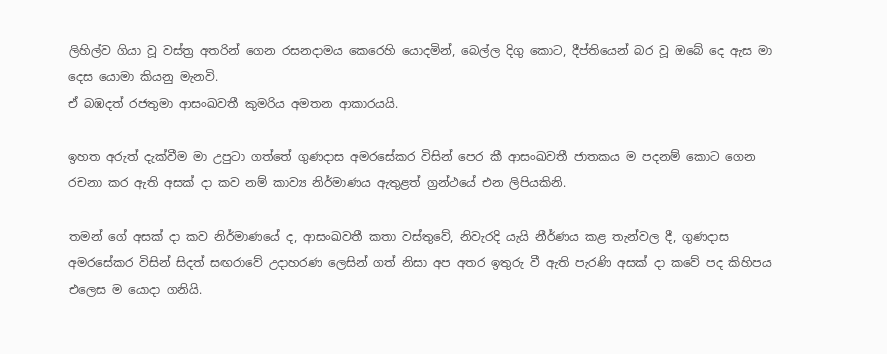ලිහිල්ව ගියා වූ වස්ත්‍ර අතරින් ගෙන රසනදාමය කෙරෙහි යොදමින්, බෙල්ල දිගු කොට, දීප්තියෙන් බර වූ ඔබේ දෙ ඇස මා දෙස යොමා කියනු මැනවි.
ඒ බඹදත් රජතුමා ආසංඛවතී කුමරිය අමතන ආකාරයයි.

ඉහත අරුත් දැක්වීම මා උපුටා ගත්තේ ගුණදාස අමරසේකර විසින් පෙර කී ආසංඛවතී ජාතකය ම පදනම් කොට ගෙන රචනා කර ඇති අසක් දා කව නම් කාව්‍ය නිර්මාණය ඇතුළත් ග්‍රන්ථයේ එන ලිපියකිනි.

තමන් ගේ අසක් දා කව නිර්මාණයේ ද, ආසංඛවතී කතා වස්තුවේ, නිවැරදි යැයි නීර්ණය කළ තැන්වල දී, ගුණදාස අමරසේකර විසින් සිදත් සඟරාවේ උදාහරණ ලෙසින් ගත් නිසා අප අතර ඉතුරු වී ඇති පැරණි අසක් දා කවේ පද කිහිපය එලෙස ම යොදා ගනියි.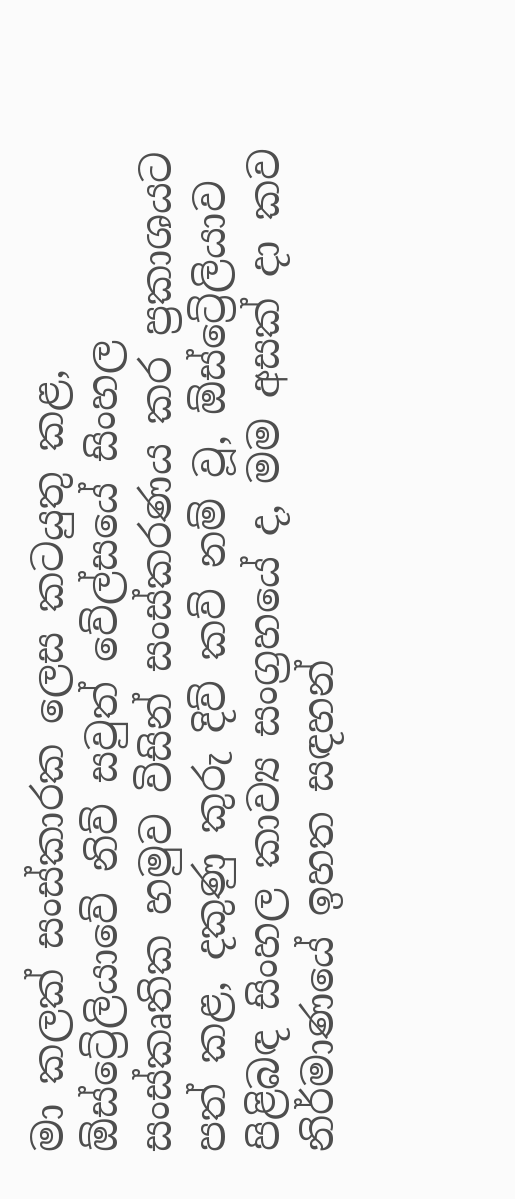මා කලක් සංස්කාරක ලෙස කටයුතු කළ, ඕස්ට්‍රේලියාවේ නිව් සවුත් වේල්සයේ සිංහල සංස්කෘතික හමුව විසින් සංස්කරණය කර ප්‍රකාශයට පත් කළ, දකුණු කුරු දිව් කව් නම් වූ, ඕස්ට්‍රේලියාව පිළිබඳ සිංහල කාව්‍ය සංග්‍රහයේ ද, මම අසක් දා කව නිර්මාණයේ ඉහත සඳහන්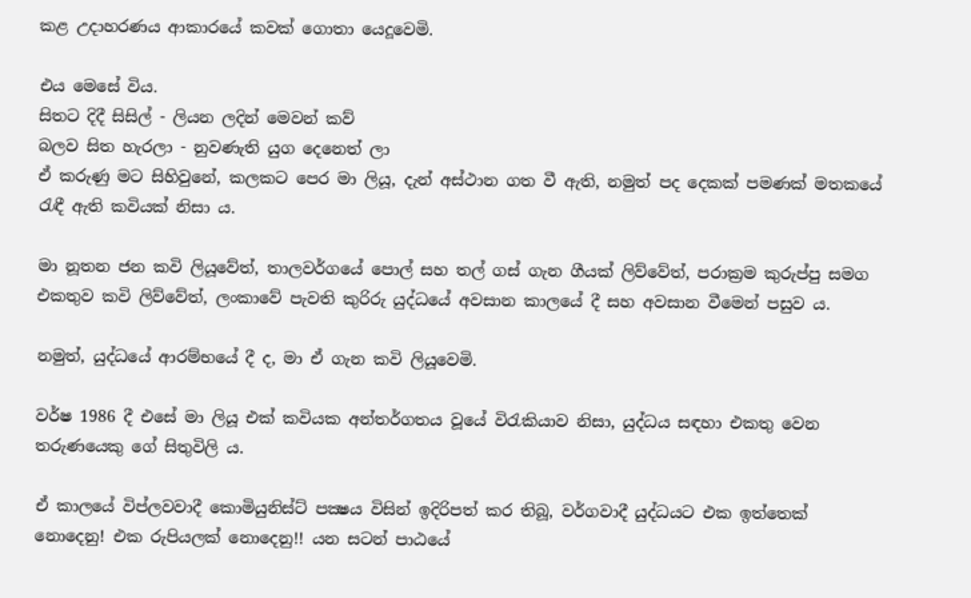කළ උදාහරණය ආකාරයේ කවක් ගොතා යෙදූවෙමි.

එය මෙසේ විය.
සිතට දිදී සිසිල් - ලියන ලදින් මෙවන් කව්
බලව සිත හැරලා - නුවණැති යුග දෙනෙත් ලා
ඒ කරුණු මට සිහිවුනේ, කලකට පෙර මා ලියූ, දැන් අස්ථාන ගත වී ඇති, නමුත් පද දෙකක් පමණක් මතකයේ රැඳී ඇති කවියක් නිසා ය.

මා නූතන ජන කවි ලියූවේත්, තාලවර්ගයේ පොල් සහ තල් ගස් ගැන ගීයක් ලිව්වේත්, පරාක්‍රම කුරුප්පු සමග එකතුව කවි ලිව්වේත්, ලංකාවේ පැවති කුරිරු යුද්ධයේ අවසාන කාලයේ දී සහ අවසාන වීමෙන් පසුව ය.

නමුත්, යුද්ධයේ ආරම්භයේ දී ද, මා ඒ ගැන කවි ලියූවෙමි.

වර්ෂ 1986 දී එසේ මා ලියූ එක් කවියක අන්තර්ගතය වූයේ විරැකියාව නිසා, යුද්ධය සඳහා එකතු වෙන තරුණයෙකු ගේ සිතුවිලි ය.

ඒ කාලයේ විප්ලවවාදී කොමියුනිස්ට් පක්‍ෂය විසින් ඉදිරිපත් කර තිබූ, වර්ගවාදී යුද්ධයට එක ඉත්තෙක් නොදෙනු! එක රුපියලක් නොදෙනු!! යන සටන් පාඨයේ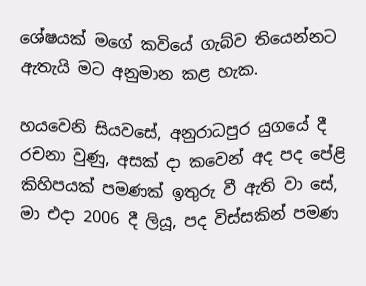ශේෂයක් මගේ කවියේ ගැබ්ව තියෙන්නට ඇතැයි මට අනුමාන කළ හැක.

හයවෙනි සියවසේ, අනුරාධපුර යුගයේ දී රචනා වුණු, අසක් දා කවෙන් අද පද පේළි කිහිපයක් පමණක් ඉතුරු වී ඇති වා සේ, මා එදා 2006 දී ලියූ, පද විස්සකින් පමණ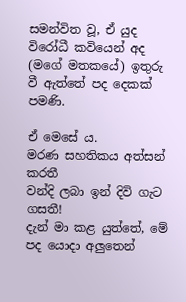සමන්විත වූ, ඒ යුද විරෝධී කවියෙන් අද (මගේ මතකයේ) ඉතුරු වී ඇත්තේ පද දෙකක් පමණි.

ඒ මෙසේ ය.
මරණ සහතිකය අත්සන් කරතී
වන්දි ලබා ඉන් දිවි ගැට ගසතී!
දැන් මා කළ යුත්තේ, මේ පද යොදා අලුතෙන්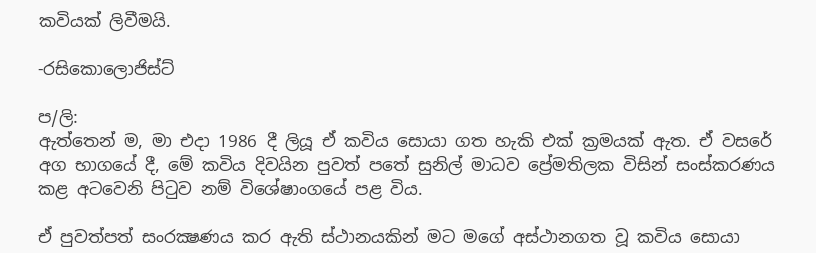කවියක් ලිවීමයි.

-රසිකොලොජිස්ට්

ප/ලි:
ඇත්තෙන් ම, මා එදා 1986 දී ලියූ ඒ කවිය සොයා ගත හැකි එක් ක්‍රමයක් ඇත. ඒ වසරේ අග භාගයේ දී, මේ කවිය දිවයින පුවත් පතේ සුනිල් මාධව ප්‍රේමතිලක විසින් සංස්කරණය කළ අටවෙනි පිටුව නම් විශේෂාංගයේ පළ විය.

ඒ පුවත්පත් සංරක්‍ෂණය කර ඇති ස්ථානයකින් මට මගේ අස්ථානගත වූ කවිය සොයා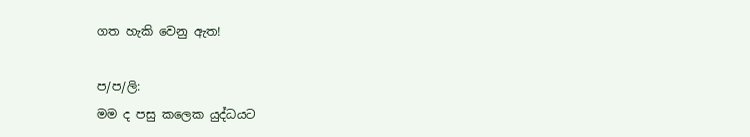ගත හැකි වෙනු ඇත!

ප/ප/ලි:
මම ද පසු කලෙක යුද්ධයට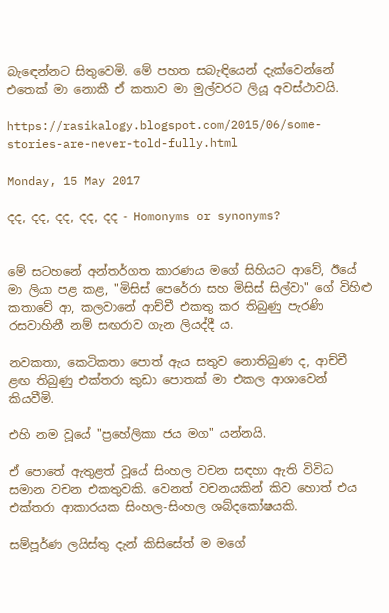බැඳෙන්නට සිතුවෙමි. මේ පහත සබැඳියෙන් දැක්වෙන්නේ එතෙක් මා නොකී ඒ කතාව මා මුල්වරට ලියූ අවස්ථාවයි.

https://rasikalogy.blogspot.com/2015/06/some-stories-are-never-told-fully.html

Monday, 15 May 2017

දද, දද, දද, දද, දද - Homonyms or synonyms?


මේ සටහනේ අන්තර්ගත කාරණය මගේ සිහියට ආවේ, ඊයේ මා ලියා පළ කළ, "මිසිස් පෙරේරා සහ මිසිස් සිල්වා" ගේ විහිළු කතාවේ ආ, කලවානේ ආච්චී එකතු කර තිබුණු පැරණි රසවාහිනී නම් සඟරාව ගැන ලියද්දී ය.

නවකතා, කෙටිකතා පොත් ඇය සතුව නොතිබුණ ද, ආච්චී ළඟ තිබුණු එක්තරා කුඩා පොතක් මා එකල ආශාවෙන් කියවීමි.

එහි නම වූයේ "ප්‍රහේලිකා ජය මග" යන්නයි.

ඒ පොතේ ඇතුළත් වූයේ සිංහල වචන සඳහා ඇති විවිධ සමාන වචන එකතුවකි. වෙනත් වචනයකින් කිව හොත් එය එක්තරා ආකාරයක සිංහල-සිංහල ශබ්දකෝෂයකි.

සම්පූර්ණ ලයිස්තු දැන් කිසිසේත් ම මගේ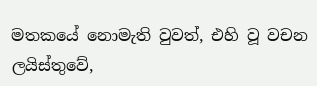මතකයේ නොමැති වුවත්, එහි වූ වචන ලයිස්තුවේ,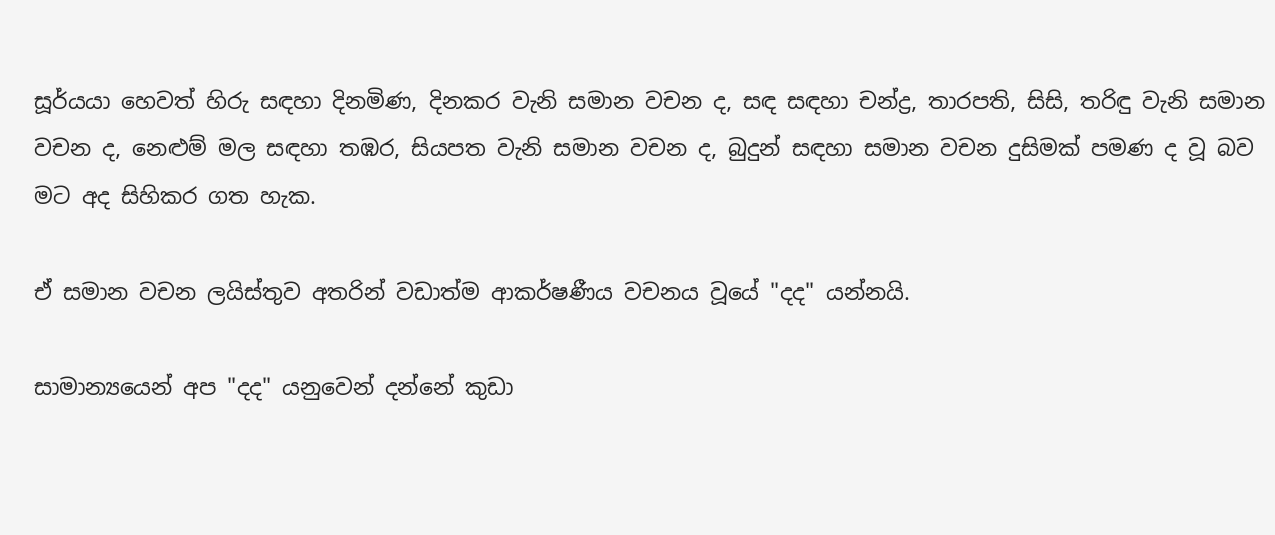සූර්යයා හෙවත් හිරු සඳහා දිනමිණ, දිනකර වැනි සමාන වචන ද, සඳ සඳහා චන්ද්‍ර, තාරපති, සිසි, තරිඳු වැනි සමාන වචන ද, නෙළුම් මල සඳහා තඹර, සියපත වැනි සමාන වචන ද, බුදුන් සඳහා සමාන වචන දුසිමක් පමණ ද වූ බව මට අද සිහිකර ගත හැක.

ඒ සමාන වචන ලයිස්තුව අතරින් වඩාත්ම ආකර්ෂණීය වචනය වූයේ "දද" යන්නයි.

සාමාන්‍යයෙන් අප "දද" යනුවෙන් දන්නේ කුඩා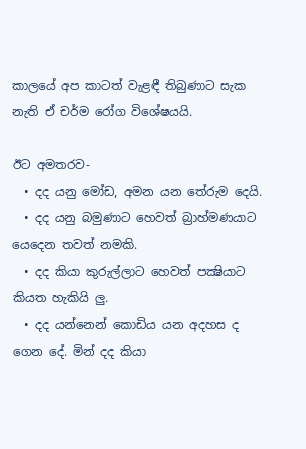කාලයේ අප කාටත් වැළඳී තිබුණාට සැක නැති ඒ චර්ම රෝග විශේෂයයි.

ඊට අමතරව-
  • දද යනු මෝඩ, අමන යන තේරුම දෙයි.
  • දද යනු බමුණාට හෙවත් බ්‍රාහ්මණයාට යෙදෙන තවත් නමකි.
  • දද කියා කුරුල්ලාට හෙවත් පක්‍ෂියාට කියත හැකියි ලු.
  • දද යන්නෙන් කොඩිය යන අදහස ද ගෙන දේ. මින් දද කියා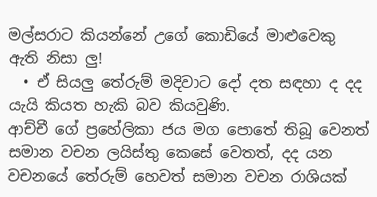මල්සරාට කියන්නේ උගේ කොඩියේ මාළුවෙකු ඇති නිසා ලු!
  • ඒ සියලු තේරුම් මදිවාට දෝ දත සඳහා ද දද යැයි කියත හැකි බව කියවුණි.
ආච්චී ගේ ප්‍රහේලිකා ජය මග පොතේ තිබූ වෙනත් සමාන වචන ලයිස්තු කෙසේ වෙතත්, දද යන වචනයේ තේරුම් හෙවත් සමාන වචන රාශියක්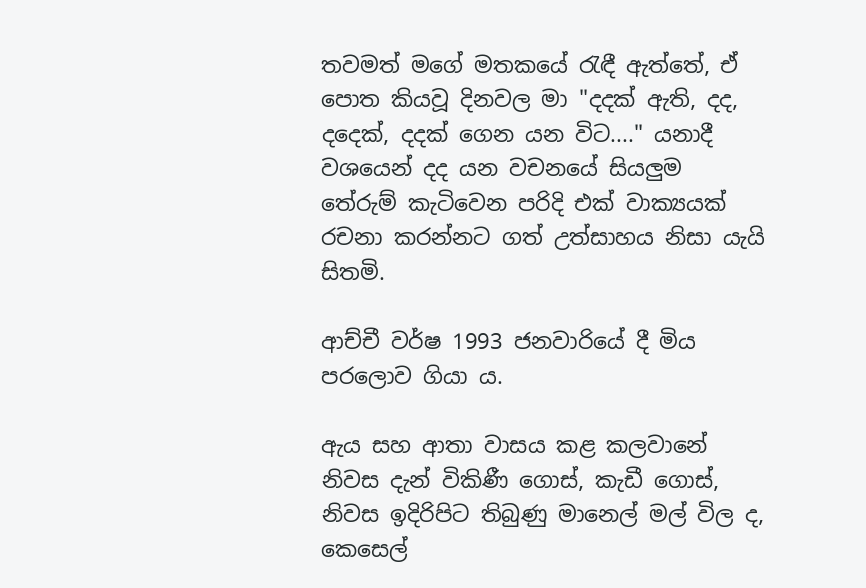තවමත් මගේ මතකයේ රැඳී ඇත්තේ, ඒ පොත කියවූ දිනවල මා "දදක් ඇති, දද, දදෙක්, දදක් ගෙන යන විට...." යනාදී වශයෙන් දද යන වචනයේ සියලුම තේරුම් කැටිවෙන පරිදි එක් වාක්‍යයක් රචනා කරන්නට ගත් උත්සාහය නිසා යැයි සිතමි.

ආච්චී වර්ෂ 1993 ජනවාරියේ දී මිය පරලොව ගියා ය.

ඇය සහ ආතා වාසය කළ කලවානේ නිවස දැන් විකිණී ගොස්, කැඩී ගොස්, නිවස ඉදිරිපිට තිබුණු මානෙල් මල් විල ද, කෙසෙල්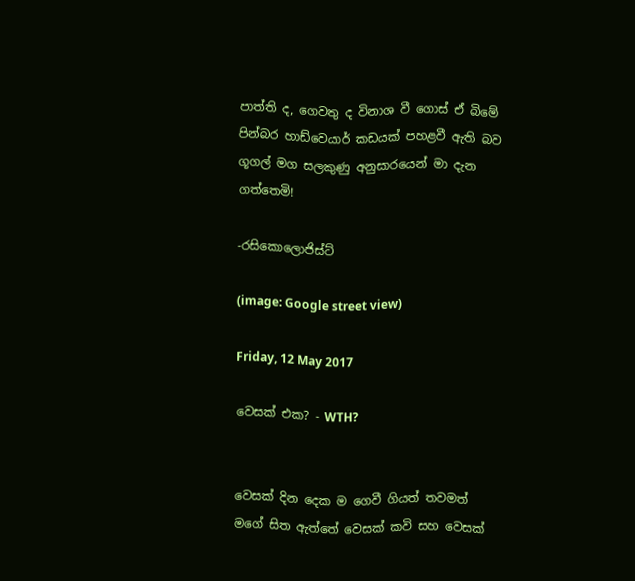පාත්ති ද, ගෙවතු ද විනාශ වී ගොස් ඒ බිමේ පින්බර හාඩ්වෙයාර් කඩයක් පහළවී ඇති බව ගූගල් මග සලකුණු අනුසාරයෙන් මා දැන ගත්තෙමි!

-රසිකොලොජිස්ට්

(image: Google street view)

Friday, 12 May 2017

වෙසක් එක? - WTH?


වෙසක් දින දෙක ම ගෙවී ගියත් තවමත් මගේ සිත ඇත්තේ වෙසක් කවි සහ වෙසක්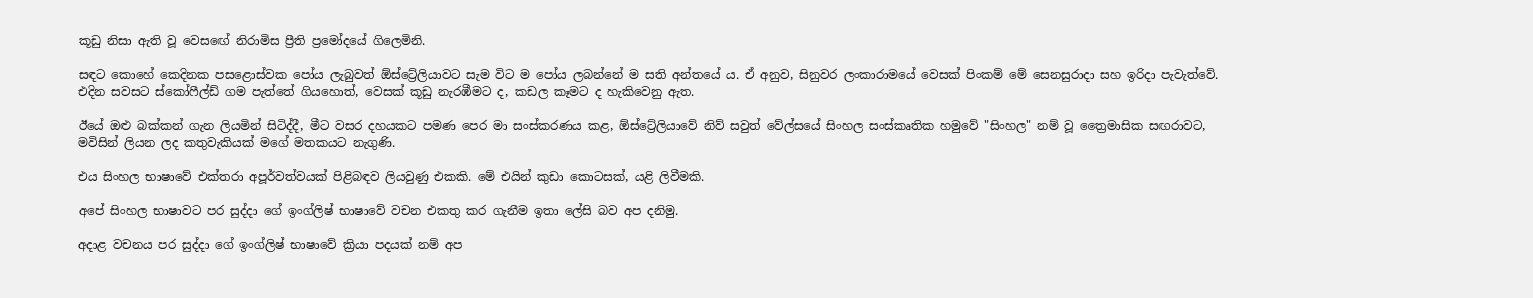කූඩු නිසා ඇති වූ වෙසඟේ නිරාමිස ප්‍රීති ප්‍රමෝදයේ ගිලෙමිනි.

සඳට කොහේ කෙදිනක පසළොස්වක පෝය ලැබුවත් ඕස්ට්‍රේලියාවට සැම විට ම පෝය ලබන්නේ ම සති අන්තයේ ය. ඒ අනුව, සිනුවර ලංකාරාමයේ වෙසක් පිංකම් මේ සෙනසුරාදා සහ ඉරිදා පැවැත්වේ. එදින සවසට ස්කෝෆීල්ඩ් ගම පැත්තේ ගියහොත්, වෙසක් කූඩු නැරඹීමට ද, කඩල කෑමට ද හැකිවෙනු ඇත.

ඊයේ ඔළු බක්කන් ගැන ලියමින් සිටිද්දී, මීට වසර දහයකට පමණ පෙර මා සංස්කරණය කළ, ඕස්ට්‍රේලියාවේ නිව් සවුත් වේල්සයේ සිංහල සංස්කෘතික හමුවේ "සිංහල" නම් වූ ත්‍රෛමාසික සඟරාවට, මවිසින් ලියන ලද කතුවැකියක් මගේ මතකයට නැගුණි.

එය සිංහල භාෂාවේ එක්තරා අපූර්වත්වයක් පිළිබඳව ලියවුණු එකකි. මේ එයින් කුඩා කොටසක්, යළි ලිවීමකි.

අපේ සිංහල භාෂාවට පර සුද්දා ගේ ඉංග්ලිෂ් භාෂාවේ වචන එකතු කර ගැනීම ඉතා ලේසි බව අප දනිමු.

අදාළ වචනය පර සුද්දා ගේ ඉංග්ලිෂ් භාෂාවේ ක්‍රියා පදයක් නම් අප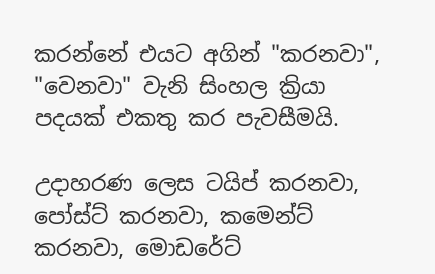කරන්නේ එයට අගින් "කරනවා", "වෙනවා" වැනි සිංහල ක්‍රියා පදයක් එකතු කර පැවසීමයි.

උදාහරණ ලෙස ටයිප් කරනවා, පෝස්ට් කරනවා, කමෙන්ට් කරනවා, මොඩරේට්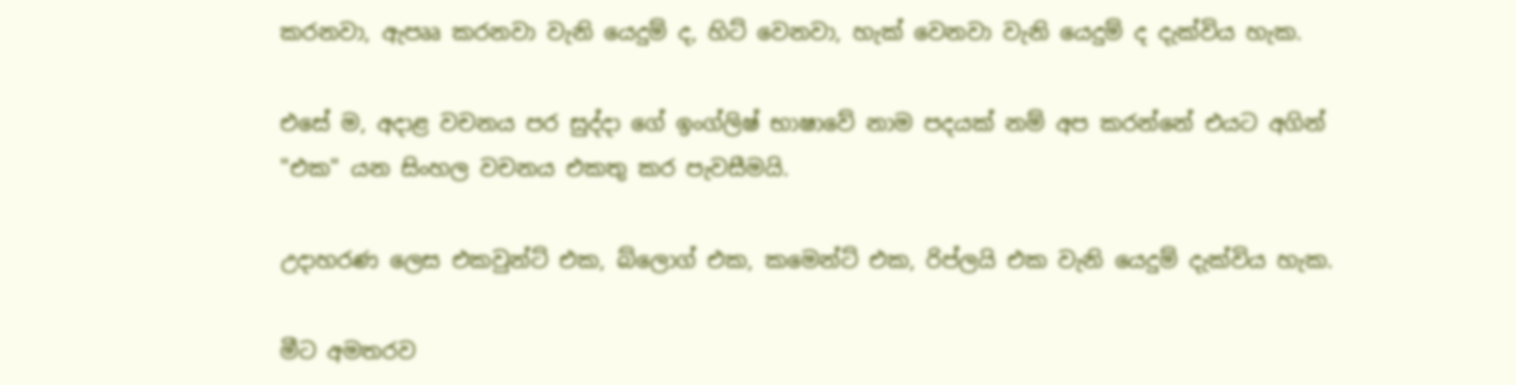කරනවා, ඇපෲ කරනවා වැනි යෙදුම් ද, හිට් වෙනවා, හැක් වෙනවා වැනි යෙදුම් ද දැක්විය හැක.

එසේ ම, අදාළ වචනය පර සුද්දා ගේ ඉංග්ලිෂ් භාෂාවේ නාම පදයක් නම් අප කරන්නේ එයට අගින් "එක" යන සිංහල වචනය එකතු කර පැවසීමයි.

උදාහරණ ලෙස එකවුන්ට් එක, බ්ලොග් එක, කමෙන්ට් එක, රිප්ලයි එක වැනි යෙදුම් දැක්විය හැක.

මීට අමතරව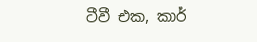ටීවී එක, කාර්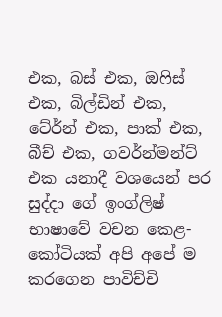එක, බස් එක, ඔෆිස් එක, බිල්ඩින් එක, ටේ‍ර්න් එක, පාක් එක, බීච් එක, ගවර්න්මන්ට් එක යනාදී වශයෙන් පර සුද්දා ගේ ඉංග්ලිෂ් භාෂාවේ වචන කෙළ-කෝටියක් අපි අපේ ම කරගෙන පාවිච්චි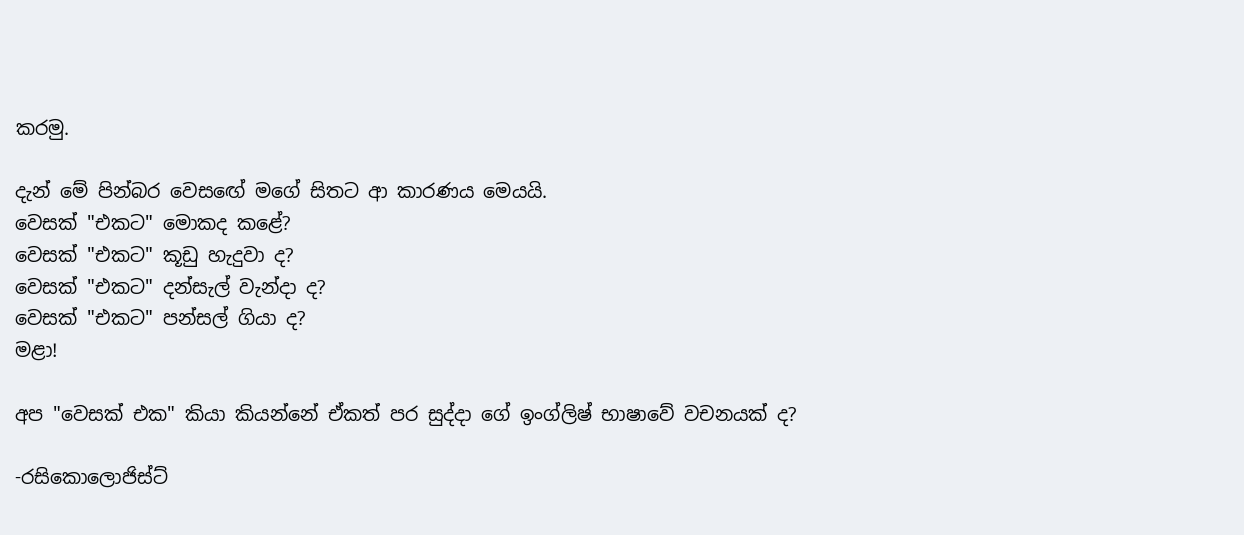කරමු.

දැන් මේ පින්බර වෙසඟේ මගේ සිතට ආ කාරණය මෙයයි.
වෙසක් "එකට" මොකද කළේ?
වෙසක් "එකට" කූඩු හැදුවා ද?
වෙසක් "එකට" දන්සැල් වැන්දා ද?
වෙසක් "එකට" පන්සල් ගියා ද?
මළා!

අප "වෙසක් එක" කියා කියන්නේ ඒකත් පර සුද්දා ගේ ඉංග්ලිෂ් භාෂාවේ වචනයක් ද?

-රසිකොලොජිස්ට්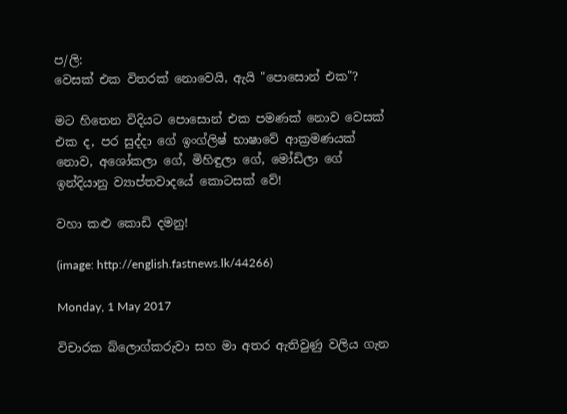ප/ලි:
වෙසක් එක විතරක් නොවෙයි, ඇයි "පොසොන් එක"?

මට හිතෙන විදියට පොසොන් එක පමණක් නොව වෙසක් එක ද, පර සුද්දා ගේ ඉංග්ලිෂ් භාෂාවේ ආක්‍රමණයක් නොව, අශෝකලා ගේ, මිහිඳුලා ගේ, මෝඩිලා ගේ ඉන්දියානු ව්‍යාප්තවාදයේ කොටසක් වේ!

වහා කළු කොඩි දමනු!

(image: http://english.fastnews.lk/44266)

Monday, 1 May 2017

විචාරක බ්ලොග්කරුවා සහ මා අතර ඇතිවුණු වලිය ගැන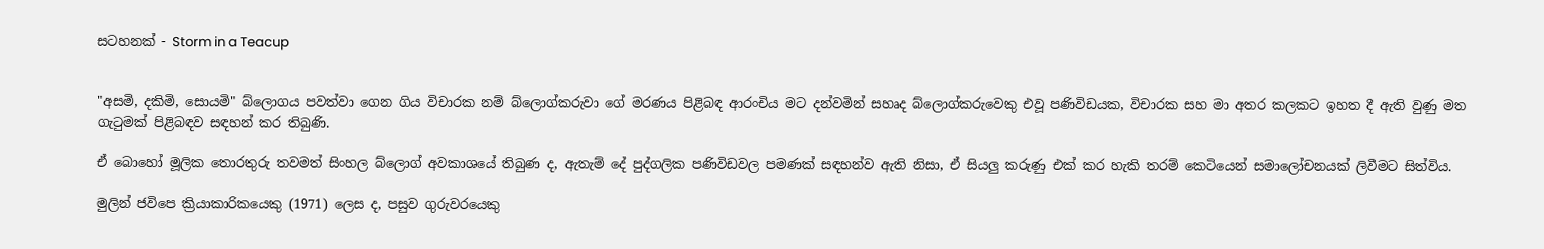සටහනක් - Storm in a Teacup


"අසමි, දකිමි, සොයමි" බ්ලොගය පවත්වා ගෙන ගිය විචාරක නම් බ්ලොග්කරුවා ගේ මරණය පිළිබඳ ආරංචිය මට දන්වමින් සහෘද බ්ලොග්කරුවෙකු එවූ පණිවිඩයක, විචාරක සහ මා අතර කලකට ඉහත දී ඇති වුණු මත ගැටුමක් පිළිබඳව සඳහන් කර තිබුණි.

ඒ බොහෝ මූලික තොරතුරු තවමත් සිංහල බ්ලොග් අවකාශයේ තිබුණ ද, ඇතැම් දේ පුද්ගලික පණිවිඩවල පමණක් සඳහන්ව ඇති නිසා, ඒ සියලු කරුණු එක් කර හැකි තරම් කෙටියෙන් සමාලෝචනයක් ලිවීමට සිත්විය.

මුලින් ජවිපෙ ක්‍රියාකාරිකයෙකු (1971) ලෙස ද, පසුව ගුරුවරයෙකු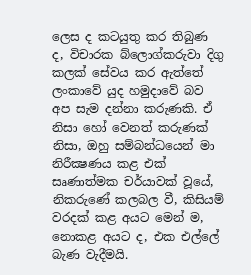ලෙස ද කටයුතු කර තිබුණ ද, විචාරක බ්ලොග්කරුවා දිගු කලක් සේවය කර ඇත්තේ ලංකාවේ යුද හමුදාවේ බව අප සැම දන්නා කරුණකි. ඒ නිසා හෝ වෙනත් කරුණක් නිසා, ඔහු සම්බන්ධයෙන් මා නිරීක්‍ෂණය කළ එක් සෘණාත්මක චර්යාවක් වූයේ, නිකරුණේ කලබල වී, කිසියම් වරදක් කළ අයට මෙන් ම, නොකළ අයට ද, එක එල්ලේ බැණ වැදීමයි.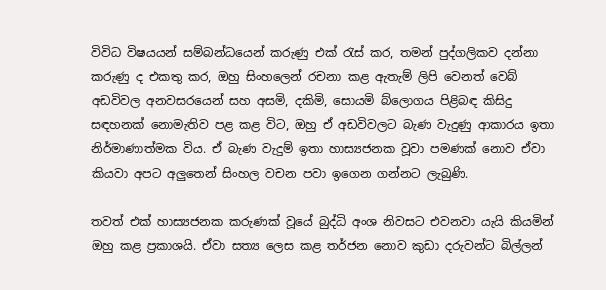විවිධ විෂයයන් සම්බන්ධයෙන් කරුණු එක් රැස් කර, තමන් පුද්ගලිකව දන්නා කරුණු ද එකතු කර, ඔහු සිංහලෙන් රචනා කළ ඇතැම් ලිපි වෙනත් වෙබ් අඩවිවල අනවසරයෙන් සහ අසමි, දකිමි, සොයමි බ්ලොගය පිළිබඳ කිසිදු සඳහනක් නොමැතිව පළ කළ විට, ඔහු ඒ අඩවිවලට බැණ වැදුණු ආකාරය ඉතා නිර්මාණාත්මක විය. ඒ බැණ වැදුම් ඉතා හාස්‍යජනක වූවා පමණක් නොව ඒවා කියවා අපට අලුතෙන් සිංහල වචන පවා ඉගෙන ගන්නට ලැබුණි.

තවත් එක් හාස්‍යජනක කරුණක් වූයේ බුද්ධි අංශ නිවසට එවනවා යැයි කියමින් ඔහු කළ ප්‍රකාශයි. ඒවා සත්‍ය ලෙස කළ තර්ජන නොව කුඩා දරුවන්ට බිල්ලන්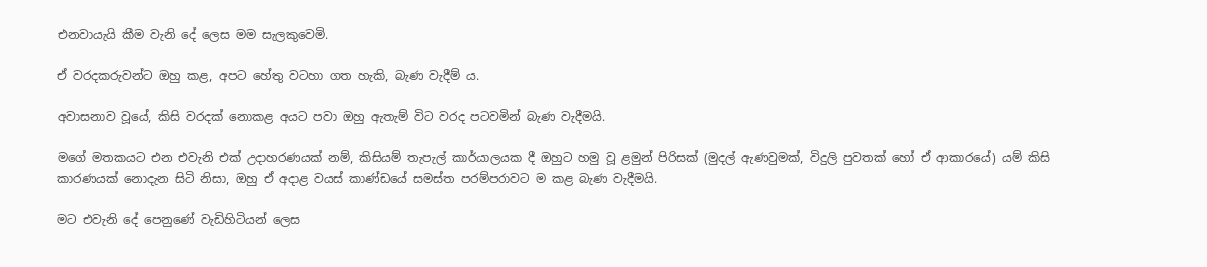එනවායැයි කීම වැනි දේ ලෙස මම සැලකුවෙමි.

ඒ වරදකරුවන්ට ඔහු කළ, අපට හේතු වටහා ගත හැකි, බැණ වැදීම් ය.

අවාසනාව වූයේ, කිසි වරදක් නොකළ අයට පවා ඔහු ඇතැම් විට වරද පටවමින් බැණ වැදීමයි.

මගේ මතකයට එන එවැනි එක් උදාහරණයක් නම්, කිසියම් තැපැල් කාර්යාලයක දී ඔහුට හමු වූ ළමුන් පිරිසක් (මුදල් ඇණවුමක්, විදුලි පුවතක් හෝ ඒ ආකාරයේ) යම් කිසි කාරණයක් නොදැන සිටි නිසා, ඔහු ඒ අදාළ වයස් කාණ්ඩයේ සමස්ත පරම්පරාවට ම කළ බැණ වැදීමයි.

මට එවැනි දේ පෙනුණේ වැඩිහිටියන් ලෙස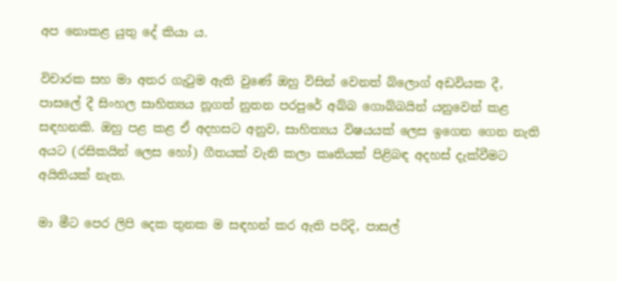අප නොකළ යුතු දේ කියා ය.

විචාරක සහ මා අතර ගැටුම ඇති වුණේ ඔහු විසින් වෙනත් බ්ලොග් අඩවියක දී, පාසලේ දී සිංහල සාහිත්‍යය නූගත් නුතන පරපුරේ අබ්බ ගොබ්බයින් යනුවෙන් කළ සඳහනකි. ඔහු පළ කළ ඒ අදහසට අනුව, සාහිත්‍යය විෂයයක් ලෙස ඉගෙන ගෙන නැති අයට (රසිකයින් ලෙස හෝ) ගීතයක් වැනි කලා කෘතියක් පිළිබඳ අදහස් දැක්වීමට අයිතියක් නැත.

මා මීට පෙර ලිපි දෙක තුනක ම සඳහන් කර ඇති පරිදි, පාසල්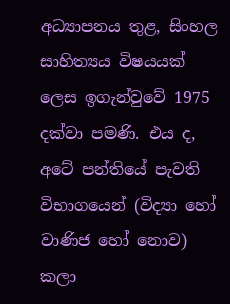අධ්‍යාපනය තුළ, සිංහල සාහිත්‍යය විෂයයක් ලෙස ඉගැන්වුවේ 1975 දක්වා පමණි. එය ද, අටේ පන්තියේ පැවති විභාගයෙන් (විද්‍යා හෝ වාණිජ හෝ නොව) කලා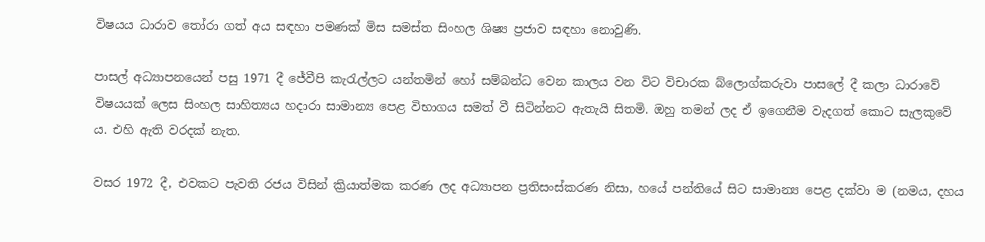විෂයය ධාරාව තෝරා ගත් අය සඳහා පමණක් මිස සමස්ත සිංහල ශිෂ්‍ය ප්‍රජාව සඳහා නොවුණි.

පාසල් අධ්‍යාපනයෙන් පසු 1971 දී ජේවීපි කැරැල්ලට යන්තමින් හෝ සම්බන්ධ වෙන කාලය වන විට විචාරක බ්ලොග්කරුවා පාසලේ දී කලා ධාරාවේ විෂයයක් ලෙස සිංහල සාහිත්‍යය හදාරා සාමාන්‍ය පෙළ විභාගය සමත් වී සිටින්නට ඇතැයි සිතමි. ඔහු තමන් ලද ඒ ඉගෙනීම වැදගත් කොට සැලකුවේ ය. එහි ඇති වරදක් නැත.

වසර 1972 දී, එවකට පැවති රජය විසින් ක්‍රියාත්මක කරණ ලද අධ්‍යාපන ප්‍රතිසංස්කරණ නිසා, හයේ පන්තියේ සිට සාමාන්‍ය පෙළ දක්වා ම (නමය, දහය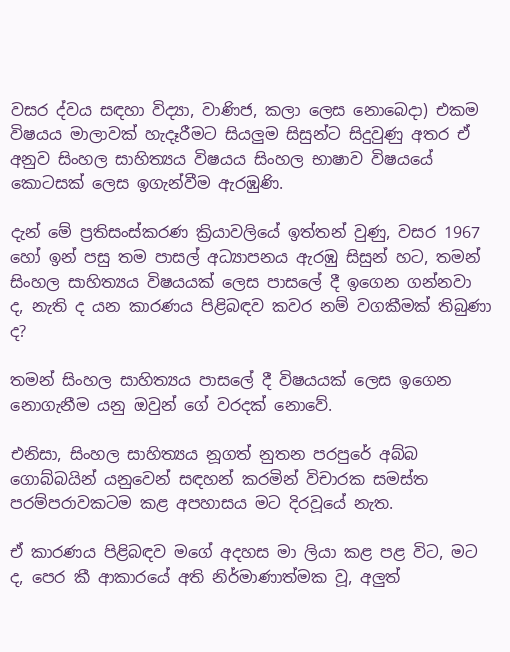වසර ද්වය සඳහා විද්‍යා, වාණිජ, කලා ලෙස නොබෙදා) එකම විෂයය මාලාවක් හැදෑරීමට සියලුම සිසුන්ට සිදුවුණු අතර ඒ අනුව සිංහල සාහිත්‍යය විෂයය සිංහල භාෂාව විෂයයේ කොටසක් ලෙස ඉගැන්වීම ඇරඹුණි.

දැන් මේ ප්‍රතිසංස්කරණ ක්‍රියාවලියේ ඉත්තන් වුණු, වසර 1967 හෝ ඉන් පසු තම පාසල් අධ්‍යාපනය ඇරඹු සිසුන් හට, තමන් සිංහල සාහිත්‍යය විෂයයක් ලෙස පාසලේ දී ඉගෙන ගන්නවා ද, නැති ද යන කාරණය පිළිබඳව කවර නම් වගකීමක් තිබුණා ද?

තමන් සිංහල සාහිත්‍යය පාසලේ දී විෂයයක් ලෙස ඉගෙන නොගැනීම යනු ඔවුන් ගේ වරදක් නොවේ.

එනිසා, සිංහල සාහිත්‍යය නූගත් නුතන පරපුරේ අබ්බ ගොබ්බයින් යනුවෙන් සඳහන් කරමින් විචාරක සමස්ත පරම්පරාවකටම කළ අපහාසය මට දිරවූයේ නැත.

ඒ කාරණය පිළිබඳව මගේ අදහස මා ලියා කළ පළ විට, මට ද, පෙර කී ආකාරයේ අති නිර්මාණාත්මක වූ, අලුත්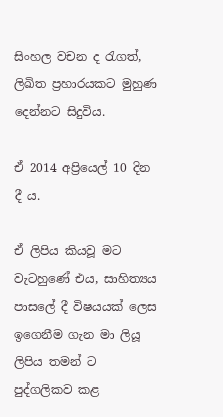සිංහල වචන ද රැගත්, ලිඛිත ප්‍රහාරයකට මුහුණ දෙන්නට සිදුවිය.

ඒ 2014 අප්‍රියෙල් 10 දින දී ය.

ඒ ලිපිය කියවූ මට වැටහුණේ එය, සාහිත්‍යය පාසලේ දී විෂයයක් ලෙස ඉගෙනීම ගැන මා ලියූ ලිපිය තමන් ට පුද්ගලිකව කළ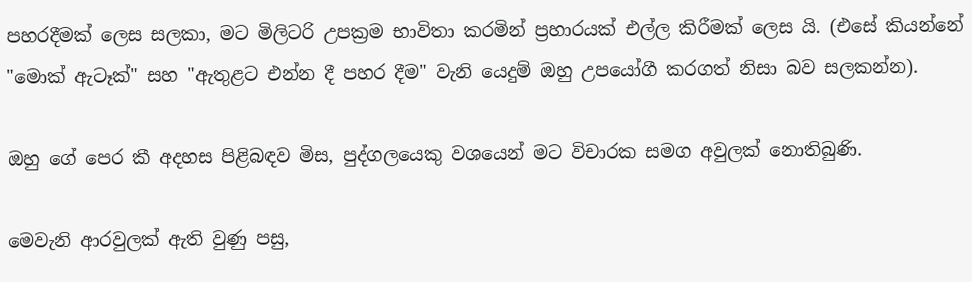පහරදීමක් ලෙස සලකා, මට මිලිටරි උපක්‍රම භාවිතා කරමින් ප්‍රහාරයක් එල්ල කිරීමක් ලෙස යි. (එසේ කියන්නේ "මොක් ඇටෑක්" සහ "ඇතුළට එන්න දී පහර දීම" වැනි යෙදුම් ඔහු උපයෝගී කරගත් නිසා බව සලකන්න).

ඔහු ගේ පෙර කී අදහස පිළිබඳව මිස, පුද්ගලයෙකු වශයෙන් මට විචාරක සමග අවුලක් නොතිබුණි.

මෙවැනි ආරවුලක් ඇති වුණු පසු,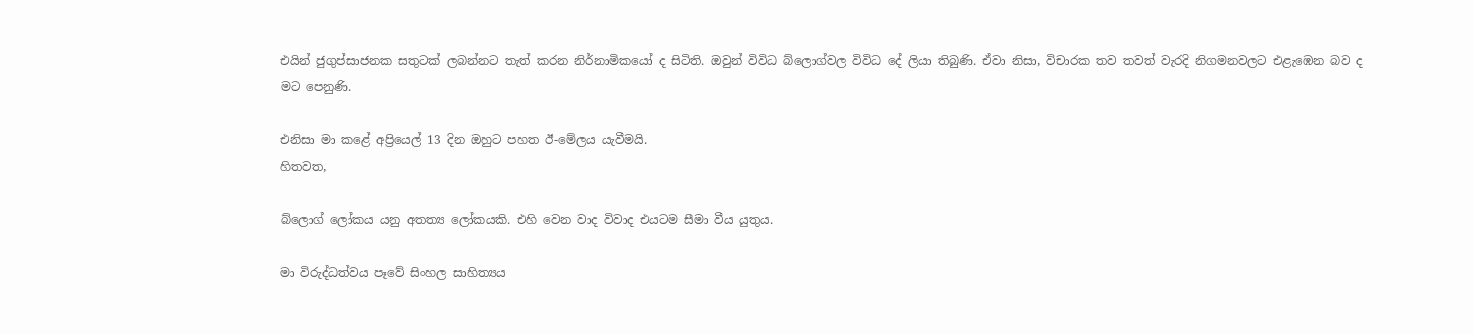එයින් ජුගුප්සාජනක සතුටක් ලබන්නට තැත් කරන නිර්නාමිකයෝ ද සිටිති. ඔවුන් විවිධ බ්ලොග්වල විවිධ දේ ලියා තිබුණි. ඒවා නිසා, විචාරක තව තවත් වැරදි නිගමනවලට එළැඹෙන බව ද මට පෙනුණි.

එනිසා මා කළේ අප්‍රියෙල් 13 දින ඔහුට පහත ඊ-මේලය යැවීමයි.
හිතවත,

බ්ලොග් ලෝකය යනු අතත්‍ය ලෝකයකි. එහි වෙන වාද විවාද එයටම සීමා වීය යුතුය.

මා විරුද්ධත්වය පෑවේ සිංහල සාහිත්‍යය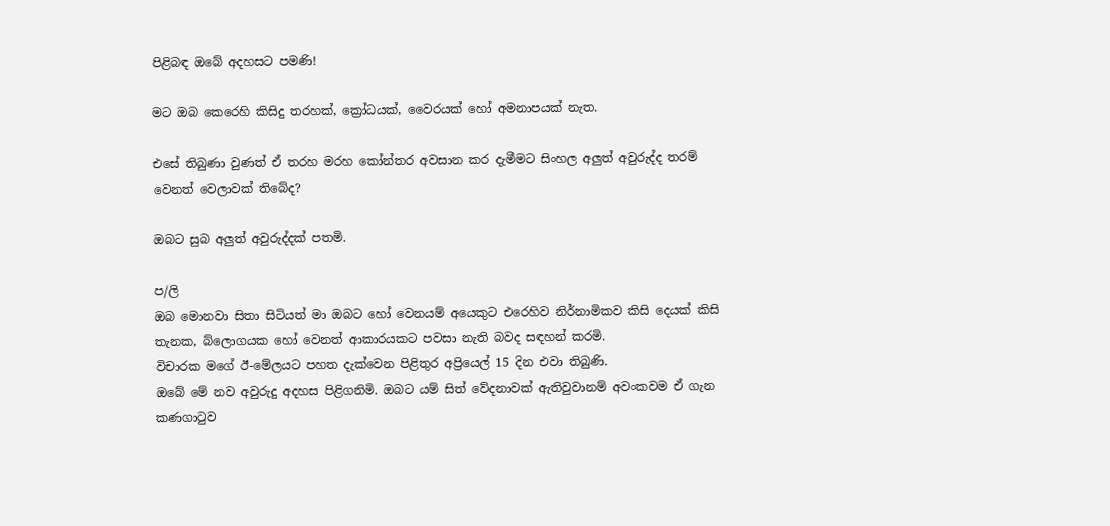පිළිබඳ ඔබේ අදහසට පමණි!

මට ඔබ කෙරෙහි කිසිදු තරහක්, ක්‍රෝධයක්, වෛරයක් හෝ අමනාපයක් නැත.

එසේ තිබුණා වුණත් ඒ තරහ මරහ කෝන්තර අවසාන කර දැමීමට සිංහල අලුත් අවුරුද්ද තරම් වෙනත් වෙලාවක් තිබේද?

ඔබට සුබ අලුත් අවුරුද්දක් පතමි.

ප/ලි
ඔබ මොනවා සිතා සිටියත් මා ඔබට හෝ වෙනයම් අයෙකුට එරෙහිව නිර්නාමිකව කිසි දෙයක් කිසි තැනක, බ්ලොගයක හෝ වෙනත් ආකාරයකට පවසා නැති බවද සඳහන් කරමි.
විචාරක මගේ ඊ-මේලයට පහත දැක්වෙන පිළිතුර අප්‍රියෙල් 15 දින එවා තිබුණි.
ඔබේ මේ නව අවුරුදු අදහස පිළිගනිමි. ඔබට යම් සිත් වේදනාවක් ඇතිවුවානම් අවංකවම ඒ ගැන කණගාටුව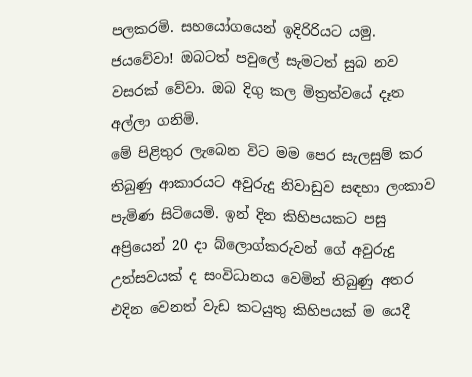පලකරමි. සහයෝගයෙන් ඉදිරිරියට යමු. ජයවේවා! ඔබටත් පවුලේ සැමටත් සුබ නව වසරක් වේවා. ඔබ දිගු කල මිත්‍රත්වයේ දෑත අල්ලා ගනිමි.
මේ පිළිතුර ලැබෙන විට මම පෙර සැලසුම් කර තිබුණු ආකාරයට අවුරුදු නිවාඩුව සඳහා ලංකාව පැමිණ සිටියෙමි. ඉන් දින කිහිපයකට පසු අප්‍රියෙන් 20 දා බ්ලොග්කරුවන් ගේ අවුරුදු උත්සවයක් ද සංවිධානය වෙමින් තිබුණු අතර එදින වෙනත් වැඩ කටයුතු කිහිපයක් ම යෙදී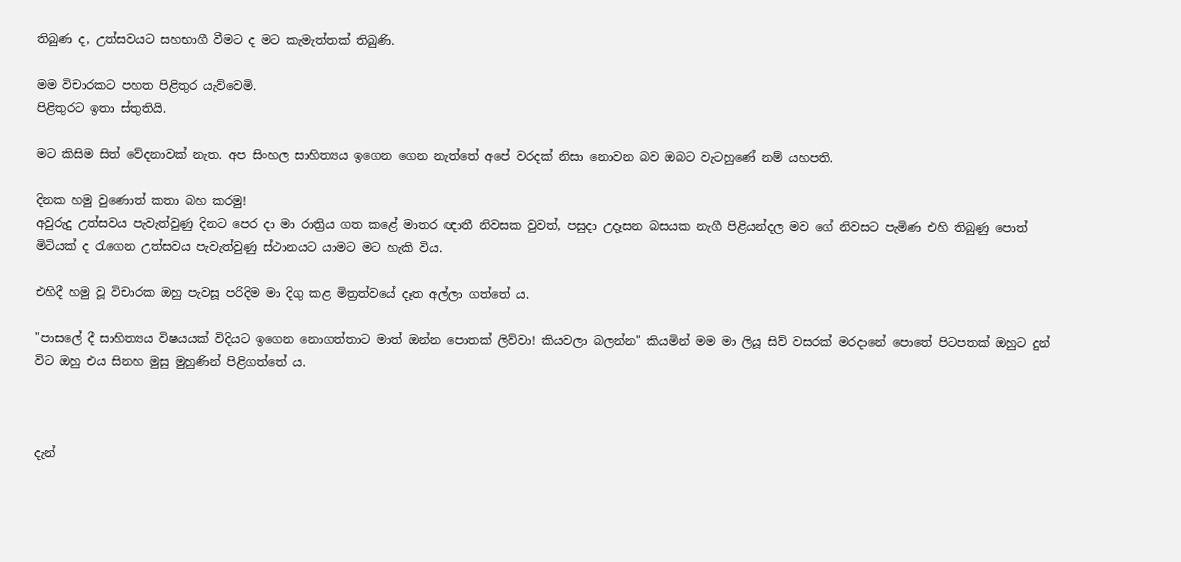තිබුණ ද, උත්සවයට සහභාගී වීමට ද මට කැමැත්තක් තිබුණි.

මම විචාරකට පහත පිළිතුර යැව්වෙමි.
පිළිතුරට ඉතා ස්තුතියි.

මට කිසිම සිත් වේදනාවක් නැත. අප සිංහල සාහිත්‍යය ඉගෙන ගෙන නැත්තේ අපේ වරදක් නිසා නොවන බව ඔබට වැටහුණේ නම් යහපති.

දිනක හමු වුණොත් කතා බහ කරමු!
අවුරුදු උත්සවය පැවැත්වුණු දිනට පෙර දා මා රාත්‍රිය ගත කළේ මාතර ඥාතී නිවසක වුවත්, පසුදා උදෑසන බසයක නැගී පිළියන්දල මව ගේ නිවසට පැමිණ එහි තිබුණු පොත් මිටියක් ද රැගෙන උත්සවය පැවැත්වුණු ස්ථානයට යාමට මට හැකි විය.

එහිදී හමු වූ විචාරක ඔහු පැවසූ පරිදිම මා දිගු කළ මිත්‍රත්වයේ දෑත අල්ලා ගත්තේ ය.

"පාසලේ දී සාහිත්‍යය විෂයයක් විදියට ඉගෙන නොගත්තාට මාත් ඔන්න පොතක් ලිව්වා! කියවලා බලන්න" කියමින් මම මා ලියූ සිව් වසරක් මරදානේ පොතේ පිටපතක් ඔහුට දුන් විට ඔහු එය සිනහ මුසු මුහුණින් පිළිගත්තේ ය.



දැන්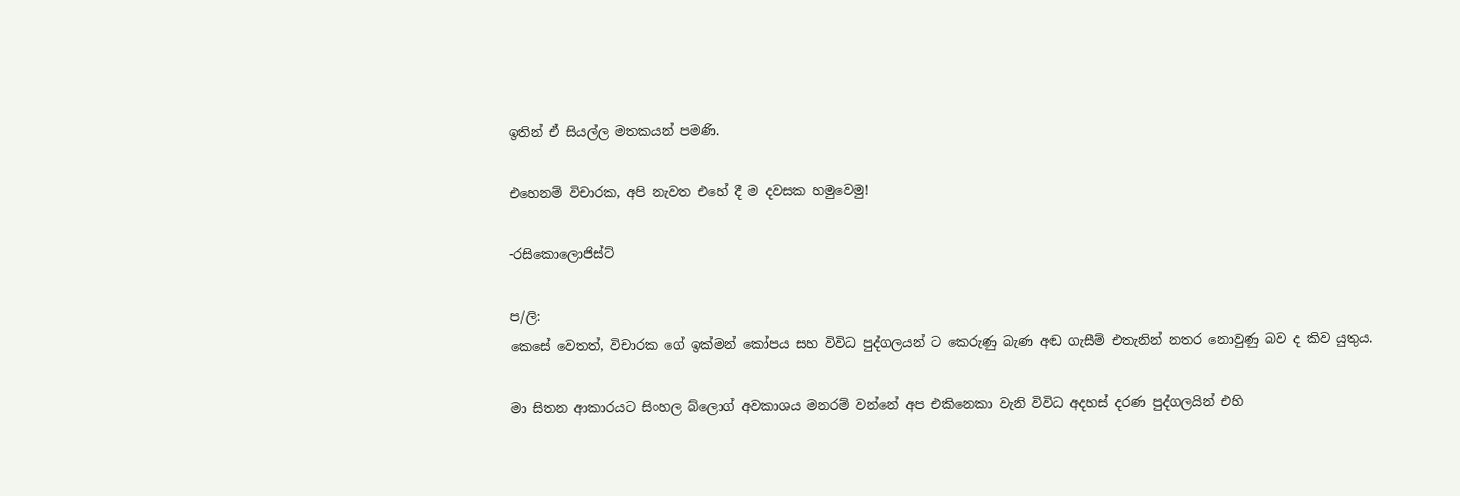ඉතින් ඒ සියල්ල මතකයන් පමණි.

එහෙනම් විචාරක, අපි නැවත එහේ දී ම දවසක හමුවෙමු!

-රසිකොලොජිස්ට්

ප/ලි:
කෙසේ වෙතත්, විචාරක ගේ ඉක්මන් කෝපය සහ විවිධ පුද්ගලයන් ට කෙරුණු බැණ අඬ ගැසීම් එතැනින් නතර නොවුණු බව ද කිව යුතුය.

මා සිතන ආකාරයට සිංහල බ්ලොග් අවකාශය මනරම් වන්නේ අප එකිනෙකා වැනි විවිධ අදහස් දරණ පුද්ගලයින් එහි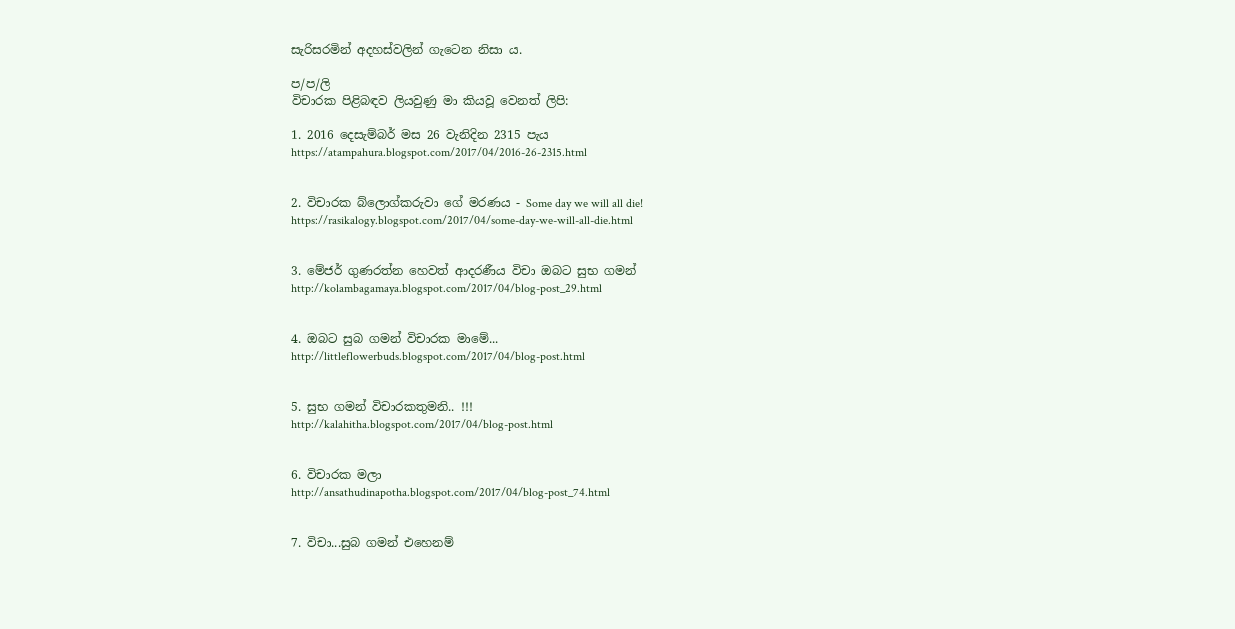සැරිසරමින් අදහස්වලින් ගැටෙන නිසා ය.

ප/ප/ලි
විචාරක පිළිබඳව ලියවුණු මා කියවූ වෙනත් ලිපි:

1. 2016 දෙසැම්බර් මස 26 වැනිදින 2315 පැය
https://atampahura.blogspot.com/2017/04/2016-26-2315.html


2. විචාරක බ්ලොග්කරුවා ගේ මරණය - Some day we will all die!
https://rasikalogy.blogspot.com/2017/04/some-day-we-will-all-die.html


3. මේජර් ගුණරත්න හෙවත් ආදරණීය විචා ඔබට සුභ ගමන්
http://kolambagamaya.blogspot.com/2017/04/blog-post_29.html


4. ඔබට සුබ ගමන් විචාරක මාමේ...
http://littleflowerbuds.blogspot.com/2017/04/blog-post.html


5. සුභ ගමන් විචාරකතුමනි.. !!!
http://kalahitha.blogspot.com/2017/04/blog-post.html


6. විචාරක මලා
http://ansathudinapotha.blogspot.com/2017/04/blog-post_74.html


7. විචා...සුබ ගමන් එහෙනම්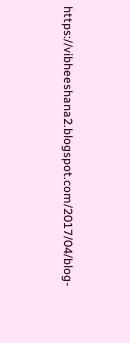https://vibheeshana2.blogspot.com/2017/04/blog-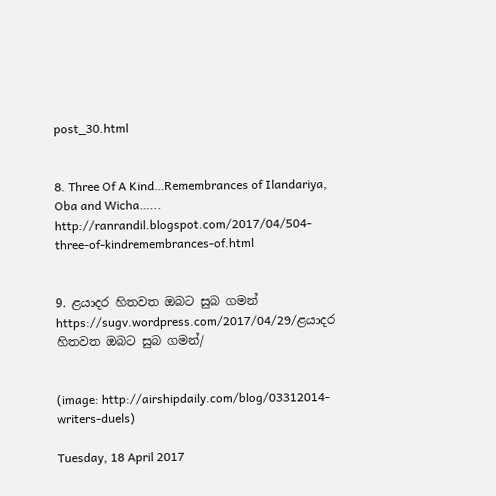post_30.html


8. Three Of A Kind…Remembrances of Ilandariya, Oba and Wicha…...
http://ranrandil.blogspot.com/2017/04/504-three-of-kindremembrances-of.html


9. ළයාදර හිතවත ඔබට සුබ ගමන්
https://sugv.wordpress.com/2017/04/29/ළයාදර හිතවත ඔබට සුබ ගමන්/


(image: http://airshipdaily.com/blog/03312014-writers-duels)

Tuesday, 18 April 2017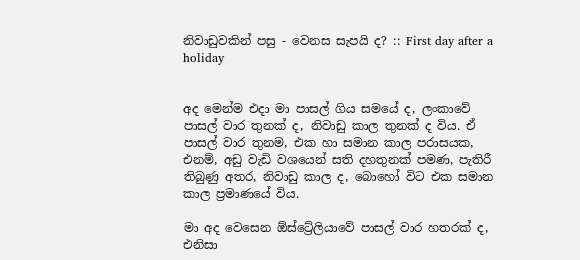නිවාඩුවකින් පසු - වෙනස සැපයි ද? :: First day after a holiday


අද මෙන්ම එදා මා පාසල් ගිය සමයේ ද, ලංකාවේ පාසල් වාර තුනක් ද, නිවාඩු කාල තුනක් ද විය. ඒ පාසල් වාර තුනම, එක හා සමාන කාල පරාසයක, එනම්, අඩු වැඩි වශයෙන් සති දහතුනක් පමණ, පැතිරී තිබුණු අතර, නිවාඩු කාල ද, බොහෝ විට එක සමාන කාල ප්‍රමාණයේ විය.

මා අද වෙසෙන ඕස්ට්‍රේලියාවේ පාසල් වාර හතරක් ද, එනිසා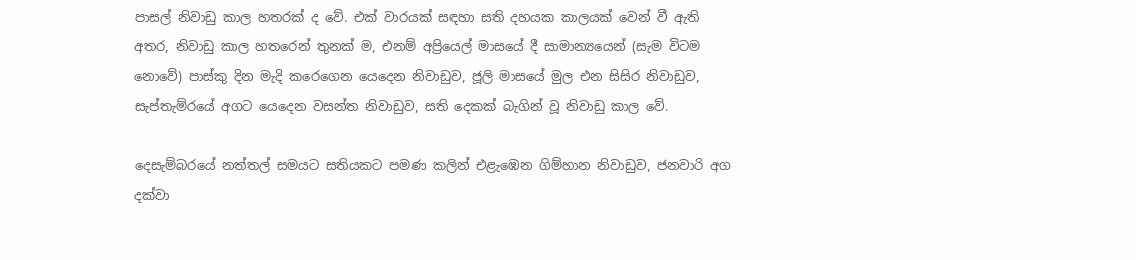පාසල් නිවාඩු කාල හතරක් ද වේ. එක් වාරයක් සඳහා සති දහයක කාලයක් වෙන් වී ඇති අතර, නිවාඩු කාල හතරෙන් තුනක් ම, එනම් අප්‍රියෙල් මාසයේ දී සාමාන්‍යයෙන් (සැම විටම නොවේ) පාස්කු දින මැදි කරෙගෙන යෙදෙන නිවාඩුව, ජූලි මාසයේ මුල එන සිසිර නිවාඩුව, සැප්තැම්රයේ අගට යෙදෙන වසන්ත නිවාඩුව, සති දෙකක් බැගින් වූ නිවාඩු කාල වේ.

දෙසැම්බරයේ නත්තල් සමයට සතියකට පමණ කලින් එළැඹෙන ගිම්හාන නිවාඩුව, ජනවාරි අග දක්වා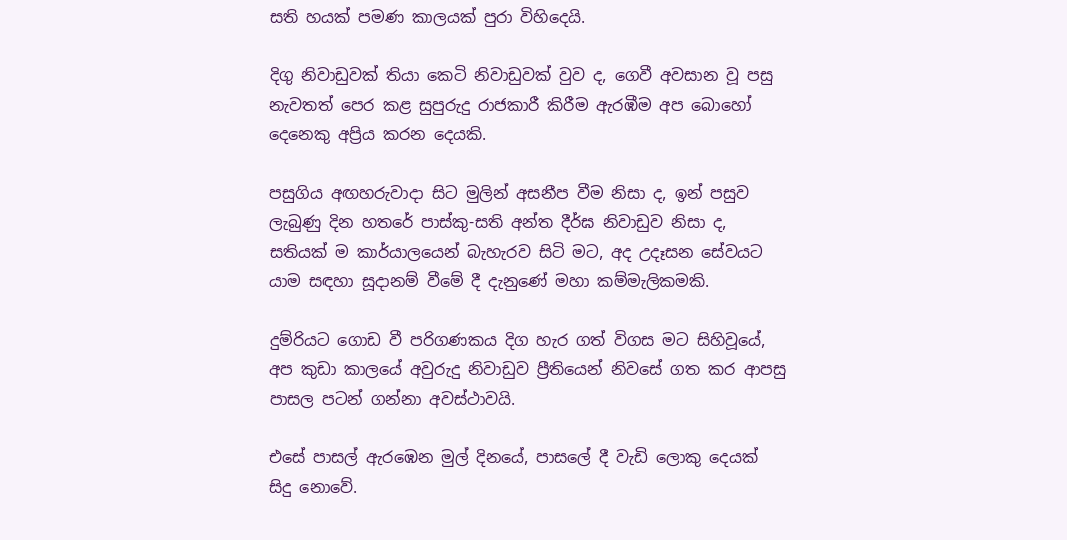සති හයක් පමණ කාලයක් පුරා විහිදෙයි.

දිගු නිවාඩුවක් තියා කෙටි නිවාඩුවක් වුව ද, ගෙවී අවසාන වූ පසු නැවතත් පෙර කළ සුපුරුදු රාජකාරී කිරීම ඇරඹීම අප බොහෝ දෙනෙකු අප්‍රිය කරන දෙයකි.

පසුගිය අඟහරුවාදා සිට මුලින් අසනීප වීම නිසා ද, ඉන් පසුව ලැබුණු දින හතරේ පාස්කු-සති අන්ත දීර්ඝ නිවාඩුව නිසා ද, සතියක් ම කාර්යාලයෙන් බැහැරව සිටි මට, අද උදෑසන සේවයට යාම සඳහා සූදානම් වීමේ දී දැනුණේ මහා කම්මැලිකමකි.

දුම්රියට ගොඩ වී පරිගණකය දිග හැර ගත් විගස මට සිහිවූයේ, අප කුඩා කාලයේ අවුරුදු නිවාඩුව ප්‍රීතියෙන් නිවසේ ගත කර ආපසු පාසල පටන් ගන්නා අවස්ථාවයි.

එසේ පාසල් ඇරඹෙන මුල් දිනයේ, පාසලේ දී වැඩි ලොකු දෙයක් සිදු නොවේ.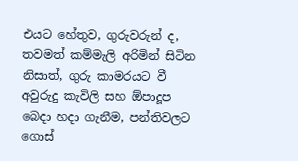එයට හේතුව, ගුරුවරුන් ද, තවමත් කම්මැලි අරිමින් සිටින නිසාත්, ගුරු කාමරයට වී අවුරුදු කැවිලි සහ ඕපාදූප බෙදා හදා ගැනීම, පන්තිවලට ගොස්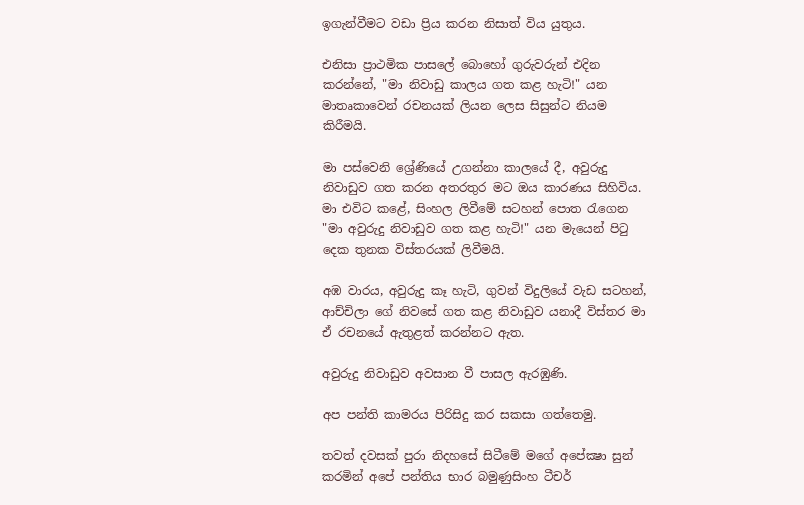ඉගැන්වීමට වඩා ප්‍රිය කරන නිසාත් විය යුතුය.

එනිසා ප්‍රාථමික පාසලේ බොහෝ ගුරුවරුන් එදින කරන්නේ, "මා නිවාඩු කාලය ගත කළ හැටි!" යන මාතෘකාවෙන් රචනයක් ලියන ලෙස සිසුන්ට නියම කිරීමයි.

මා පස්වෙනි ශ්‍රේණියේ උගන්නා කාලයේ දී, අවුරුදු නිවාඩුව ගත කරන අතරතුර මට ඔය කාරණය සිහිවිය. මා එවිට කළේ, සිංහල ලිවීමේ සටහන් පොත රැගෙන "මා අවුරුදු නිවාඩුව ගත කළ හැටි!" යන මැයෙන් පිටු දෙක තුනක විස්තරයක් ලිවීමයි.

අඹ වාරය, අවුරුදු කෑ හැටි, ගුවන් විදුලියේ වැඩ සටහන්, ආච්චිලා ගේ නිවසේ ගත කළ නිවාඩුව යනාදී විස්තර මා ඒ රචනයේ ඇතුළත් කරන්නට ඇත.

අවුරුදු නිවාඩුව අවසාන වී පාසල ඇරඹුණි.

අප පන්ති කාමරය පිරිසිදු කර සකසා ගත්තෙමු.

තවත් දවසක් පුරා නිදහසේ සිටීමේ මගේ අපේක්‍ෂා සුන් කරමින් අපේ පන්තිය භාර බමුණුසිංහ ටීචර්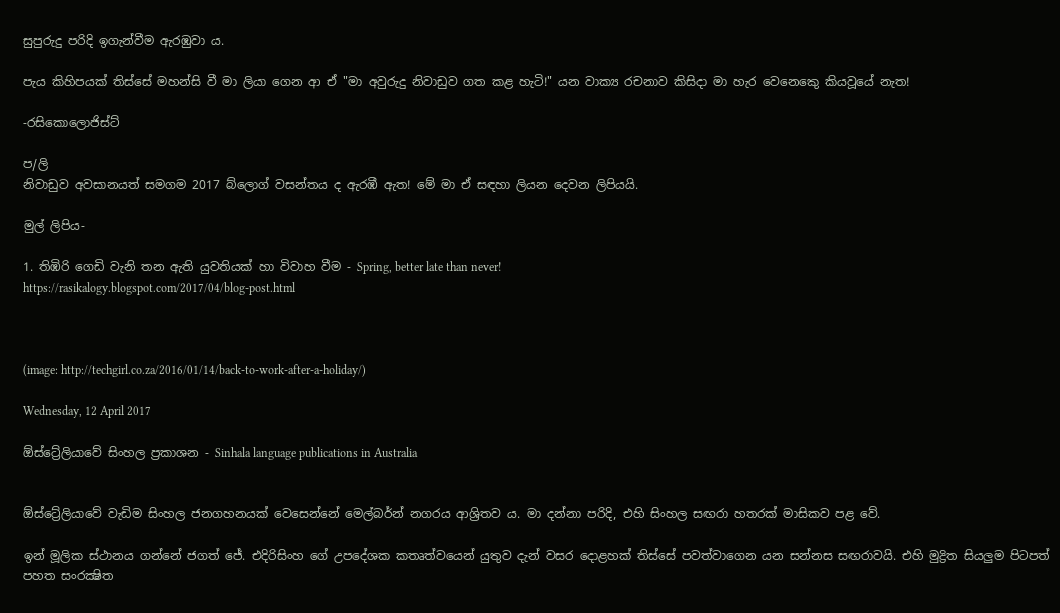සුපුරුදු පරිදි ඉගැන්වීම ඇරඹුවා ය.

පැය කිහිපයක් තිස්සේ මහන්සි වී මා ලියා ගෙන ආ ඒ "මා අවුරුදු නිවාඩුව ගත කළ හැටි!" යන වාක්‍ය රචනාව කිසිදා මා හැර වෙනෙකෙු කියවූයේ නැත!

-රසිකොලොජිස්ට්

ප/ලි
නිවාඩුව අවසානයත් සමගම 2017 බ්ලොග් වසන්තය ද ඇරඹී ඇත! මේ මා ඒ සඳහා ලියන දෙවන ලිපියයි.

මුල් ලිපිය-

1. තිඹිරි ගෙඩි වැනි තන ඇති යුවතියක් හා විවාහ වීම - Spring, better late than never!
https://rasikalogy.blogspot.com/2017/04/blog-post.html



(image: http://techgirl.co.za/2016/01/14/back-to-work-after-a-holiday/)

Wednesday, 12 April 2017

ඕස්ට්‍රේලියාවේ සිංහල ප්‍රකාශන - Sinhala language publications in Australia


ඕස්ට්‍රේලියාවේ වැඩිම සිංහල ජනගහනයක් වෙසෙන්නේ මෙල්බර්න් නගරය ආශ්‍රිතව ය. මා දන්නා පරිදි, එහි සිංහල සඟරා හතරක් මාසිකව පළ වේ.

ඉන් මූලික ස්ථානය ගන්නේ ජගත් ජේ. එදිරිසිංහ ගේ උපදේශක කතෘත්වයෙන් යුතුව දැන් වසර දොළහක් තිස්සේ පවත්වාගෙන යන සන්නස සඟරාවයි. එහි මුද්‍රිත සියලුම පිටපත් පහත සංරක්‍ෂිත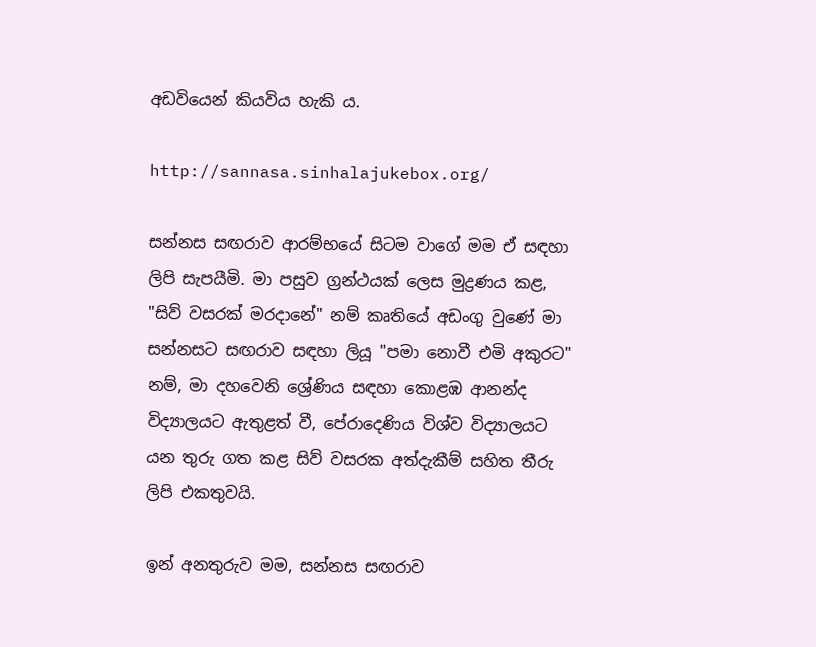අඩවියෙන් කියවිය හැකි ය.

http://sannasa.sinhalajukebox.org/

සන්නස සඟරාව ආරම්භයේ සිටම වාගේ මම ඒ සඳහා ලිපි සැපයීමි. මා පසුව ග්‍රන්ථයක් ලෙස මුද්‍රණය කළ, "සිව් වසරක් මරදානේ" නම් කෘතියේ අඩංගු වුණේ මා සන්නසට සඟරාව සඳහා ලියූ "පමා නොවී එමි අකුරට" නම්, මා දහවෙනි ශ්‍රේණිය සඳහා කොළඹ ආනන්ද විද්‍යාලයට ඇතුළත් වී, පේරාදෙණිය විශ්ව විද්‍යාලයට යන තුරු ගත කළ සිව් වසරක අත්දැකීම් සහිත තීරු ලිපි එකතුවයි.

ඉන් අනතුරුව මම, සන්නස සඟරාව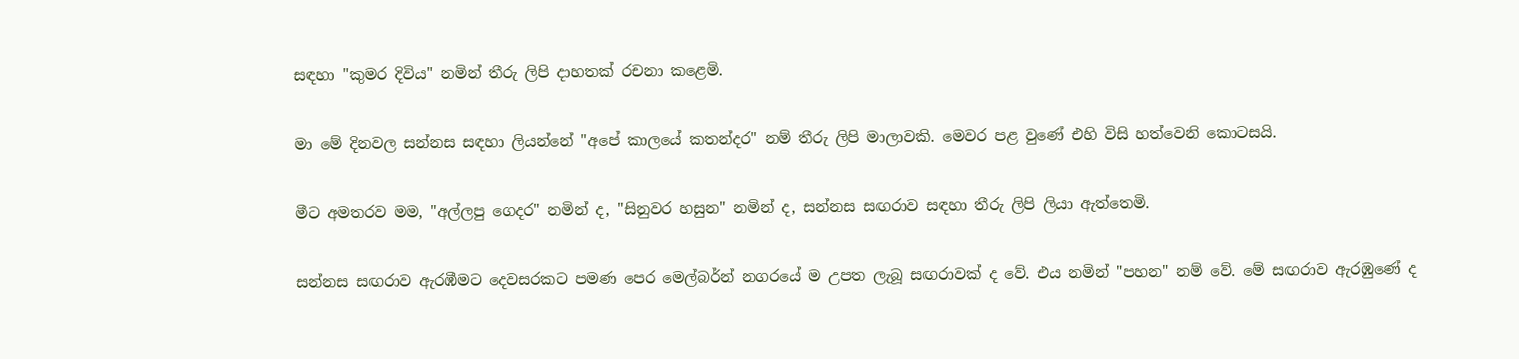සඳහා "කුමර දිවිය" නමින් තීරු ලිපි දාහතක් රචනා කළෙමි.

මා මේ දිනවල සන්නස සඳහා ලියන්නේ "අපේ කාලයේ කතන්දර" නම් තීරු ලිපි මාලාවකි. මෙවර පළ වුණේ එහි විසි හත්වෙනි කොටසයි.

මීට අමතරව මම, "අල්ලපු ගෙදර" නමින් ද, "සිනුවර හසුන" නමින් ද, සන්නස සඟරාව සඳහා තීරු ලිපි ලියා ඇත්තෙමි.

සන්නස සඟරාව ඇරඹීමට දෙවසරකට පමණ පෙර මෙල්බර්න් නගරයේ ම උපත ලැබූ සඟරාවක් ද වේ. එය නමින් "පහන" නම් වේ. මේ සඟරාව ඇරඹුණේ ද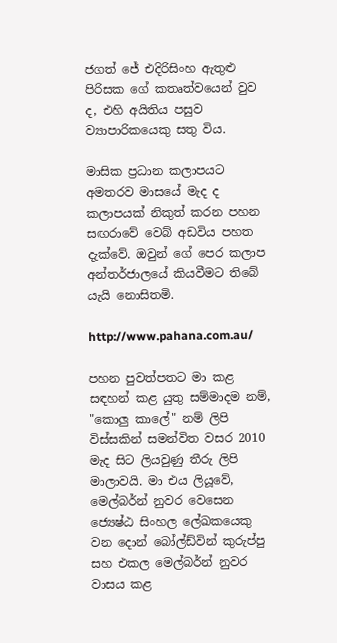ජගත් ජේ එදිරිසිංහ ඇතුළු පිරිසක ගේ කතෘත්වයෙන් වුව ද, එහි අයිතිය පසුව ව්‍යාපාරිකයෙකු සතු විය.

මාසික ප්‍රධාන කලාපයට අමතරව මාසයේ මැද ද කලාපයක් නිකුත් කරන පහන සඟරාවේ වෙබ් අඩවිය පහත දැක්වේ. ඔවුන් ගේ පෙර කලාප අන්තර්ජාලයේ කියවීමට තිබේ යැයි නොසිතමි.

http://www.pahana.com.au/

පහන පුවත්පතට මා කළ සඳහන් කළ යුතු සම්මාදම නම්, "කොලු කාලේ" නම් ලිපි විස්සකින් සමන්විත වසර 2010 මැද සිට ලියවුණු තීරු ලිපි මාලාවයි. මා එය ලියූවේ, මෙල්බර්න් නුවර වෙසෙන ජ්‍යෙෂ්ඨ සිංහල ලේඛකයෙකු වන දොන් බෝල්ඩ්වින් කුරුප්පු සහ එකල මෙල්බර්න් නුවර වාසය කළ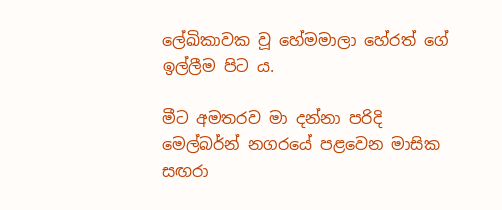ලේඛිකාවක වූ හේමමාලා හේරත් ගේ ඉල්ලීම පිට ය.

මීට අමතරව මා දන්නා පරිදි මෙල්බර්න් නගරයේ පළවෙන මාසික සඟරා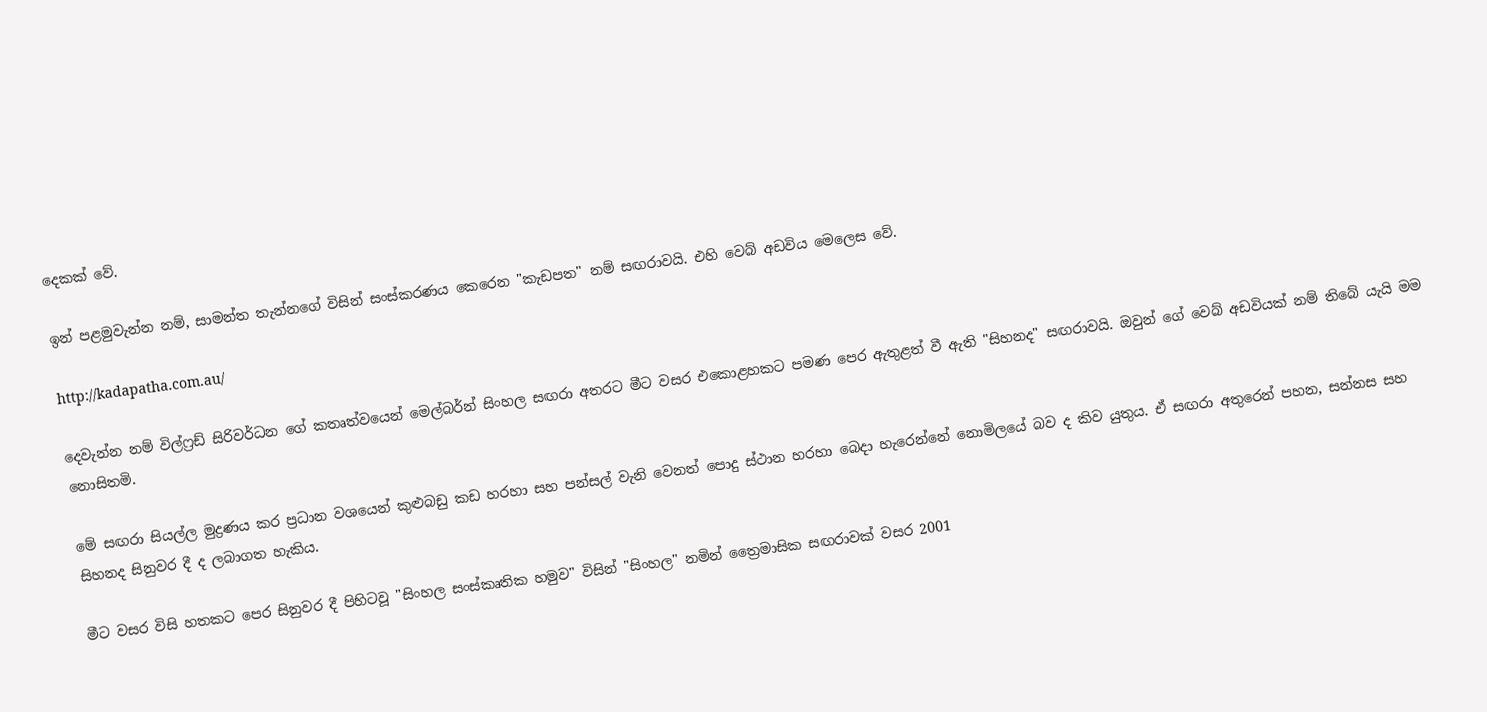දෙකක් වේ.

ඉන් පළමුවැන්න නම්, සාමන්ත තැන්නගේ විසින් සංස්කරණය කෙරෙන "කැඩපත" නම් සඟරාවයි. එහි වෙබ් අඩවිය මෙලෙස වේ.

http://kadapatha.com.au/

දෙවැන්න නම් විල්ෆ්‍රඩ් සිරිවර්ධන ගේ කතෘත්වයෙන් මෙල්බර්න් සිංහල සඟරා අතරට මීට වසර එකොළහකට පමණ පෙර ඇතුළත් වී ඇති "සිහනද" සඟරාවයි. ඔවුන් ගේ වෙබ් අඩවියක් නම් තිබේ යැයි මම නොසිතමි.

මේ සඟරා සියල්ල මුද්‍රණය කර ප්‍රධාන වශයෙන් කුළුබඩු කඩ හරහා සහ පන්සල් වැනි වෙනත් පොදු ස්ථාන හරහා බෙදා හැරෙන්නේ නොමිලයේ බව ද කිව යුතුය. ඒ සඟරා අතුරෙන් පහන, සන්නස සහ සිහනද සිනුවර දී ද ලබාගත හැකිය.

මීට වසර විසි හතකට පෙර සිනුවර දී පිහිටවූ "සිංහල සංස්කෘතික හමුව" විසින් "සිංහල" නමින් ත්‍රෛමාසික සඟරාවක් වසර 2001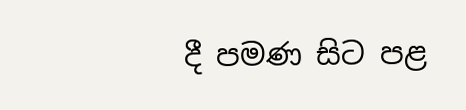දී පමණ සිට පළ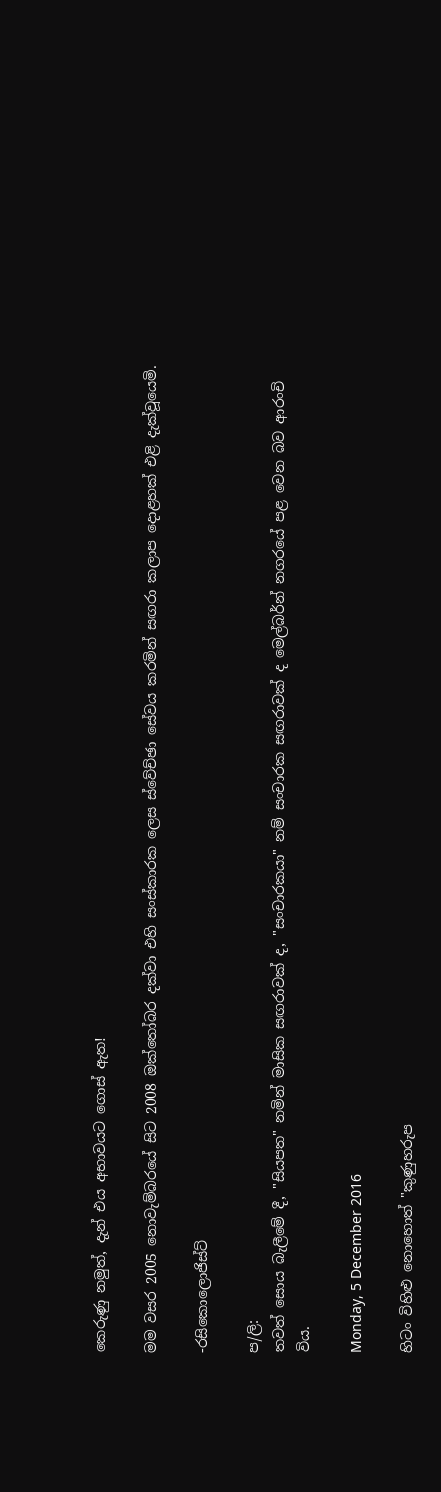කෙරුණු නමුත්, දැන් එය අභාවයට ගොස් ඇත!

මම වසර 2005 නොවැම්බරයේ සිට 2008 ඔක්තෝබර දක්වා එහි සංස්කාරක ලෙස ස්වේච්ඡා සේවය කරමින් සඟරා කලාප දොළහක් එළි දැක්වූයෙමි.

-රසිකොලොජිස්ට්

ප/ලි:
තවත් සොය බැලීමේ දී, "සියපත" නමින් මාසික සඟරාවක් ද, "සංචාරකයා" නම් සංචාරක සඟරාවක් ද මෙල්බර්න් නගරයේ පළ වෙන බව ආරංචි විය.

Monday, 5 December 2016

හිටං විහිළු නොහොත් "කුණුහරුප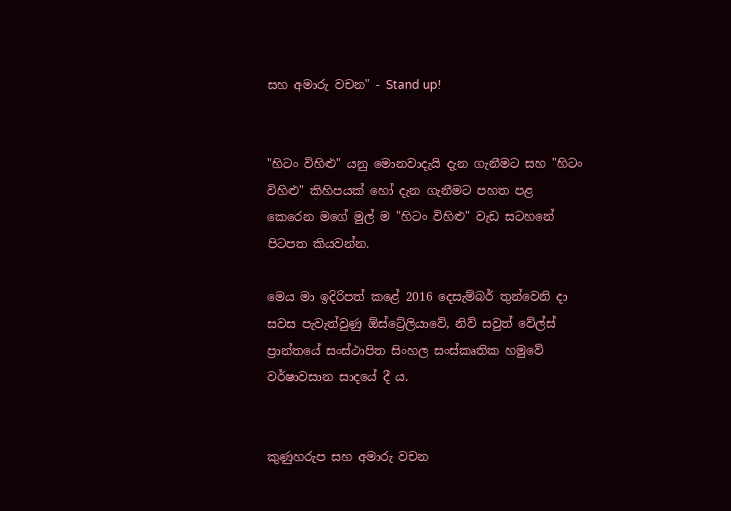සහ අමාරු වචන" - Stand up!


"හිටං විහිළු" යනු මොනවාදැයි දැන ගැනීමට සහ "හිටං විහිළු" කිහිපයක් හෝ දැන ගැනීමට පහත පළ කෙරෙන මගේ මුල් ම "හිටං විහිළු" වැඩ සටහනේ පිටපත කියවන්න.

මෙය මා ඉදිරිපත් කළේ 2016 දෙසැම්බර් තුන්වෙනි දා සවස පැවැත්වුණු ඕස්ට්‍රේලියාවේ, නිව් සවුත් වේල්ස් ප්‍රාන්තයේ සංස්ථාපිත සිංහල සංස්කෘතික හමුවේ වර්ෂාවසාන සාදයේ දී ය.


කුණුහරුප සහ අමාරු වචන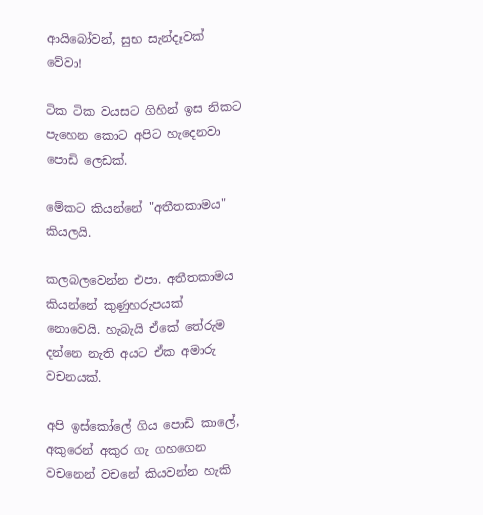ආයිබෝවන්, සුභ සැන්දෑවක් වේවා!

ටික ටික වයසට ගිහින් ඉස නිකට පැහෙන කොට අපිට හැදෙනවා පොඩි ලෙඩක්.

මේකට කියන්නේ "අතීතකාමය" කියලයි.

කලබලවෙන්න එපා. අතීතකාමය කියන්නේ කුණුහරුපයක් නොවෙයි. හැබැයි ඒකේ තේරුම දන්නෙ නැති අයට ඒක අමාරු වචනයක්.

අපි ඉස්කෝලේ ගිය පොඩි කාලේ, අකුරෙන් අකුර ගැ ගහගෙන වචනෙන් වචනේ කියවන්න හැකි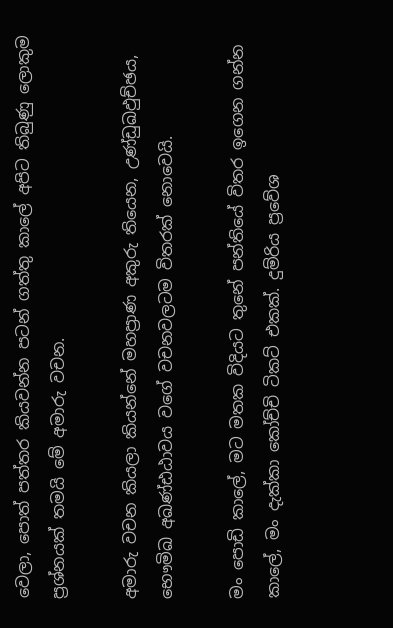වෙලා, පොත් පත්තර කියවන්න පටන් ගත්තු කාලේ අපිට තිබුණු ලොකුම ප්‍රශ්නයක් තමයි මේ අමාරු වචන.

අමාරු වචන කියලා කියන්නේ මහප්‍රාණ අකුරු තියෙන, උණ්ඩුඛඵුච්ඡය, භෞමිඛ අඛණ්ඪඨාවය වගේ වචනවලටම විතරක් නොවෙයි.

මං පොඩි කාලේ, මට මතක විදියට තුනේ පන්තියේ විතර ඉගෙන ගන්න කාලේ, මං දැක්කා කෝච්චි ටිකට් එකක්. දුම්රිය ප්‍රවේශ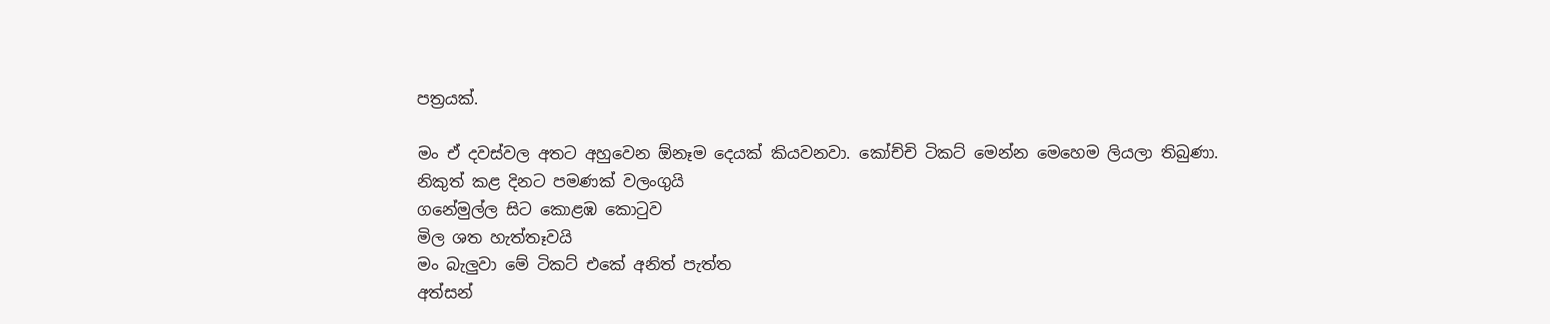පත්‍රයක්.

මං ඒ දවස්වල අතට අහුවෙන ඕනෑම දෙයක් කියවනවා. කෝච්චි ටිකට් මෙන්න මෙහෙම ලියලා තිබුණා.
නිකුත් කළ දිනට පමණක් වලංගුයි
ගනේමුල්ල සිට කොළඹ කොටුව
මිල ශත හැත්තෑවයි
මං බැලුවා මේ ටිකට් එකේ අනිත් පැත්ත
අත්සන්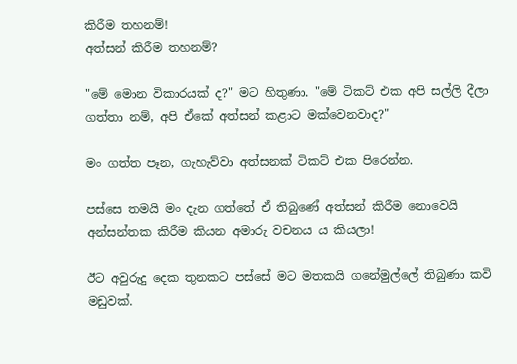කිරීම තහනම්!
අත්සන් කිරීම තහනම්?

"මේ මොන විකාරයක් ද?" මට හිතුණා. "මේ ටිකට් එක අපි සල්ලි දීලා ගත්තා නම්, අපි ඒකේ අත්සන් කළාට මක්වෙනවාද?"

මං ගත්ත පෑන, ගැහැව්වා අත්සනක් ටිකට් එක පිරෙන්න.

පස්සෙ තමයි මං දැන ගත්තේ ඒ තිබුණේ අත්සන් කිරීම නොවෙයි අන්සන්තක කිරීම කියන අමාරු වචනය ය කියලා!

ඊට අවුරුදු දෙක තුනකට පස්සේ මට මතකයි ගනේමුල්ලේ තිබුණා කවි මඩුවක්.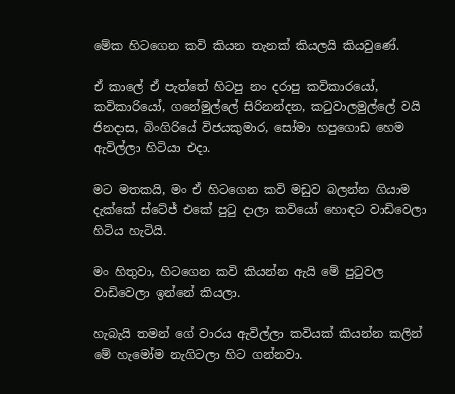මේක හිටගෙන කවි කියන තැනක් කියලයි කියවුණේ.

ඒ කාලේ ඒ පැත්තේ හිටපු නං දරාපු කවිකාරයෝ, කවිකාරියෝ, ගනේමුල්ලේ සිරිනන්දන, කටුවාලමුල්ලේ වයි ජිනදාස, බිංගිරියේ විජයකුමාර, සෝමා හපුගොඩ හෙම ඇවිල්ලා හිටියා එදා.

මට මතකයි, මං ඒ හිටගෙන කවි මඩුව බලන්න ගියාම දැක්කේ ස්ටේජ් එකේ පුටු දාලා කවියෝ හොඳට වාඩිවෙලා හිටිය හැටියි.

මං හිතුවා, හිටගෙන කවි කියන්න ඇයි මේ පුටුවල වාඩිවෙලා ඉන්නේ කියලා.

හැබැයි තමන් ගේ වාරය ඇවිල්ලා කවියක් කියන්න කලින් මේ හැමෝම නැගිටලා හිට ගන්නවා.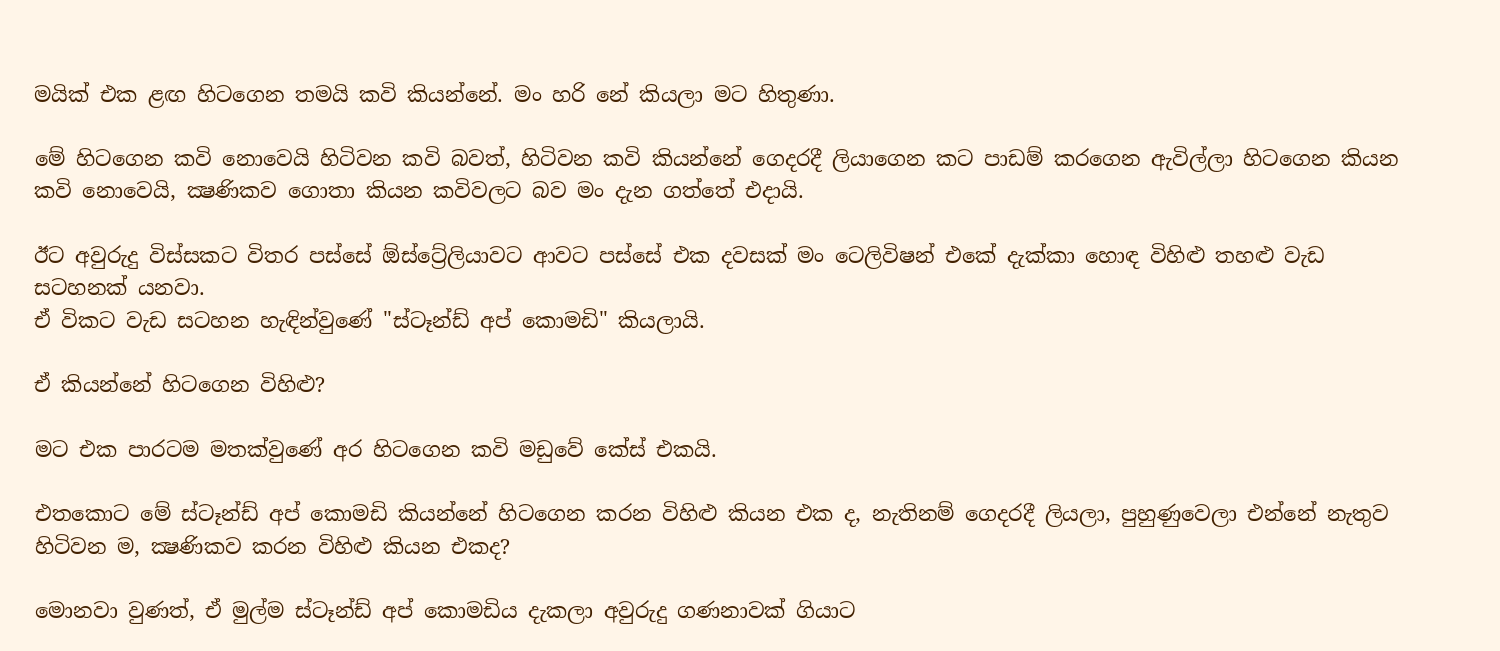මයික් එක ළඟ හිටගෙන තමයි කවි කියන්නේ. මං හරි නේ කියලා මට හිතුණා.

මේ හිටගෙන කවි නොවෙයි හිටිවන කවි බවත්, හිටිවන කවි කියන්නේ ගෙදරදී ලියාගෙන කට පාඩම් කරගෙන ඇවිල්ලා හිටගෙන කියන කවි නොවෙයි, ක්‍ෂණිකව ගොතා කියන කවිවලට බව මං දැන ගත්තේ එදායි.

ඊට අවුරුදු විස්සකට විතර පස්සේ ඕස්ට්‍රේලියාවට ආවට පස්සේ එක දවසක් මං ටෙලිවිෂන් එකේ දැක්කා හොඳ විහිළු තහළු වැඩ සටහනක් යනවා.
ඒ විකට වැඩ සටහන හැඳින්වුණේ "ස්ටෑන්ඩ් අප් කොමඩි" කියලායි.

ඒ කියන්නේ හිටගෙන විහිළු?

මට එක පාරටම මතක්වුණේ අර හිටගෙන කවි මඩුවේ කේස් එකයි.

එතකොට මේ ස්ටෑන්ඩ් අප් කොමඩි කියන්නේ හිටගෙන කරන විහිළු කියන එක ද, නැතිනම් ගෙදරදී ලියලා, පුහුණුවෙලා එන්නේ නැතුව හිටිවන ම, ක්‍ෂණිකව කරන විහිළු කියන එකද?

මොනවා වුණත්, ඒ මුල්ම ස්ටෑන්ඩ් අප් කොමඩිය දැකලා අවුරුදු ගණනාවක් ගියාට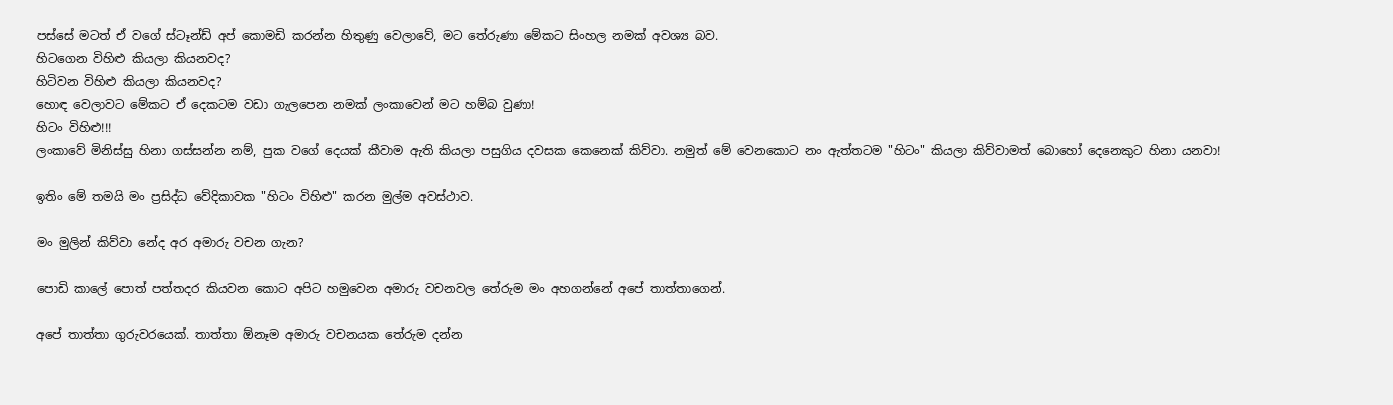පස්සේ මටත් ඒ වගේ ස්ටෑන්ඩ් අප් කොමඩි කරන්න හිතුණු වෙලාවේ, මට තේරුණා මේකට සිංහල නමක් අවශ්‍ය බව.
හිටගෙන විහිළු කියලා කියනවද?
හිටිවන විහිළු කියලා කියනවද?
හොඳ වෙලාවට මේකට ඒ දෙකටම වඩා ගැලපෙන නමක් ලංකාවෙන් මට හම්බ වුණා!
හිටං විහිළු!!!
ලංකාවේ මිනිස්සු හිනා ගස්සන්න නම්, පුක වගේ දෙයක් කීවාම ඇති කියලා පසුගිය දවසක කෙනෙක් කිව්වා. නමුත් මේ වෙනකොට නං ඇත්තටම "හිටං" කියලා කිව්වාමත් බොහෝ දෙනෙකුට හිනා යනවා!

ඉතිං මේ තමයි මං ප්‍රසිද්ධ වේදිකාවක "හිටං විහිළු" කරන මුල්ම අවස්ථාව.

මං මුලින් කිව්වා නේද අර අමාරු වචන ගැන?

පොඩි කාලේ පොත් පත්තදර කියවන කොට අපිට හමුවෙන අමාරු වචනවල තේරුම මං අහගන්නේ අපේ තාත්තාගෙන්.

අපේ තාත්තා ගුරුවරයෙක්. තාත්තා ඕනෑම අමාරු වචනයක තේරුම දන්න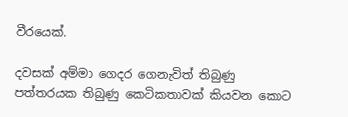වීරයෙක්.

දවසක් අම්මා ගෙදර ගෙනැවිත් තිබුණු පත්තරයක තිබුණු කෙටිකතාවක් කියවන කොට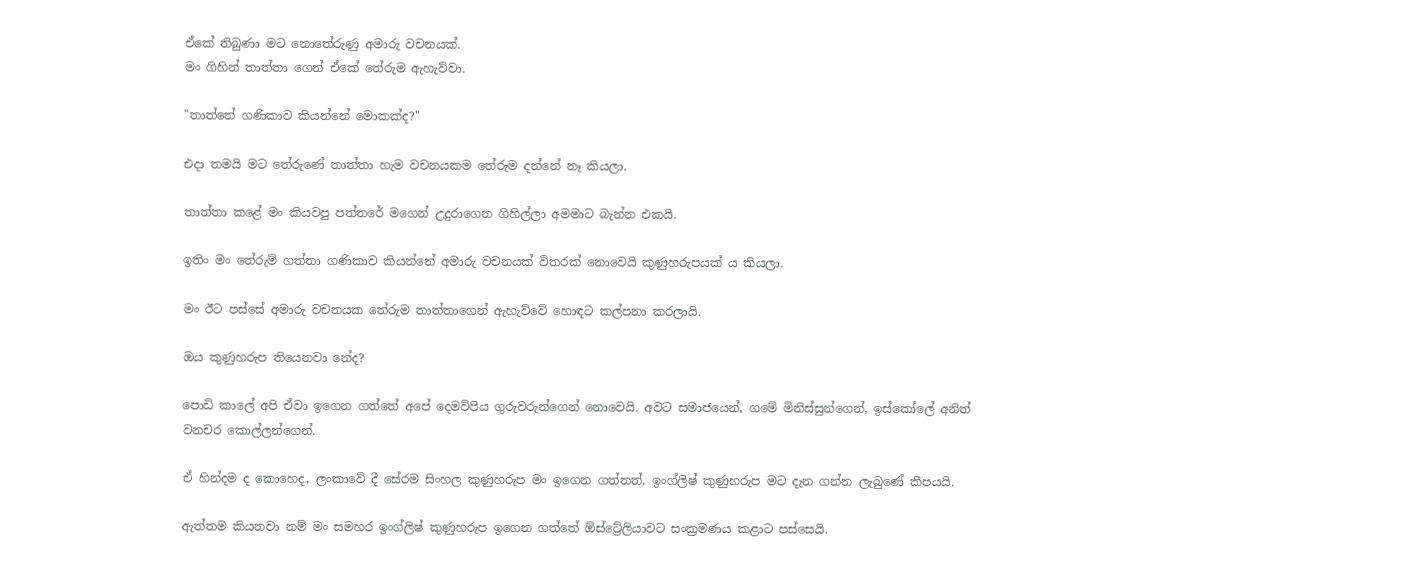ඒකේ තිබුණා මට නොතේරුණු අමාරු වචනයක්.
මං ගිහින් තාත්තා ගෙන් ඒකේ තේරුම ඇහැව්වා.

"තාත්තේ ගණිකාව කියන්නේ මොකක්ද?"

එදා තමයි මට තේරුණේ තාත්තා හැම වචනයකම තේරුම දන්නේ නෑ කියලා.

තාත්තා කළේ මං කියවපු පත්තරේ මගෙන් උදුරාගෙන ගිහිල්ලා අමමාට බැන්න එකයි.

ඉතිං මං තේරුම් ගත්තා ගණිකාව කියන්නේ අමාරු වචනයක් විතරක් නොවෙයි කුණුහරුපයක් ය කියලා.

මං ඊට පස්සේ අමාරු වචනයක තේරුම තාත්තාගෙන් ඇහැව්වේ හොඳට කල්පනා කරලායි.

ඔය කුණුහරුප තියෙනවා නේද?

පොඩි කාලේ අපි ඒවා ඉගෙන ගත්තේ අපේ දෙමව්පිය ගුරුවරුන්ගෙන් නොවෙයි. අවට සමාජයෙන්, ගමේ මිනිස්සුන්ගෙන්, ඉස්කෝලේ අනිත් වනචර කොල්ලන්ගෙන්.

ඒ හින්දම ද කොහෙද, ලංකාවේ දී සේරම සිංහල කුණුහරුප මං ඉගෙන ගත්තත්, ඉංග්ලිෂ් කුණුහරුප මට දැන ගන්න ලැබුණේ කීපයයි.

ඇත්තම කියනවා නම් මං සමහර ඉංග්ලිෂ් කුණුහරුප ඉගෙන ගත්තේ ඕස්ට්‍රේලියාවට සංක්‍රමණය කළාට පස්සෙයි.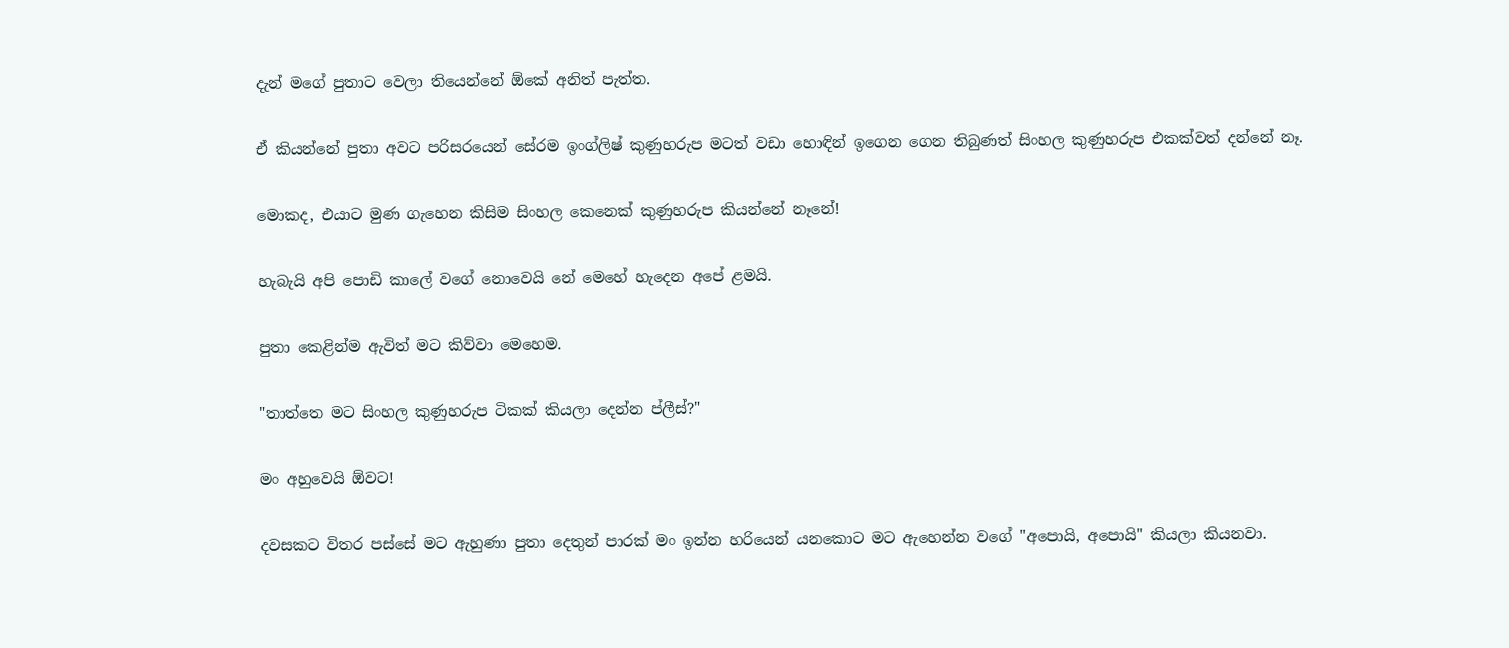දැන් මගේ පුතාට වෙලා තියෙන්නේ ඕකේ අනිත් පැත්ත.

ඒ කියන්නේ පුතා අවට පරිසරයෙන් සේරම ඉංග්ලිෂ් කුණුහරුප මටත් වඩා හොඳින් ඉගෙන ගෙන තිබුණත් සිංහල කුණුහරුප එකක්වත් දන්නේ නෑ.

මොකද, එයාට මුණ ගැහෙන කිසිම සිංහල කෙනෙක් කුණුහරුප කියන්නේ නෑනේ!

හැබැයි අපි පොඩි කාලේ වගේ නොවෙයි නේ මෙහේ හැදෙන අපේ ළමයි.

පුතා කෙළින්ම ඇවිත් මට කිව්වා මෙහෙම.

"තාත්තෙ මට සිංහල කුණුහරුප ටිකක් කියලා දෙන්න ප්ලීස්?"

මං අහුවෙයි ඕවට!

දවසකට විතර පස්සේ මට ඇහුණා පුතා දෙතුන් පාරක් මං ඉන්න හරියෙන් යනකොට මට ඇහෙන්න වගේ "අපොයි, අපොයි" කියලා කියනවා.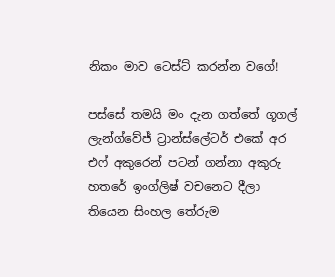නිකං මාව ටෙස්ට් කරන්න වගේ!

පස්සේ තමයි මං දැන ගත්තේ ගූගල් ලැන්ග්වේජ් ට්‍රාන්ස්ලේටර් එකේ අර එෆ් අකුරෙන් පටන් ගන්නා අකුරු හතරේ ඉංග්ලිෂ් වචනෙට දීලා තියෙන සිංහල තේරුම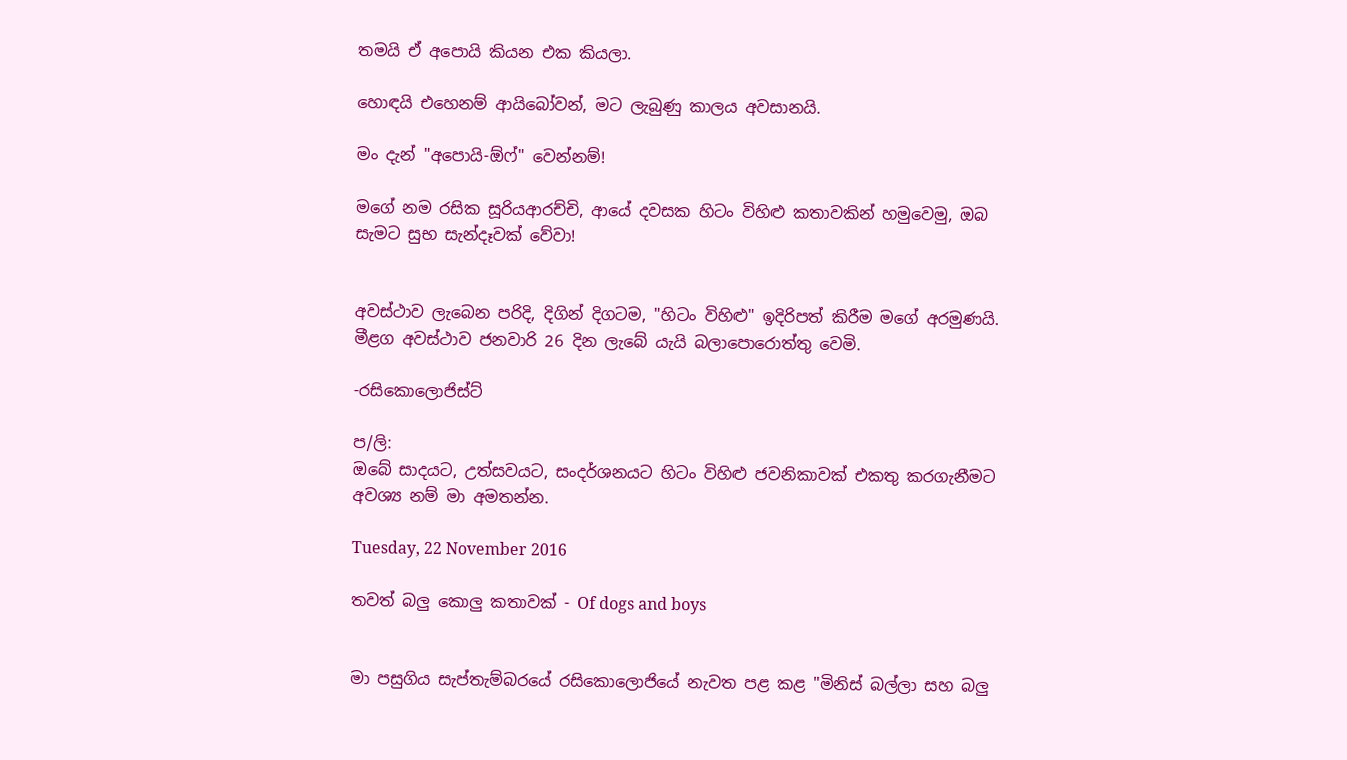තමයි ඒ අපොයි කියන එක කියලා.

හොඳයි එහෙනම් ආයිබෝවන්, මට ලැබුණු කාලය අවසානයි.

මං දැන් "අපොයි-ඕෆ්" වෙන්නම්!

මගේ නම රසික සූරියආරච්චි, ආයේ දවසක හිටං විහිළු කතාවකින් හමුවෙමු, ඔබ සැමට සුභ සැන්දෑවක් වේවා!


අවස්ථාව ලැබෙන පරිදි, දිගින් දිගටම, "හිටං විහිළු" ඉදිරිපත් කිරීම මගේ අරමුණයි. මීළග අවස්ථාව ජනවාරි 26 දින ලැබේ යැයි බලාපොරොත්තු වෙමි.

-රසිකොලොජිස්ට්

ප/ලි:
ඔබේ සාදයට, උත්සවයට, සංදර්ශනයට හිටං විහිළු ජවනිකාවක් එකතු කරගැනීමට අවශ්‍ය නම් මා අමතන්න.

Tuesday, 22 November 2016

තවත් බලු කොලු කතාවක් - Of dogs and boys


මා පසුගිය සැප්තැම්බරයේ රසිකොලොජියේ නැවත පළ කළ "මිනිස් බල්ලා සහ බලු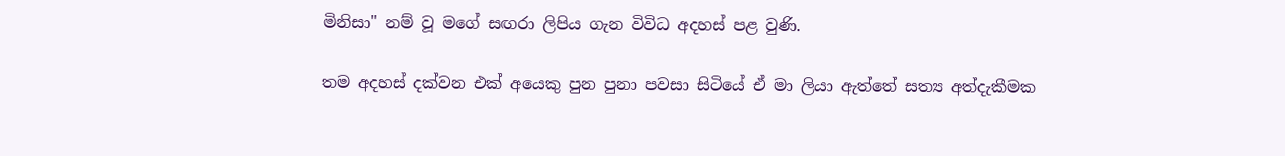මිනිසා" නම් වූ මගේ සඟරා ලිපිය ගැන විවිධ අදහස් පළ වුණි.

තම අදහස් දක්වන එක් අයෙකු පුන පුනා පවසා සිටියේ ඒ මා ලියා ඇත්තේ සත්‍ය අත්දැකීමක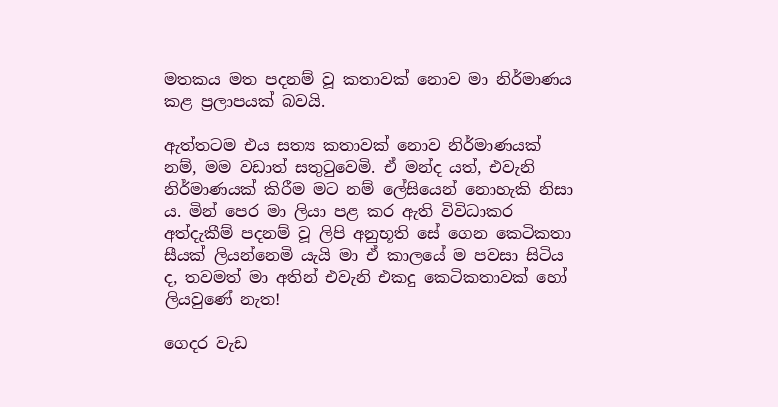මතකය මත පදනම් වූ කතාවක් නොව මා නිර්මාණය කළ ප්‍රලාපයක් බවයි.

ඇත්තටම එය සත්‍ය කතාවක් නොව නිර්මාණයක් නම්, මම වඩාත් සතුටුවෙමි. ඒ මන්ද යත්, එවැනි නිර්මාණයක් කිරීම මට නම් ලේසියෙන් නොහැකි නිසා ය. මින් පෙර මා ලියා පළ කර ඇති විවිධාකර අත්දැකීම් පදනම් වූ ලිපි අනුභූති සේ ගෙන කෙටිකතා සීයක් ලියන්නෙමි යැයි මා ඒ කාලයේ ම පවසා සිටිය ද, තවමත් මා අතින් එවැනි එකදු කෙටිකතාවක් හෝ ලියවුණේ නැත!

ගෙදර වැඩ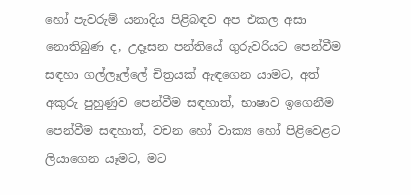හෝ පැවරුම් යනාදිය පිළිබඳව අප එකල අසා නොතිබුණ ද, උදෑසන පන්තියේ ගුරුවරියට පෙන්වීම සඳහා ගල්ලෑල්ලේ චිත්‍රයක් ඇඳගෙන යාමට, අත් අකුරු පුහුණුව පෙන්වීම සඳහාත්, භාෂාව ඉගෙනීම පෙන්වීම සඳහාත්, වචන හෝ වාක්‍ය හෝ පිළිවෙළට ලියාගෙන යෑමට, මට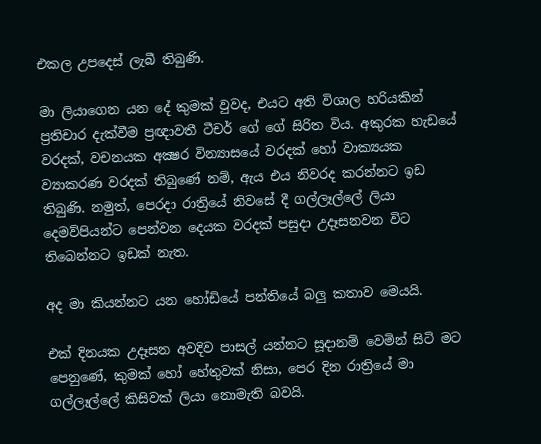එකල උපදෙස් ලැබී තිබුණි.

මා ලියාගෙන යන දේ කුමක් වුවද, එයට අති විශාල හරියකින් ප්‍රතිචාර දැක්වීම ප්‍රඥාවතී ටීචර් ගේ ගේ සිරිත විය. අකුරක හැඩයේ වරදක්, වචනයක අක්‍ෂර වින්‍යාසයේ වරදක් හෝ වාක්‍යයක ව්‍යාකරණ වරදක් තිබුණේ නම්, ඇය එය නිවරද කරන්නට ඉඩ තිබුණි. නමුත්, පෙරදා රාත්‍රියේ නිවසේ දී ගල්ලෑල්ලේ ලියා දෙමව්පියන්ට පෙන්වන දෙයක වරදක් පසුදා උදෑසනවන විට තිබෙන්නට ඉඩක් නැත.

අද මා කියන්නට යන හෝඩියේ පන්තියේ බලු කතාව මෙයයි.

එක් දිනයක උදෑසන අවදිව පාසල් යන්නට සූදානම් වෙමින් සිටි මට පෙනුණේ, කුමක් හෝ හේතුවක් නිසා, පෙර දින රාත්‍රියේ මා ගල්ලෑල්ලේ කිසිවක් ලියා නොමැති බවයි.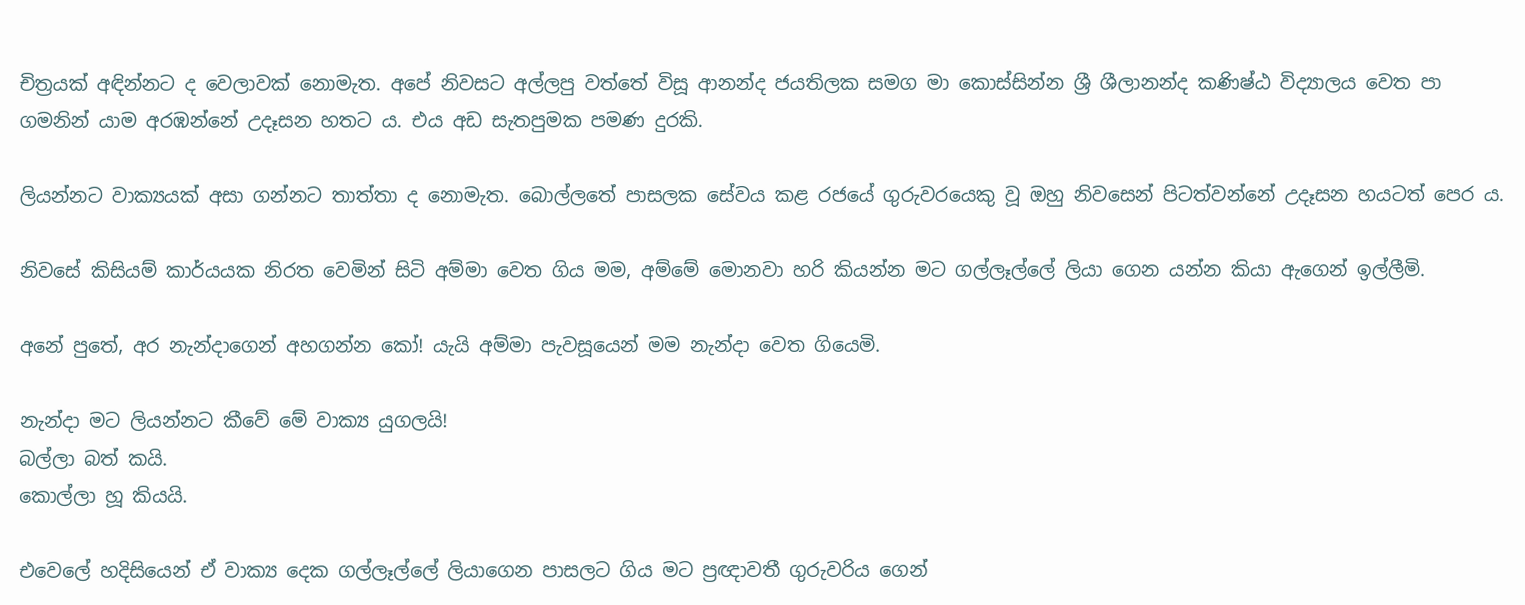චිත්‍රයක් අඳින්නට ද වෙලාවක් නොමැත. අපේ නිවසට අල්ලපු වත්තේ විසූ ආනන්ද ජයතිලක සමග මා කොස්සින්න ශ්‍රී ශීලානන්ද කණිෂ්ඨ විද්‍යාලය වෙත පා ගමනින් යාම අරඹන්නේ උදෑසන හතට ය. එය අඩ සැතපුමක පමණ දුරකි.

ලියන්නට වාක්‍යයක් අසා ගන්නට තාත්තා ද නොමැත. බොල්ලතේ පාසලක සේවය කළ රජයේ ගුරුවරයෙකු වූ ඔහු නිවසෙන් පිටත්වන්නේ උදෑසන හයටත් පෙර ය.

නිවසේ කිසියම් කාර්යයක නිරත වෙමින් සිටි අම්මා වෙත ගිය මම, අම්මේ මොනවා හරි කියන්න මට ගල්ලෑල්ලේ ලියා ගෙන යන්න කියා ඇගෙන් ඉල්ලීමි.

අනේ පුතේ, අර නැන්දාගෙන් අහගන්න කෝ! යැයි අම්මා පැවසූයෙන් මම නැන්දා වෙත ගියෙමි.

නැන්දා මට ලියන්නට කීවේ මේ වාක්‍ය යුගලයි!
බල්ලා බත් කයි.
කොල්ලා හූ කියයි.

එවෙලේ හදිසියෙන් ඒ වාක්‍ය දෙක ගල්ලෑල්ලේ ලියාගෙන පාසලට ගිය මට ප්‍රඥාවතී ගුරුවරිය ගෙන්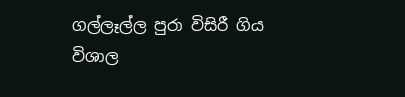ගල්ලෑල්ල පුරා විසිරී ගිය විශාල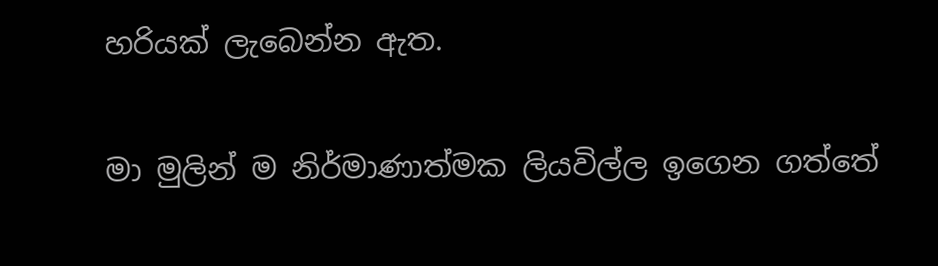හරියක් ලැබෙන්න ඇත.

මා මුලින් ම නිර්මාණාත්මක ලියවිල්ල ඉගෙන ගත්තේ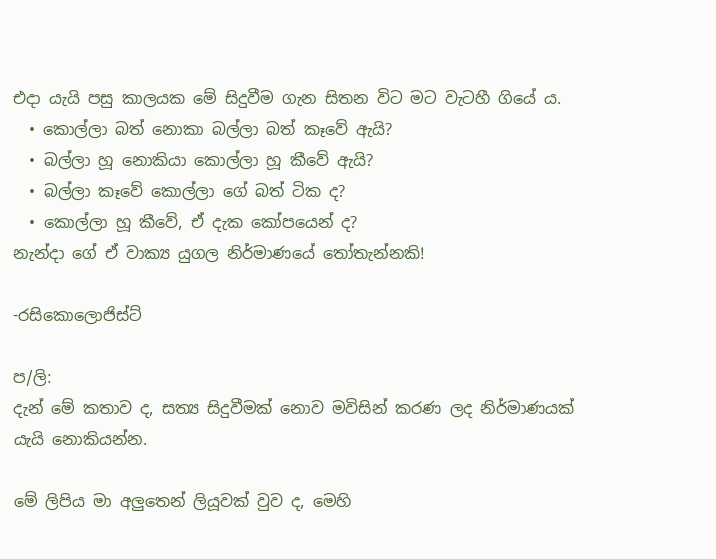එදා යැයි පසු කාලයක මේ සිදුවීම ගැන සිතන විට මට වැටහී ගියේ ය.
  • කොල්ලා බත් නොකා බල්ලා බත් කෑවේ ඇයි?
  • බල්ලා හූ නොකියා කොල්ලා හූ කීවේ ඇයි?
  • බල්ලා කෑවේ කොල්ලා ගේ බත් ටික ද?
  • කොල්ලා හූ කීවේ, ඒ දැක කෝපයෙන් ද?
නැන්දා ගේ ඒ වාක්‍ය යුගල නිර්මාණයේ තෝතැන්නකි!

-රසිකොලොජිස්ට්

ප/ලි:
දැන් මේ කතාව ද, සත්‍ය සිදුවීමක් නොව මවිසින් කරණ ලද නිර්මාණයක් යැයි නොකියන්න.

මේ ලිපිය මා අලුතෙන් ලියූවක් වුව ද, මෙහි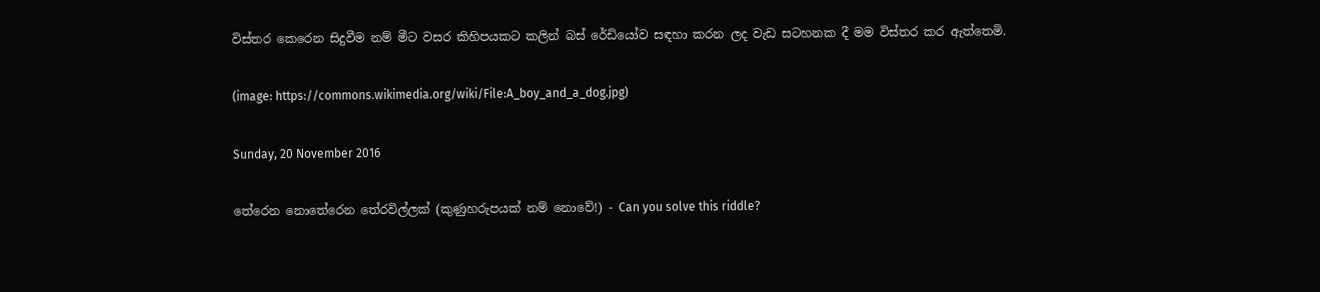විස්තර කෙරෙන සිදුවීම නම් මීට වසර කිහිපයකට කලින් බස් රේඩියෝව සඳහා කරන ලද වැඩ සටහනක දී මම විස්තර කර ඇත්තෙමි.

(image: https://commons.wikimedia.org/wiki/File:A_boy_and_a_dog.jpg)

Sunday, 20 November 2016

තේරෙන නොතේරෙන තේරවිල්ලක් (කුණුහරුපයක් නම් නොවේ!) - Can you solve this riddle?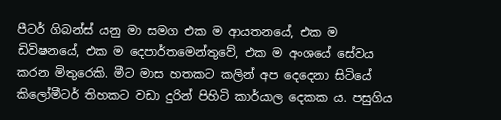පීටර් ගිබන්ස් යනු මා සමග එක ම ආයතනයේ, එක ම ඩිවිෂනයේ, එක ම දෙපාර්තමෙන්තුවේ, එක ම අංශයේ සේවය කරන මිතුරෙකි. මීට මාස හතකට කලින් අප දෙදෙනා සිටියේ කිලෝමීටර් තිහකට වඩා දුරින් පිහිටි කාර්යාල දෙකක ය. පසුගිය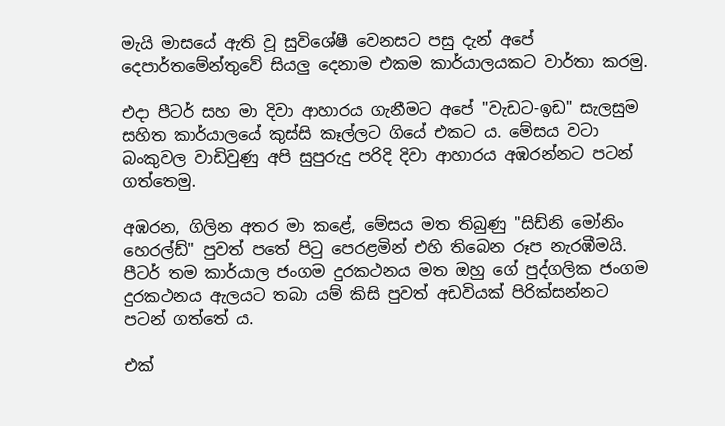මැයි මාසයේ ඇති වූ සුවිශේෂී වෙනසට පසු දැන් අපේ දෙපාර්තමේන්තුවේ සියලු දෙනාම එකම කාර්යාලයකට වාර්තා කරමු.

එදා පීටර් සහ මා දිවා ආහාරය ගැනීමට අපේ "වැඩට-ඉඩ" සැලසුම සහිත කාර්යාලයේ කුස්සි කෑල්ලට ගියේ එකට ය. මේසය වටා බංකුවල වාඩිවුණු අපි සුපුරුදු පරිදි දිවා ආහාරය අඹරන්නට පටන් ගත්තෙමු.

අඹරන, ගිලින අතර මා කළේ, මේසය මත තිබුණු "සිඩ්නි මෝනිං හෙරල්ඩ්" පුවත් පතේ පිටු පෙරළමින් එහි තිබෙන රූප නැරඹීමයි. පීටර් තම කාර්යාල ජංගම දුරකථනය මත ඔහු ගේ පුද්ගලික ජංගම දුරකථනය ඇලයට තබා යම් කිසි පුවත් අඩවියක් පිරික්සන්නට පටන් ගත්තේ ය.

එක්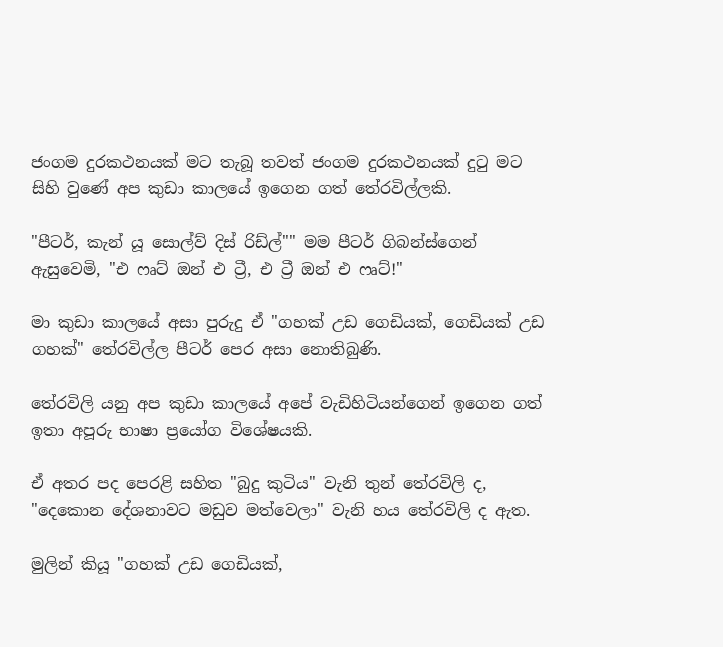ජංගම දුරකථනයක් මට තැබූ තවත් ජංගම දුරකථනයක් දුටු මට සිහි වුණේ අප කුඩා කාලයේ ඉගෙන ගත් තේරවිල්ලකි.

"පීටර්, කැන් යූ සොල්ව් දිස් රිඩ්ල්"" මම පීටර් ගිබන්ස්ගෙන් ඇසුවෙමි, "එ ෆෘට් ඔන් එ ට්‍රී, එ ට්‍රී ඔන් එ ෆෘට්!"

මා කුඩා කාලයේ අසා පුරුදු ඒ "ගහක් උඩ ගෙඩියක්, ගෙඩියක් උඩ ගහක්" තේරවිල්ල පීටර් පෙර අසා නොතිබුණි.

තේරවිලි යනු අප කුඩා කාලයේ අපේ වැඩිහිටියන්ගෙන් ඉගෙන ගත් ඉතා අපූරු භාෂා ප්‍රයෝග විශේෂයකි.

ඒ අතර පද පෙරළි සහිත "බුදු කුටිය" වැනි තුන් තේරවිලි ද, "දෙකොන දේශනාවට මඩුව මත්වෙලා" වැනි හය තේරවිලි ද ඇත.

මුලින් කියූ "ගහක් උඩ ගෙඩියක්,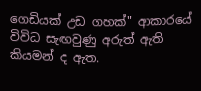ගෙඩියක් උඩ ගහක්" ආකාරයේ විවිධ සැඟවුණු අරුත් ඇති කියමන් ද ඇත.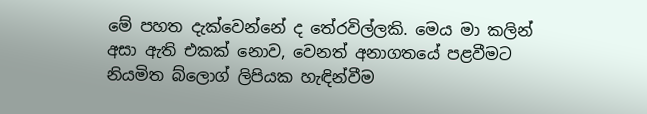මේ පහත දැක්වෙන්නේ ද තේරවිල්ලකි. මෙය මා කලින් අසා ඇති එකක් නොව, වෙනත් අනාගතයේ පළවීමට නියමිත බ්ලොග් ලිපියක හැඳින්වීම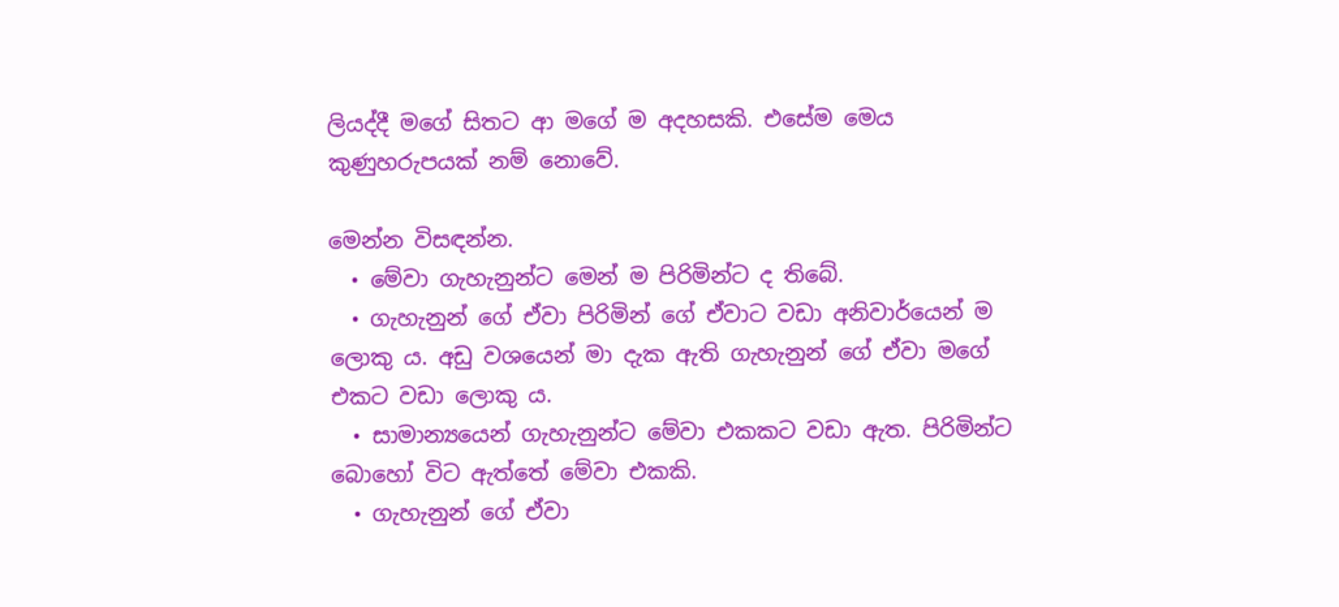ලියද්දී මගේ සිතට ආ මගේ ම අදහසකි. එසේම මෙය කුණුහරුපයක් නම් නොවේ.

මෙන්න විසඳන්න.
  • මේවා ගැහැනුන්ට මෙන් ම පිරිමින්ට ද තිබේ.
  • ගැහැනුන් ගේ ඒවා පිරිමින් ගේ ඒවාට වඩා අනිවාර්යෙන් ම ලොකු ය. අඩු වශයෙන් මා දැක ඇති ගැහැනුන් ගේ ඒවා මගේ එකට වඩා ලොකු ය.
  • සාමාන්‍යයෙන් ගැහැනුන්ට මේවා එකකට වඩා ඇත. පිරිමින්ට බොහෝ විට ඇත්තේ මේවා එකකි.
  • ගැහැනුන් ගේ ඒවා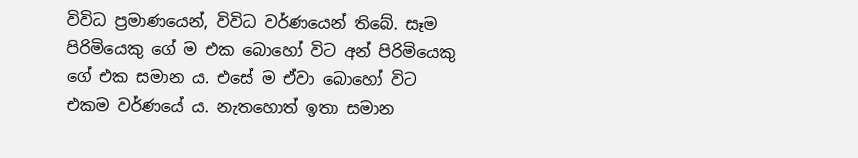විවිධ ප්‍රමාණයෙන්, විවිධ වර්ණයෙන් තිබේ. සෑම පිරිමියෙකු ගේ ම එක බොහෝ විට අන් පිරිමියෙකු ගේ එක සමාන ය. එසේ ම ඒවා බොහෝ විට එකම වර්ණයේ ය. නැතහොත් ඉතා සමාන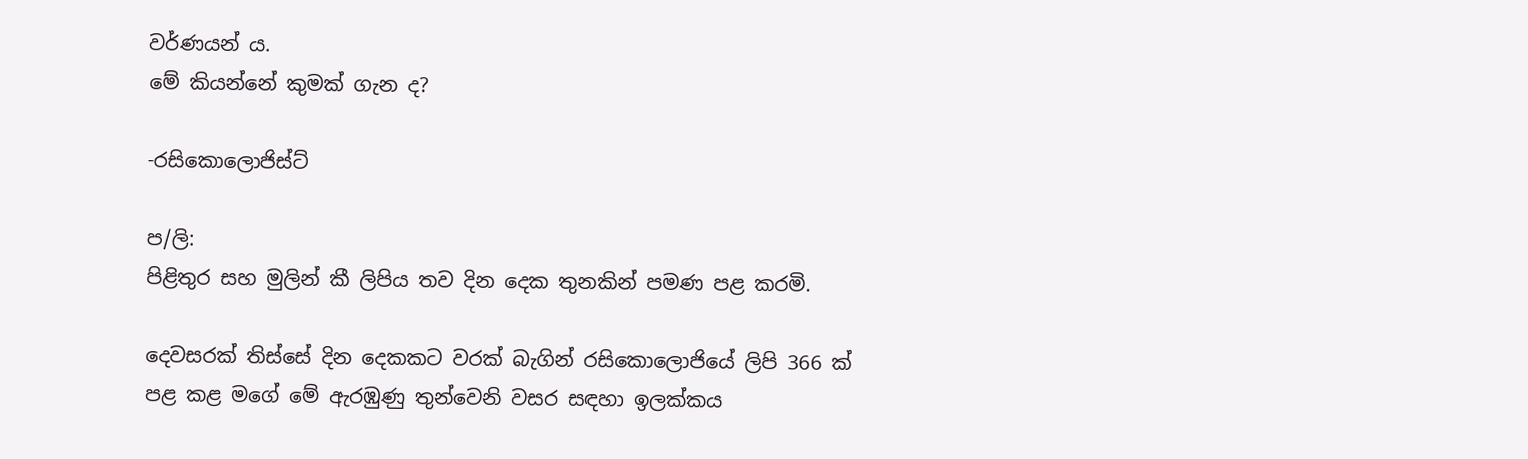වර්ණයන් ය.
මේ කියන්නේ කුමක් ගැන ද?

-රසිකොලොජිස්ට්

ප/ලි:
පිළිතුර සහ මුලින් කී ලිපිය තව දින දෙක තුනකින් පමණ පළ කරමි.

දෙවසරක් තිස්සේ දින දෙකකට වරක් බැගින් රසිකොලොජියේ ලිපි 366 ක් පළ කළ මගේ මේ ඇරඹුණු තුන්වෙනි වසර සඳහා ඉලක්කය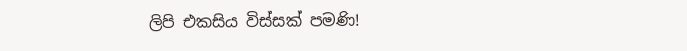ලිපි එකසිය විස්සක් පමණි!